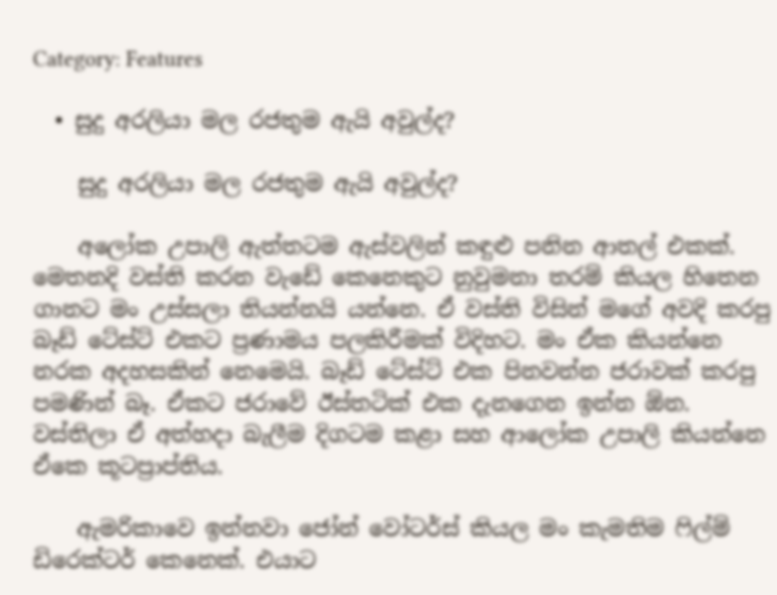Category: Features

  • සුදු අරලියා මල රජතුම ඇයි අවුල්ද?

    සුදු අරලියා මල රජතුම ඇයි අවුල්ද?

    අලෝක උපාලි ඇත්තටම ඇස්වලින් කඳුළු පනින ආතල් එකක්. මෙතනදි වස්ති කරන වැඩේ කෙනෙකුට නුවුමනා තරම් කියල හිතෙන ගානට මං උස්සලා තියන්නයි යන්නෙ. ඒ වස්ති විසින් මගේ අවදි කරපු බෑඩ් ටේස්ට් එකට ප්‍රණාමය පලකිරීමක් විදිහට. මං ඒක කියන්නෙ නරක අදහසකින් නෙමෙයි. බෑඩ් ටේස්ට් එක පිනවන්න ජරාවක් කරපු පමණින් බෑ. ඒකට ජරාවේ ඊස්තටික් එක දැනගෙන ඉන්න ඕන. වස්තිලා ඒ අත්හදා බැලීම දිගටම කළා සහ ආලෝක උපාලි කියන්නෙ ඒකෙ කූටප්‍රාප්තිය.

    ඇමරිකාවෙ ඉන්නවා ජෝන් වෝටර්ස් කියල මං කැමතිම ෆිල්ම් ඩිරෙක්ටර් කෙනෙක්. එයාට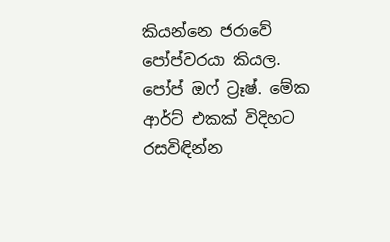කියන්නෙ ජරාවේ පෝප්වරයා කියල. පෝප් ඔෆ් ට්‍රෑෂ්. මේක ආර්ට් එකක් විදිහට රසවිඳින්න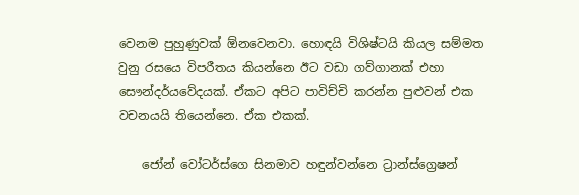වෙනම පුහුණුවක් ඕනවෙනවා. හොඳයි විශිෂ්ටයි කියල සම්මත වුනු රසයෙ විපරීතය කියන්නෙ ඊට වඩා ගව්ගානක් එහා සෞන්දර්යවේදයක්. ඒකට අපිට පාවිච්චි කරන්න පුළුවන් එක වචනයයි තියෙන්නෙ. ඒක එකක්.

    ජෝන් වෝටර්ස්ගෙ සිනමාව හඳුන්වන්නෙ ට්‍රාන්ස්ග්‍රෙෂන්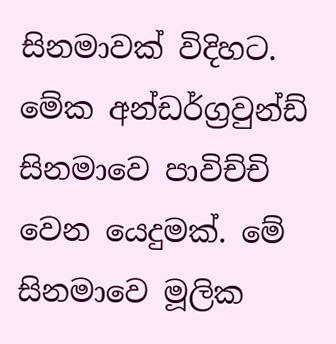සිනමාවක් විදිහට. මේක අන්ඩර්ග්‍රවුන්ඩ් සිනමාවෙ පාවිච්චි වෙන යෙදුමක්. මේ සිනමාවෙ මූලික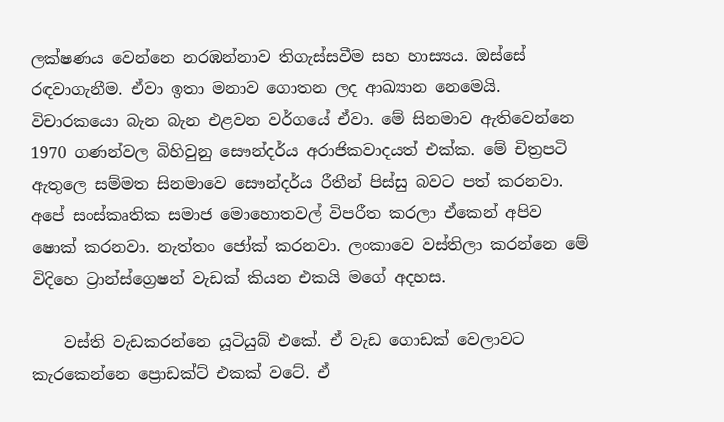ලක්ෂණය වෙන්නෙ නරඹන්නාව තිගැස්සවීම සහ හාස්‍යය. ඔස්සේ රඳවාගැනීම. ඒවා ඉතා මනාව ගොතන ලද ආඛ්‍යාන නෙමෙයි. විචාරකයො බැන බැන එළවන වර්ගයේ ඒවා. මේ සිනමාව ඇතිවෙන්නෙ 1970 ගණන්වල බිහිවුනු සෞන්දර්ය අරාජිකවාදයත් එක්ක. මේ චිත්‍රපටි ඇතුලෙ සම්මත සිනමාවෙ සෞන්දර්ය රීතීන් පිස්සු බවට පත් කරනවා. අපේ සංස්කෘතික සමාජ මොහොතවල් විපරීත කරලා ඒකෙන් අපිව ෂොක් කරනවා. නැත්තං ජෝක් කරනවා. ලංකාවෙ වස්තිලා කරන්නෙ මේ විදිහෙ ට්‍රාන්ස්ග්‍රෙෂන් වැඩක් කියන එකයි මගේ අදහස.

    වස්ති වැඩකරන්නෙ යූටියුබ් එකේ. ඒ වැඩ ගොඩක් වෙලාවට කැරකෙන්නෙ ප්‍රොඩක්ට් එකක් වටේ. ඒ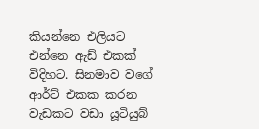කියන්නෙ එලියට එන්නෙ ඇඩ් එකක් විදිහට. සිනමාව වගේ ආර්ට් එකක කරන වැඩකට වඩා යූටියුබ්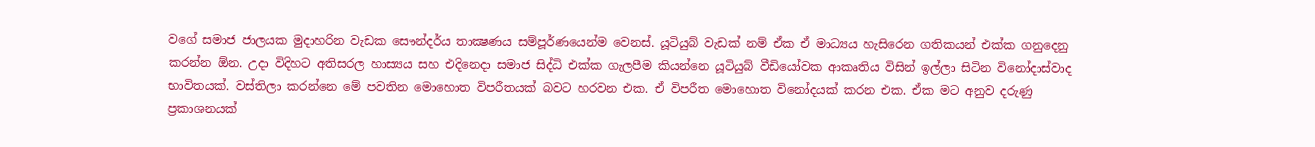වගේ සමාජ ජාලයක මුදාහරින වැඩක සෞන්දර්ය තාක්‍ෂණය සම්පූර්ණයෙන්ම වෙනස්. යූටියුබ් වැඩක් නම් ඒක ඒ මාධ්‍යය හැසිරෙන ගතිකයන් එක්ක ගනුදෙනු කරන්න ඕන. උදා විදිහට අතිසරල හාස්‍යය සහ එදිනෙදා සමාජ සිද්ධි එක්ක ගැලපීම කියන්නෙ යූටියුබ් වීඩියෝවක ආකෘතිය විසින් ඉල්ලා සිටින විනෝදාස්වාද භාවිතයක්. වස්තිලා කරන්නෙ මේ පවතින මොහොත විපරීතයක් බවට හරවන එක. ඒ විපරීත මොහොත විනෝදයක් කරන එක. ඒක මට අනුව දරුණු ප්‍රකාශනයක්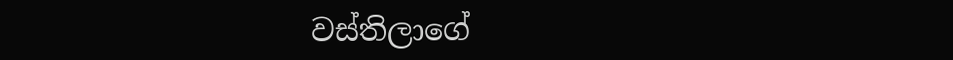වස්තිලාගේ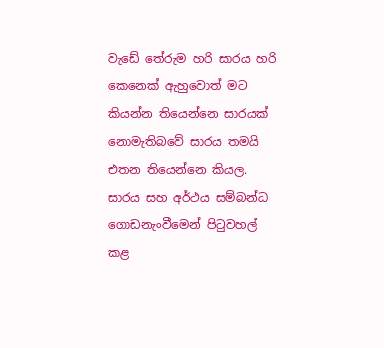වැඩේ තේරුම හරි සාරය හරි කෙනෙක් ඇහුවොත් මට කියන්න තියෙන්නෙ සාරයක් නොමැතිබවේ සාරය තමයි එතන තියෙන්නෙ කියල. සාරය සහ අර්ථය සම්බන්ධ ගොඩනැංවීමෙන් පිටුවහල් කළ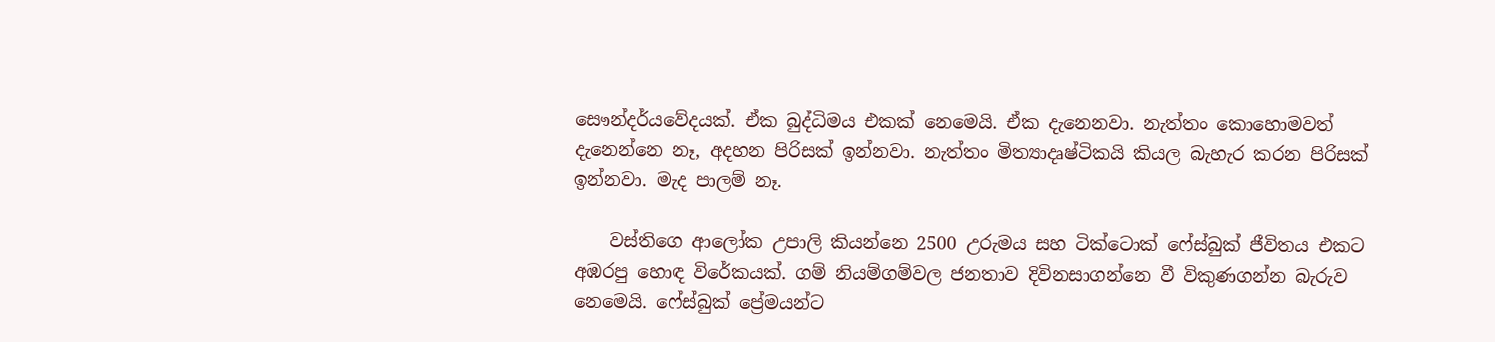සෞන්දර්යවේදයක්. ඒක බුද්ධිමය එකක් නෙමෙයි. ඒක දැනෙනවා. නැත්තං කොහොමවත් දැනෙන්නෙ නෑ, අදහන පිරිසක් ඉන්නවා. නැත්තං මිත්‍යාදෘෂ්ටිකයි කියල බැහැර කරන පිරිසක් ඉන්නවා. මැද පාලම් නෑ.

    වස්තිගෙ ආලෝක උපාලි කියන්නෙ 2500 උරුමය සහ ටික්ටොක් ෆේස්බුක් ජීවිතය එකට අඹරපු හොඳ විරේකයක්. ගම් නියම්ගම්වල ජනතාව දිවිනසාගන්නෙ වී විකුණගන්න බැරුව නෙමෙයි. ෆේස්බුක් ප්‍රේමයන්ට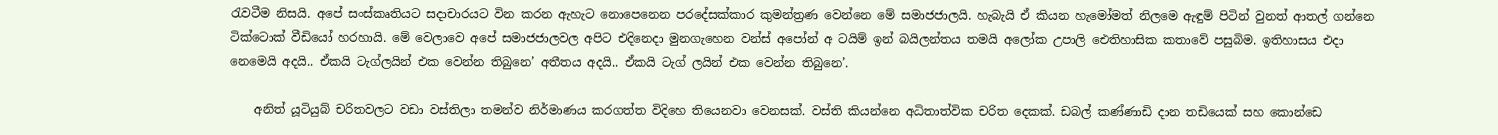රැවටීම නිසයි. අපේ සංස්කෘතියට සදාචාරයට වින කරන ඇහැට නොපෙනෙන පරදේසක්කාර කුමන්ත්‍රණ වෙන්නෙ මේ සමාජජාලයි. හැබැයි ඒ කියන හැමෝමත් නිලමෙ ඇඳුම් පිටින් වුනත් ආතල් ගන්නෙ ටික්ටොක් වීඩියෝ හරහායි. මේ වෙලාවෙ අපේ සමාජජාලවල අපිට එදිනෙදා මුනගැහෙන වන්ස් අපෝන් අ ටයිම් ඉන් බයිලන්තය තමයි අලෝක උපාලි ඓතිහාසික කතාවේ පසුබිම. ඉතිහාසය එදා නෙමෙයි අදයි.. ඒකයි ටැග්ලයින් එක වෙන්න තිබුනෙ’ අතීතය අදයි.. ඒකයි ටැග් ලයින් එක වෙන්න තිබුනෙ’.

    අනිත් යූටියුබ් චරිතවලට වඩා වස්තිලා තමන්ව නිර්මාණය කරගත්ත විදිහෙ තියෙනවා වෙනසක්. වස්ති කියන්නෙ අධිතාත්වික චරිත දෙකක්. ඩබල් කණ්ණාඩි දාන තඩියෙක් සහ කොන්ඩෙ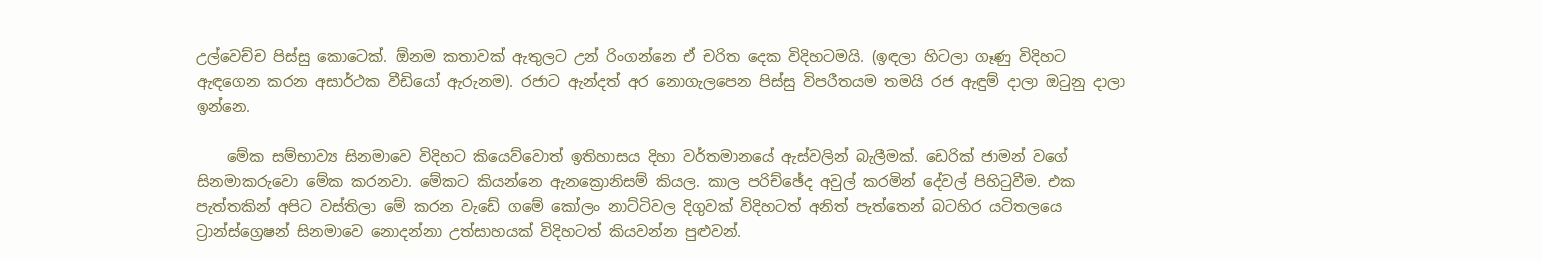උල්වෙච්ච පිස්සු කොටෙක්. ඕනම කතාවක් ඇතුලට උන් රිංගන්නෙ ඒ චරිත දෙක විදිහටමයි. (ඉඳලා හිටලා ගෑණු විදිහට ඇඳගෙන කරන අසාර්ථක වීඩියෝ ඇරුනම). රජාට ඇන්දත් අර නොගැලපෙන පිස්සු විපරීතයම තමයි රජ ඇඳුම් දාලා ඔටුනු දාලා ඉන්නෙ.

    මේක සම්භාව්‍ය සිනමාවෙ විදිහට කියෙව්වොත් ඉතිහාසය දිහා වර්තමානයේ ඇස්වලින් බැලීමක්. ඩෙරික් ජාමන් වගේ සිනමාකරුවො මේක කරනවා. මේකට කියන්නෙ ඇනක්‍රොනිසම් කියල. කාල පරිච්ඡේද අවුල් කරමින් දේවල් පිහිටුවීම. එක පැත්තකින් අපිට වස්තිලා මේ කරන වැඩේ ගමේ කෝලං නාට්ටිවල දිගුවක් විදිහටත් අනිත් පැත්තෙන් බටහිර යටිතලයෙ ට්‍රාන්ස්ග්‍රෙෂන් සිනමාවෙ නොදන්නා උත්සාහයක් විදිහටත් කියවන්න පුළුවන්.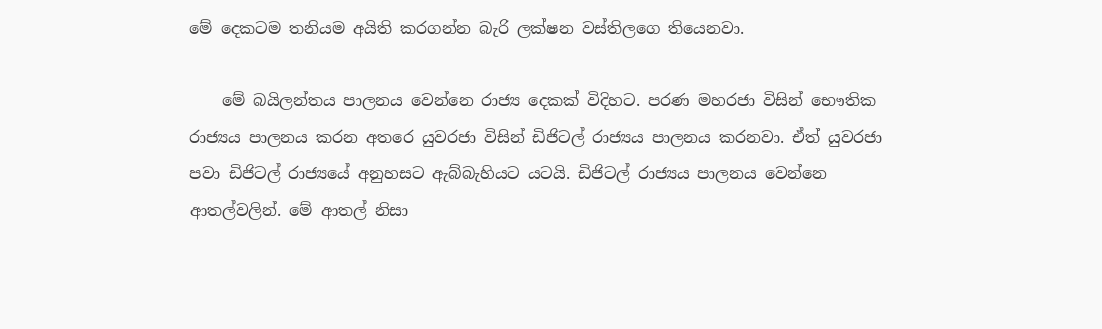මේ දෙකටම තනියම අයිති කරගන්න බැරි ලක්ෂන වස්තිලගෙ තියෙනවා.

    මේ බයිලන්තය පාලනය වෙන්නෙ රාජ්‍ය දෙකක් විදිහට. පරණ මහරජා විසින් භෞතික රාජ්‍යය පාලනය කරන අතරෙ යුවරජා විසින් ඩිජිටල් රාජ්‍යය පාලනය කරනවා. ඒත් යුවරජා පවා ඩිජිටල් රාජ්‍යයේ අනුහසට ඇබ්බැහියට යටයි. ඩිජිටල් රාජ්‍යය පාලනය වෙන්නෙ ආතල්වලින්. මේ ආතල් නිසා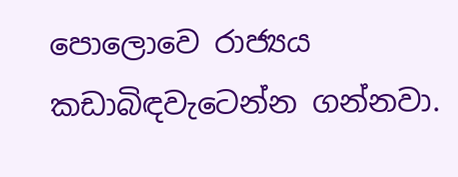පොලොවෙ රාජ්‍යය කඩාබිඳවැටෙන්න ගන්නවා.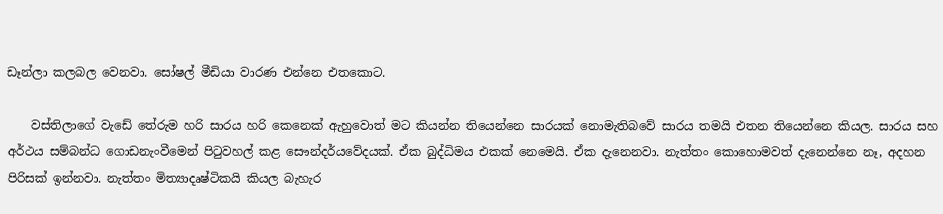ඩෑන්ලා කලබල වෙනවා. සෝෂල් මීඩියා වාරණ එන්නෙ එතකොට.

    වස්තිලාගේ වැඩේ තේරුම හරි සාරය හරි කෙනෙක් ඇහුවොත් මට කියන්න තියෙන්නෙ සාරයක් නොමැතිබවේ සාරය තමයි එතන තියෙන්නෙ කියල. සාරය සහ අර්ථය සම්බන්ධ ගොඩනැංවීමෙන් පිටුවහල් කළ සෞන්දර්යවේදයක්. ඒක බුද්ධිමය එකක් නෙමෙයි. ඒක දැනෙනවා. නැත්තං කොහොමවත් දැනෙන්නෙ නෑ, අදහන පිරිසක් ඉන්නවා. නැත්තං මිත්‍යාදෘෂ්ටිකයි කියල බැහැර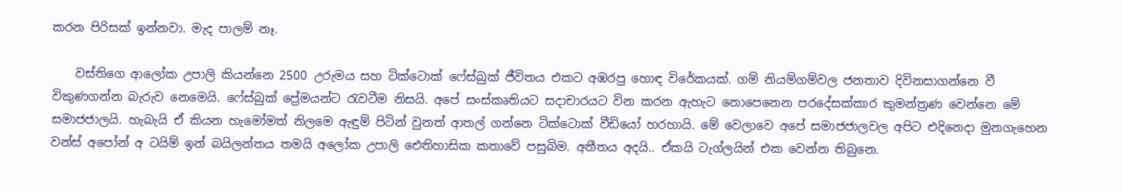කරන පිරිසක් ඉන්නවා. මැද පාලම් නෑ.

    වස්තිගෙ ආලෝක උපාලි කියන්නෙ 2500 උරුමය සහ ටික්ටොක් ෆේස්බුක් ජීවිතය එකට අඹරපු හොඳ විරේකයක්. ගම් නියම්ගම්වල ජනතාව දිවිනසාගන්නෙ වී විකුණගන්න බැරුව නෙමෙයි. ෆේස්බුක් ප්‍රේමයන්ට රැවටීම නිසයි. අපේ සංස්කෘතියට සදාචාරයට වින කරන ඇහැට නොපෙනෙන පරදේසක්කාර කුමන්ත්‍රණ වෙන්නෙ මේ සමාජජාලයි. හැබැයි ඒ කියන හැමෝමත් නිලමෙ ඇඳුම් පිටින් වුනත් ආතල් ගන්නෙ ටික්ටොක් වීඩියෝ හරහායි. මේ වෙලාවෙ අපේ සමාජජාලවල අපිට එදිනෙදා මුනගැහෙන වන්ස් අපෝන් අ ටයිම් ඉන් බයිලන්තය තමයි අලෝක උපාලි ඓතිහාසික කතාවේ පසුබිම. අතීතය අදයි.. ඒකයි ටැග්ලයින් එක වෙන්න තිබුනෙ.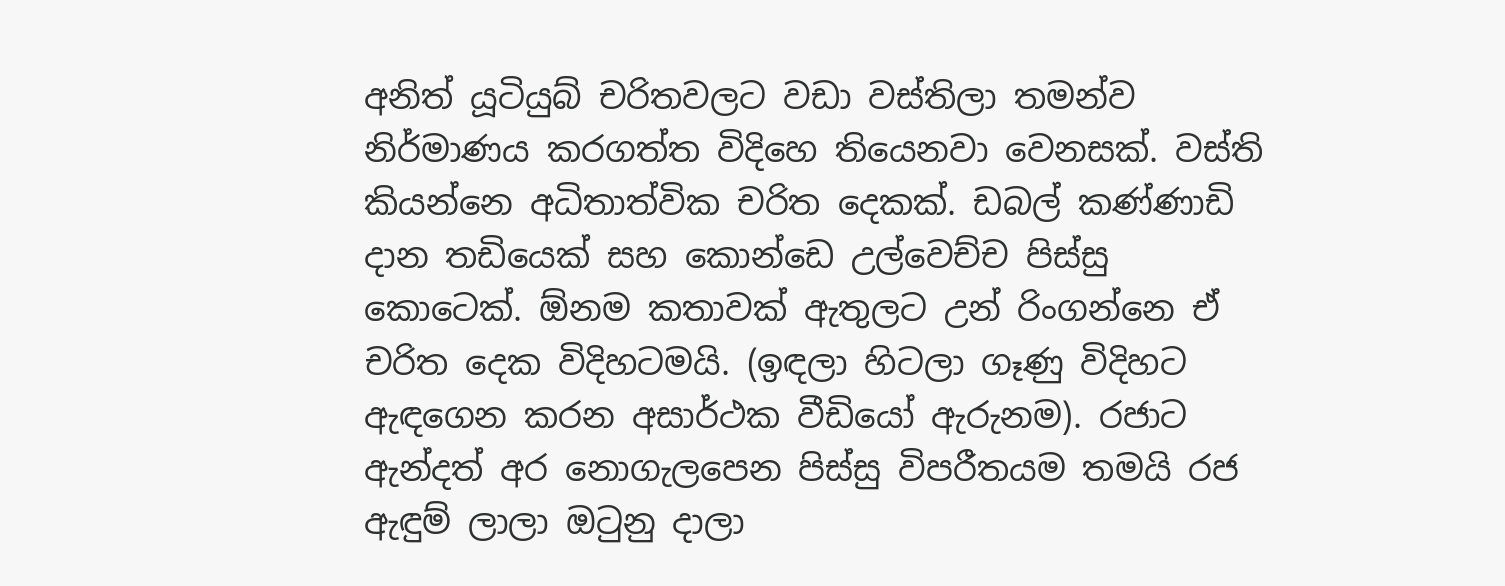අනිත් යූටියුබ් චරිතවලට වඩා වස්තිලා තමන්ව නිර්මාණය කරගත්ත විදිහෙ තියෙනවා වෙනසක්. වස්ති කියන්නෙ අධිතාත්වික චරිත දෙකක්. ඩබල් කණ්ණාඩි දාන තඩියෙක් සහ කොන්ඩෙ උල්වෙච්ච පිස්සු කොටෙක්. ඕනම කතාවක් ඇතුලට උන් රිංගන්නෙ ඒ චරිත දෙක විදිහටමයි. (ඉඳලා හිටලා ගෑණු විදිහට ඇඳගෙන කරන අසාර්ථක වීඩියෝ ඇරුනම). රජාට ඇන්දත් අර නොගැලපෙන පිස්සු විපරීතයම තමයි රජ ඇඳුම් ලාලා ඔටුනු දාලා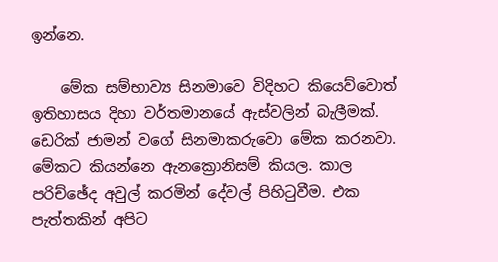ඉන්නෙ.

    මේක සම්භාව්‍ය සිනමාවෙ විදිහට කියෙව්වොත් ඉතිහාසය දිහා වර්තමානයේ ඇස්වලින් බැලීමක්. ඩෙරික් ජාමන් වගේ සිනමාකරුවො මේක කරනවා. මේකට කියන්නෙ ඇනක්‍රොනිසම් කියල. කාල පරිච්ඡේද අවුල් කරමින් දේවල් පිහිටුවීම. එක පැත්තකින් අපිට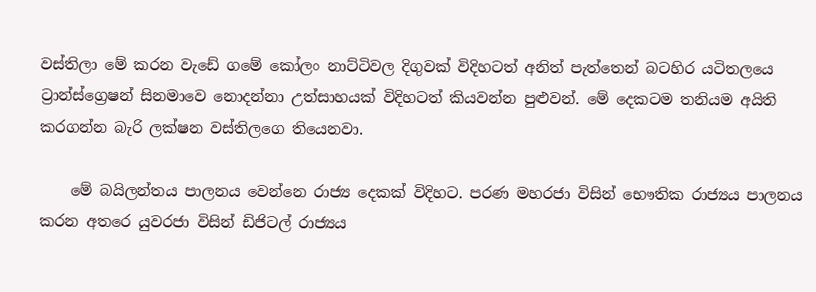වස්තිලා මේ කරන වැඩේ ගමේ කෝලං නාට්ටිවල දිගුවක් විදිහටත් අනිත් පැත්තෙන් බටහිර යටිතලයෙ ට්‍රාන්ස්ග්‍රෙෂන් සිනමාවෙ නොදන්නා උත්සාහයක් විදිහටත් කියවන්න පුළුවන්. මේ දෙකටම තනියම අයිති කරගන්න බැරි ලක්ෂන වස්තිලගෙ තියෙනවා.

    මේ බයිලන්තය පාලනය වෙන්නෙ රාජ්‍ය දෙකක් විදිහට. පරණ මහරජා විසින් භෞතික රාජ්‍යය පාලනය කරන අතරෙ යුවරජා විසින් ඩිජිටල් රාජ්‍යය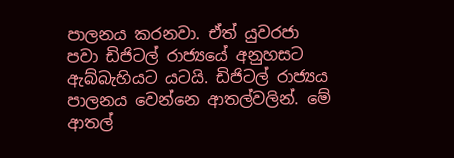පාලනය කරනවා. ඒත් යුවරජා පවා ඩිජිටල් රාජ්‍යයේ අනුහසට ඇබ්බැහියට යටයි. ඩිජිටල් රාජ්‍යය පාලනය වෙන්නෙ ආතල්වලින්. මේ ආතල්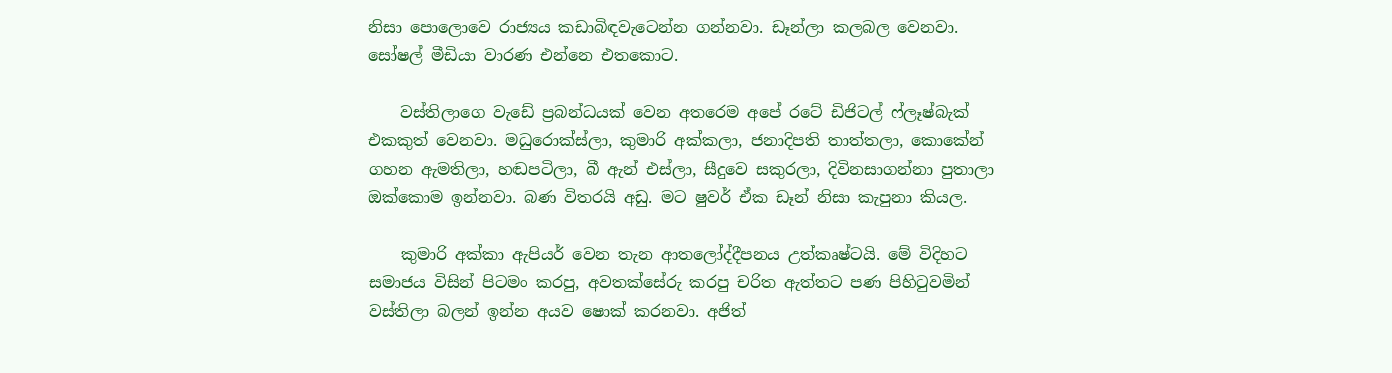නිසා පොලොවෙ රාජ්‍යය කඩාබිඳවැටෙන්න ගන්නවා. ඩෑන්ලා කලබල වෙනවා. සෝෂල් මීඩියා වාරණ එන්නෙ එතකොට.

    වස්තිලාගෙ වැඩේ ප්‍රබන්ධයක් වෙන අතරෙම අපේ රටේ ඩිජිටල් ෆ්ලෑෂ්බැක් එකකුත් වෙනවා. මධුරොක්ස්ලා, කුමාරි අක්කලා, ජනාදිපති තාත්තලා, කොකේන් ගහන ඇමතිලා, හඬපටිලා, බී ඇන් එස්ලා, සීදුවෙ සකුරලා, දිවිනසාගන්නා පුතාලා ඔක්කොම ඉන්නවා. බණ විතරයි අඩු. මට ෂුවර් ඒක ඩෑන් නිසා කැපුනා කියල.

    කුමාරි අක්කා ඇපියර් වෙන තැන ආතලෝද්දීපනය උත්කෘෂ්ටයි. මේ විදිහට සමාජය විසින් පිටමං කරපු, අවතක්සේරු කරපු චරිත ඇත්තට පණ පිහිටුවමින් වස්තිලා බලන් ඉන්න අයව ෂොක් කරනවා. අජිත්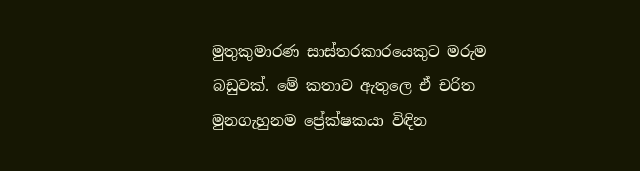මුතුකුමාරණ සාස්තරකාරයෙකුට මරුම බඩුවක්. මේ කතාව ඇතුලෙ ඒ චරිත මුනගැහුනම ප්‍රේක්ෂකයා විඳින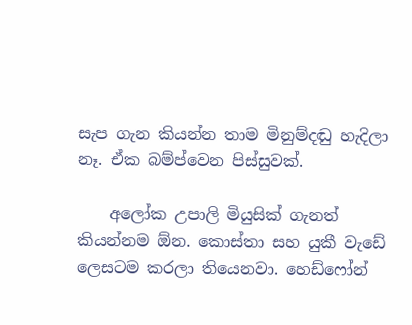සැප ගැන කියන්න තාම මිනුම්දඬු හැදිලා නෑ. ඒක බම්ප්වෙන පිස්සුවක්.

    අලෝක උපාලි මියුසික් ගැනත් කියන්නම ඕන. කොස්තා සහ යුකී වැඩේ ලෙසටම කරලා තියෙනවා. හෙඩ්ෆෝන්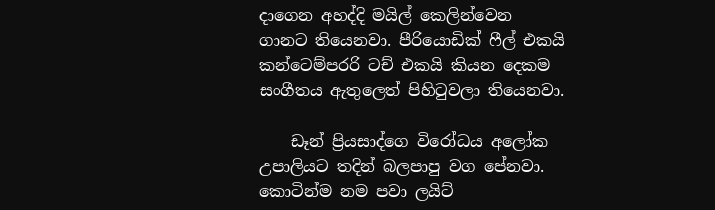දාගෙන අහද්දි මයිල් කෙලින්වෙන ගානට තියෙනවා. පීරියොඩික් ෆීල් එකයි කන්ටෙම්පරරි ටච් එකයි කියන දෙකම සංගීතය ඇතුලෙත් පිහිටුවලා තියෙනවා.

    ඩෑන් ප්‍රියසාද්ගෙ විරෝධය අලෝක උපාලියට තදින් බලපාපු වග පේනවා. කොටින්ම නම පවා ලයිට්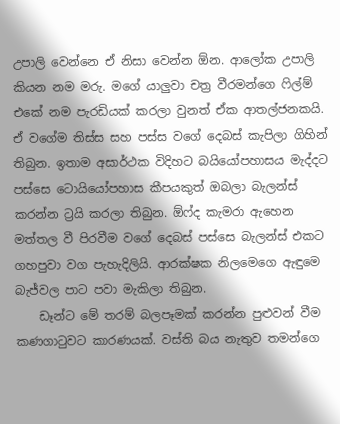උපාලි වෙන්නෙ ඒ නිසා වෙන්න ඕන. ආලෝක උපාලි කියන නම මරු. මගේ යාලුවා චත්‍ර වීරමන්ගෙ ෆිල්ම් එකේ නම පැරඩියක් කරලා වුනත් ඒක ආතල්ජනකයි. ඒ වගේම තිස්ස සහ පස්ස වගේ දෙබස් කැපිලා ගිහින් තිබුන. ඉතාම අසාර්ථක විදිහට බයියෝපහාසය මැද්දට පස්සෙ ටොයියෝපහාස කීපයකුත් ඔබලා බැලන්ස් කරන්න ට්‍රයි කරලා තිබුන. ඕෆ්ද කැමරා ඇහෙන මත්තල වී පිරවීම වගේ දෙබස් පස්සෙ බැලන්ස් එකට ගහපුවා වග පැහැදිලියි. ආරක්ෂක නිලමෙගෙ ඇඳුමෙ බැජ්වල පාට පවා මැකිලා තිබුන.
    ඩෑන්ට මේ තරම් බලපෑමක් කරන්න පුළුවන් වීම කණගාටුවට කාරණයක්. වස්ති බය නැතුව තමන්ගෙ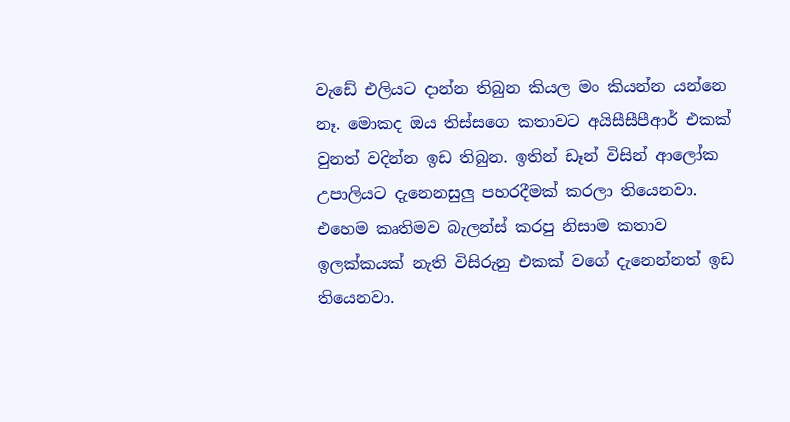වැඩේ එලියට දාන්න තිබුන කියල මං කියන්න යන්නෙ නෑ. මොකද ඔය තිස්සගෙ කතාවට අයිසීසීපීආර් එකක් වුනත් වදින්න ඉඩ තිබුන. ඉතින් ඩෑන් විසින් ආලෝක උපාලියට දැනෙනසුලු පහරදීමක් කරලා තියෙනවා. එහෙම කෘතිමව බැලන්ස් කරපු නිසාම කතාව ඉලක්කයක් නැති විසිරුනු එකක් වගේ දැනෙන්නත් ඉඩ තියෙනවා.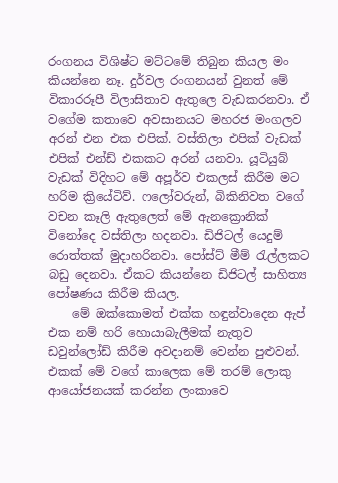රංගනය විශිෂ්ට මට්ටමේ තිබුන කියල මං කියන්නෙ නෑ. දුර්වල රංගනයන් වුනත් මේ විකාරරූපී විලාසිතාව ඇතුලෙ වැඩකරනවා. ඒ වගේම කතාවෙ අවසානයට මහරජ මංගලව අරන් එන එක එපික්. වස්තිලා එපික් වැඩක් එපික් එන්ඩ් එකකට අරන් යනවා. යූටියුබ් වැඩක් විදිහට මේ අපූර්ව එකලස් කිරීම මට හරිම ක්‍රියේටිව්. ෆලෝවරුන්, බිකිනිවත වගේ වචන කෑලි ඇතුලෙත් මේ ඇනක්‍රොනික් විනෝදෙ වස්තිලා හදනවා. ඩිජිටල් යෙදුම් රොත්තක් මුදාහරිනවා. පෝස්ට් මීම් රැල්ලකට බඩු දෙනවා. ඒකට කියන්නෙ ඩිජිටල් සාහිත්‍ය පෝෂණය කිරීම කියල.
    මේ ඔක්කොමත් එක්ක හඳුන්වාදෙන ඇප් එක නම් හරි හොයාබැලීමක් නැතුව ඩවුන්ලෝඩ් කිරීම අවදානම් වෙන්න පුළුවන්. එකක් මේ වගේ කාලෙක මේ තරම් ලොකු ආයෝජනයක් කරන්න ලංකාවෙ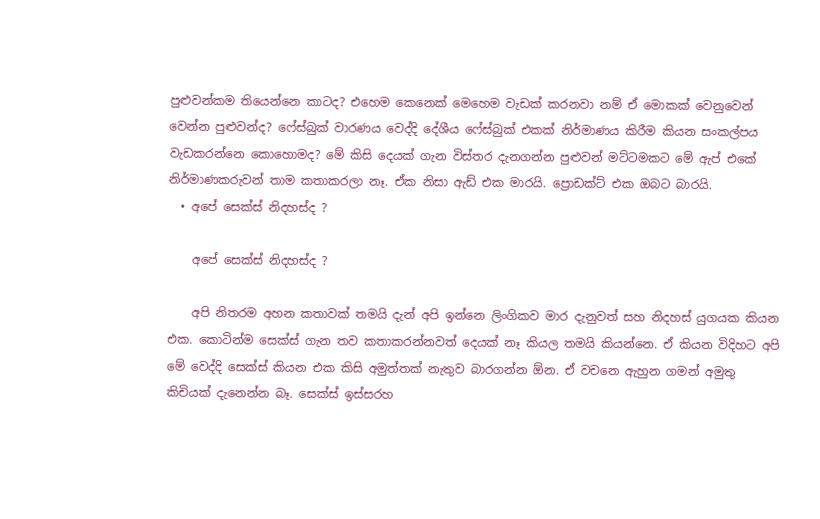පුළුවන්කම තියෙන්නෙ කාටද? එහෙම කෙනෙක් මෙහෙම වැඩක් කරනවා නම් ඒ මොකක් වෙනුවෙන් වෙන්න පුළුවන්ද? ෆේස්බුක් වාරණය වෙද්දි දේශීය ෆේස්බුක් එකක් නිර්මාණය කිරීම කියන සංකල්පය වැඩකරන්නෙ කොහොමද? මේ කිසි දෙයක් ගැන විස්තර දැනගන්න පුළුවන් මට්ටමකට මේ ඇප් එකේ නිර්මාණකරුවන් තාම කතාකරලා නෑ. ඒක නිසා ඇඩ් එක මාරයි. ප්‍රොඩක්ට් එක ඔබට බාරයි.
  • අපේ සෙක්ස් නිදහස්ද ?

    අපේ සෙක්ස් නිදහස්ද ?

    අපි නිතරම අහන කතාවක් තමයි දැන් අපි ඉන්නෙ ලිංගිකව මාර දැනුවත් සහ නිදහස් යුගයක කියන එක. කොටින්ම සෙක්ස් ගැන තව කතාකරන්නවත් දෙයක් නෑ කියල තමයි කියන්නෙ. ඒ කියන විදිහට අපි මේ වෙද්දි සෙක්ස් කියන එක කිසි අමුත්තක් නැතුව බාරගන්න ඕන. ඒ වචනෙ ඇහුන ගමන් අමුතු කිචියක් දැනෙන්න බෑ. සෙක්ස් ඉස්සරහ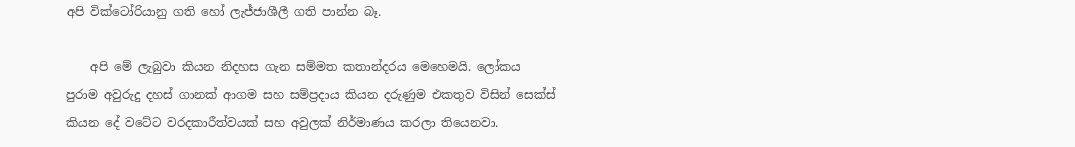අපි වික්ටෝරියානු ගති හෝ ලැජ්ජාශීලී ගති පාන්න බෑ.

    අපි මේ ලැබුවා කියන නිදහස ගැන සම්මත කතාන්දරය මෙහෙමයි. ලෝකය පුරාම අවුරුදු දහස් ගානක් ආගම සහ සම්ප්‍රදාය කියන දරුණුම එකතුව විසින් සෙක්ස් කියන දේ වටේට වරදකාරීත්වයක් සහ අවුලක් නිර්මාණය කරලා තියෙනවා.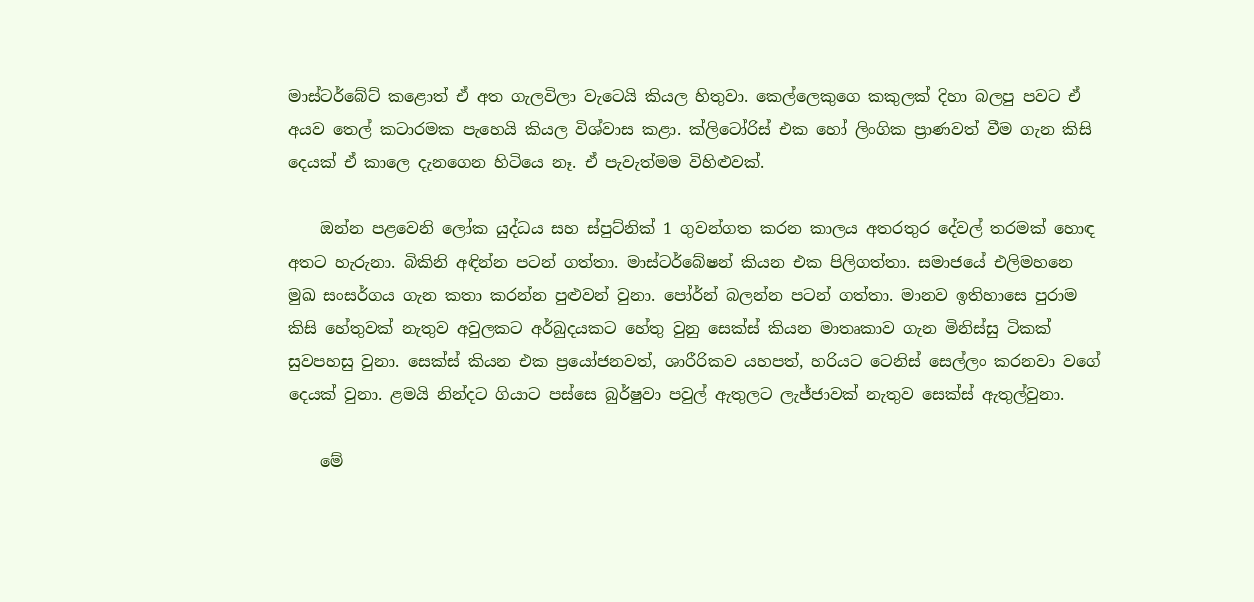මාස්ටර්බේට් කළොත් ඒ අත ගැලවිලා වැටෙයි කියල හිතුවා. කෙල්ලෙකුගෙ කකුලක් දිහා බලපු පවට ඒ අයව තෙල් කටාරමක පැහෙයි කියල විශ්වාස කළා. ක්ලිටෝරිස් එක හෝ ලිංගික ප්‍රාණවත් වීම ගැන කිසි දෙයක් ඒ කාලෙ දැනගෙන හිටියෙ නෑ. ඒ පැවැත්මම විහිළුවක්.

    ඔන්න පළවෙනි ලෝක යුද්ධය සහ ස්පුට්නික් 1 ගුවන්ගත කරන කාලය අතරතුර දේවල් තරමක් හොඳ අතට හැරුනා. බිකිනි අඳින්න පටන් ගත්තා. මාස්ටර්බේෂන් කියන එක පිලිගත්තා. සමාජයේ එලිමහනෙ මුඛ සංසර්ගය ගැන කතා කරන්න පුළුවන් වුනා. පෝර්න් බලන්න පටන් ගත්තා. මානව ඉතිහාසෙ පුරාම කිසි හේතුවක් නැතුව අවුලකට අර්බුදයකට හේතු වුනු සෙක්ස් කියන මාතෘකාව ගැන මිනිස්සු ටිකක් සුවපහසු වුනා. සෙක්ස් කියන එක ප්‍රයෝජනවත්, ශාරීරිකව යහපත්, හරියට ටෙනිස් සෙල්ලං කරනවා වගේ දෙයක් වුනා. ළමයි නින්දට ගියාට පස්සෙ බුර්ෂුවා පවුල් ඇතුලට ලැජ්ජාවක් නැතුව සෙක්ස් ඇතුල්වුනා.

    මේ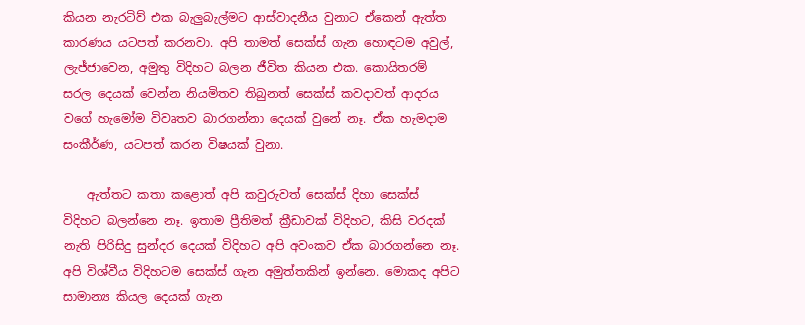කියන නැරටිව් එක බැලුබැල්මට ආස්වාදනීය වුනාට ඒකෙන් ඇත්ත කාරණය යටපත් කරනවා. අපි තාමත් සෙක්ස් ගැන හොඳටම අවුල්, ලැජ්ජාවෙන, අමුතු විදිහට බලන ජීවිත කියන එක. කොයිතරම් සරල දෙයක් වෙන්න නියමිතව තිබුනත් සෙක්ස් කවදාවත් ආදරය වගේ හැමෝම විවෘතව බාරගන්නා දෙයක් වුනේ නෑ. ඒක හැමදාම සංකීර්ණ, යටපත් කරන විෂයක් වුනා.

    ඇත්තට කතා කළොත් අපි කවුරුවත් සෙක්ස් දිහා සෙක්ස් විදිහට බලන්නෙ නෑ. ඉතාම ප්‍රීතිමත් ක්‍රීඩාවක් විදිහට, කිසි වරදක් නැති පිරිසිදු සුන්දර දෙයක් විදිහට අපි අවංකව ඒක බාරගන්නෙ නෑ. අපි විශ්වීය විදිහටම සෙක්ස් ගැන අමුත්තකින් ඉන්නෙ. මොකද අපිට සාමාන්‍ය කියල දෙයක් ගැන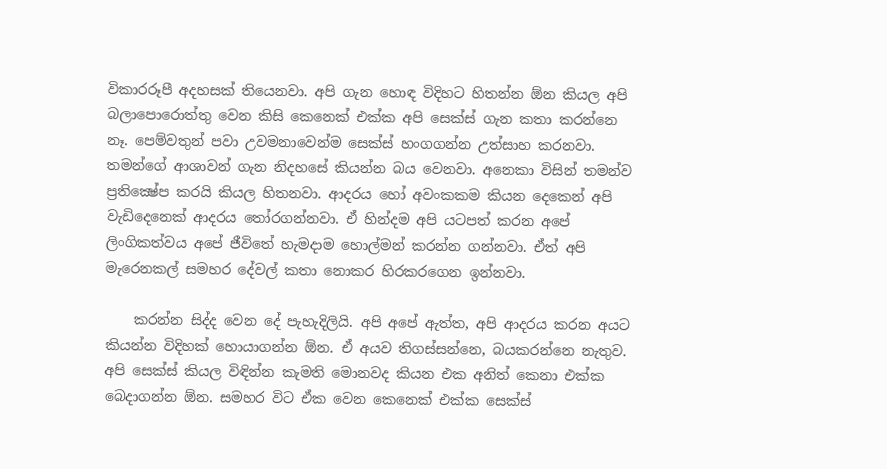විකාරරූපී අදහසක් තියෙනවා. අපි ගැන හොඳ විදිහට හිතන්න ඕන කියල අපි බලාපොරොත්තු වෙන කිසි කෙනෙක් එක්ක අපි සෙක්ස් ගැන කතා කරන්නෙ නෑ. පෙම්වතුන් පවා උවමනාවෙන්ම සෙක්ස් හංගගන්න උත්සාහ කරනවා. තමන්ගේ ආශාවන් ගැන නිදහසේ කියන්න බය වෙනවා. අනෙකා විසින් තමන්ව ප්‍රතික්‍ෂේප කරයි කියල හිතනවා. ආදරය හෝ අවංකකම කියන දෙකෙන් අපි වැඩිදෙනෙක් ආදරය තෝරගන්නවා. ඒ හින්දම අපි යටපත් කරන අපේ ලිංගිකත්වය අපේ ජීවිතේ හැමදාම හොල්මන් කරන්න ගන්නවා. ඒත් අපි මැරෙනකල් සමහර දේවල් කතා නොකර හිරකරගෙන ඉන්නවා.

    කරන්න සිද්ද වෙන දේ පැහැදිලියි. අපි අපේ ඇත්ත, අපි ආදරය කරන අයට කියන්න විදිහක් හොයාගන්න ඕන. ඒ අයව තිගස්සන්නෙ, බයකරන්නෙ නැතුව. අපි සෙක්ස් කියල විඳින්න කැමති මොනවද කියන එක අනිත් කෙනා එක්ක බෙදාගන්න ඕන. සමහර විට ඒක වෙන කෙනෙක් එක්ක සෙක්ස්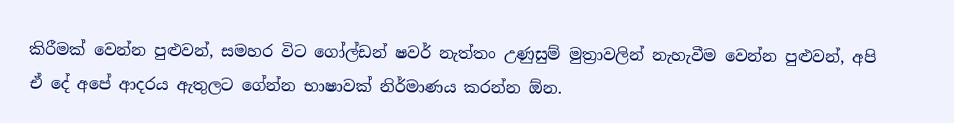කිරීමක් වෙන්න පුළුවන්, සමහර විට ගෝල්ඩන් ෂවර් නැත්තං උණුසුම් මුත්‍රාවලින් නැහැවීම වෙන්න පුළුවන්, අපි ඒ දේ අපේ ආදරය ඇතුලට ගේන්න භාෂාවක් නිර්මාණය කරන්න ඕන.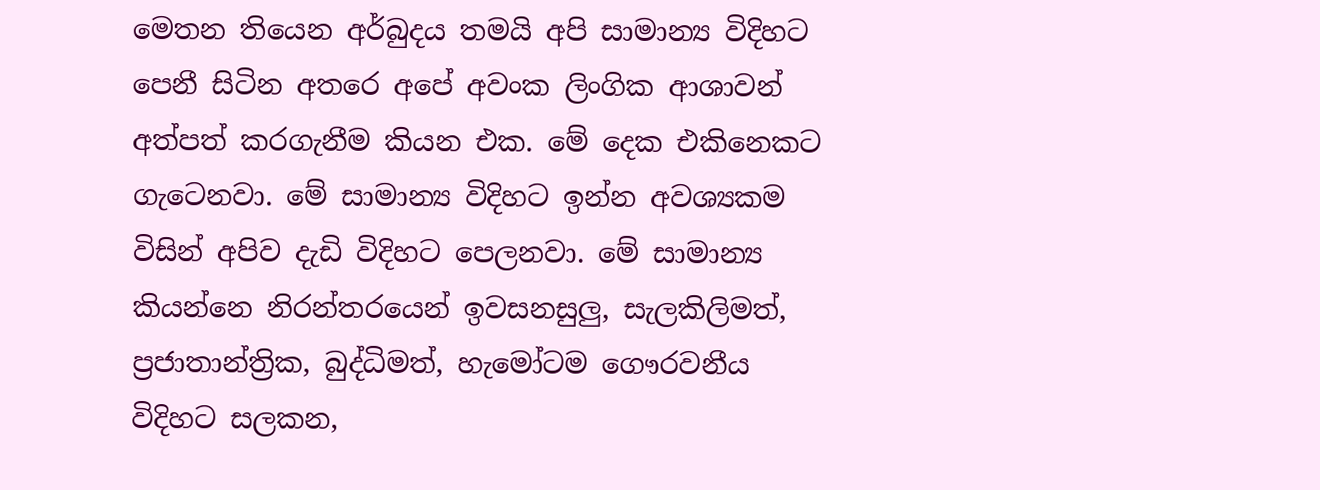මෙතන තියෙන අර්බුදය තමයි අපි සාමාන්‍ය විදිහට පෙනී සිටින අතරෙ අපේ අවංක ලිංගික ආශාවන් අත්පත් කරගැනීම කියන එක. මේ දෙක එකිනෙකට ගැටෙනවා. මේ සාමාන්‍ය විදිහට ඉන්න අවශ්‍යකම විසින් අපිව දැඩි විදිහට පෙලනවා. මේ සාමාන්‍ය කියන්නෙ නිරන්තරයෙන් ඉවසනසුලු, සැලකිලිමත්, ප්‍රජාතාන්ත්‍රික, බුද්ධිමත්, හැමෝටම ගෞරවනීය විදිහට සලකන,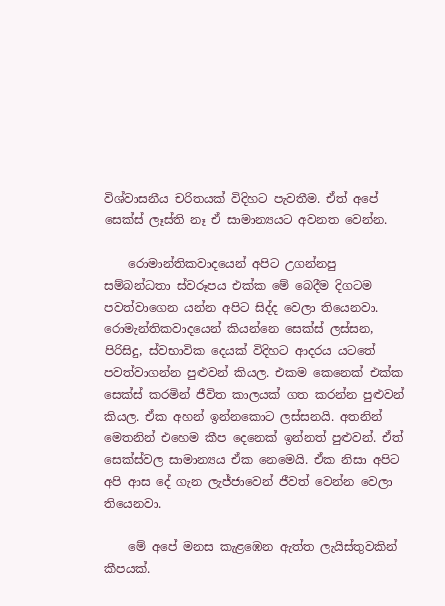විශ්වාසනීය චරිතයක් විදිහට පැවතීම. ඒත් අපේ සෙක්ස් ලෑස්ති නෑ ඒ සාමාන්‍යයට අවනත වෙන්න.

    රොමාන්තිකවාදයෙන් අපිට උගන්නපු සම්බන්ධතා ස්වරූපය එක්ක මේ බෙදීම දිගටම පවත්වාගෙන යන්න අපිට සිද්ද වෙලා තියෙනවා. රොමැන්තිකවාදයෙන් කියන්නෙ සෙක්ස් ලස්සන, පිරිසිදු, ස්වභාවික දෙයක් විදිහට ආදරය යටතේ පවත්වාගන්න පුළුවන් කියල. එකම කෙනෙක් එක්ක සෙක්ස් කරමින් ජීවිත කාලයක් ගත කරන්න පුළුවන් කියල. ඒක අහන් ඉන්නකොට ලස්සනයි. අතනින් මෙතනින් එහෙම කීප දෙනෙක් ඉන්නත් පුළුවන්. ඒත් සෙක්ස්වල සාමාන්‍යය ඒක නෙමෙයි. ඒක නිසා අපිට අපි ආස දේ ගැන ලැජ්ජාවෙන් ජීවත් වෙන්න වෙලා තියෙනවා.

    මේ අපේ මනස කැළඹෙන ඇත්ත ලැයිස්තුවකින් කීපයක්.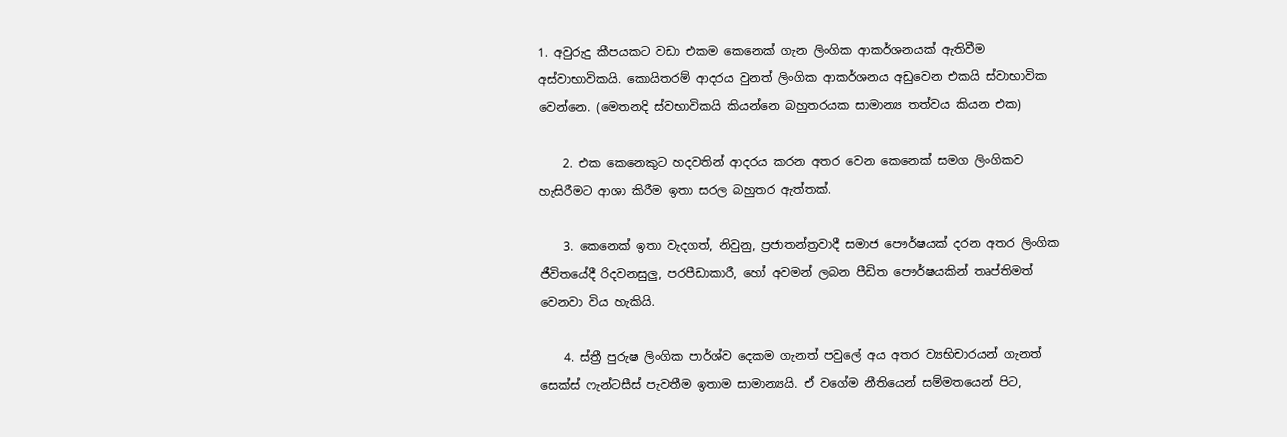1. අවුරුදු කීපයකට වඩා එකම කෙනෙක් ගැන ලිංගික ආකර්ශනයක් ඇතිවීම අස්වාභාවිකයි. කොයිතරම් ආදරය වුනත් ලිංගික ආකර්ශනය අඩුවෙන එකයි ස්වාභාවික වෙන්නෙ. (මෙතනදි ස්වභාවිකයි කියන්නෙ බහුතරයක සාමාන්‍ය තත්වය කියන එක)

    2. එක කෙනෙකුට හදවතින් ආදරය කරන අතර වෙන කෙනෙක් සමග ලිංගිකව හැසිරීමට ආශා කිරීම ඉතා සරල බහුතර ඇත්තක්.

    3. කෙනෙක් ඉතා වැදගත්, නිවුනු, ප්‍රජාතන්ත්‍රවාදී සමාජ පෞර්ෂයක් දරන අතර ලිංගික ජීවිතයේදී රිදවනසුලු, පරපීඩාකාරී, හෝ අවමන් ලබන පීඩිත පෞර්ෂයකින් තෘප්තිමත් වෙනවා විය හැකියි.

    4. ස්ත්‍රී පුරුෂ ලිංගික පාර්ශ්ව දෙකම ගැනත් පවුලේ අය අතර ව්‍යභිචාරයන් ගැනත් සෙක්ස් ෆැන්ටසීස් පැවතීම ඉතාම සාමාන්‍යයි. ඒ වගේම නීතියෙන් සම්මතයෙන් පිට,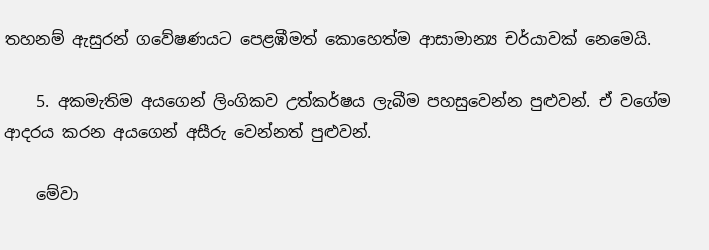තහනම් ඇසුරන් ගවේෂණයට පෙළඹීමත් කොහෙත්ම ආසාමාන්‍ය චර්යාවක් නෙමෙයි.

    5. අකමැතිම අයගෙන් ලිංගිකව උත්කර්ෂය ලැබීම පහසුවෙන්න පුළුවන්. ඒ වගේම ආදරය කරන අයගෙන් අසීරු වෙන්නත් පුළුවන්.

    මේවා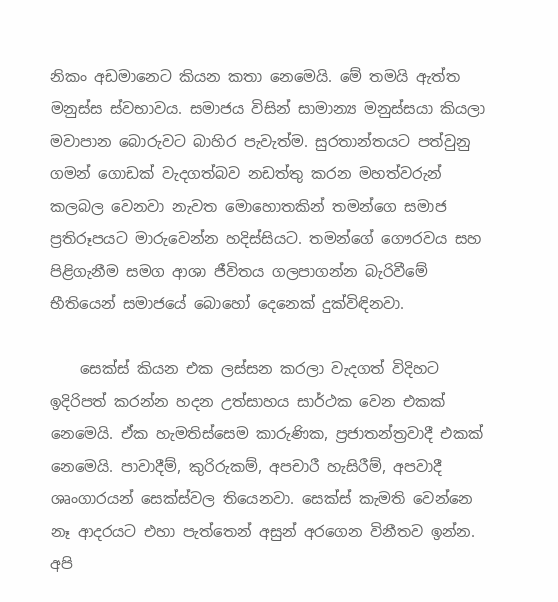නිකං අඩමානෙට කියන කතා නෙමෙයි. මේ තමයි ඇත්ත මනුස්ස ස්වභාවය. සමාජය විසින් සාමාන්‍ය මනුස්සයා කියලා මවාපාන බොරුවට බාහිර පැවැත්ම. සුරතාන්තයට පත්වුනු ගමන් ගොඩක් වැදගත්බව නඩත්තු කරන මහත්වරුන් කලබල වෙනවා නැවත මොහොතකින් තමන්ගෙ සමාජ ප්‍රතිරූපයට මාරුවෙන්න හදිස්සියට. තමන්ගේ ගෞරවය සහ පිළිගැනීම සමග ආශා ජීවිතය ගලපාගන්න බැරිවීමේ භීතියෙන් සමාජයේ බොහෝ දෙනෙක් දුක්විඳිනවා.

    සෙක්ස් කියන එක ලස්සන කරලා වැදගත් විදිහට ඉදිරිපත් කරන්න හදන උත්සාහය සාර්ථක වෙන එකක් නෙමෙයි. ඒක හැමතිස්සෙම කාරුණික, ප්‍රජාතන්ත්‍රවාදී එකක් නෙමෙයි. පාවාදීම්, කුරිරුකම්, අපචාරී හැසිරීම්, අපවාදී ශෘංගාරයන් සෙක්ස්වල තියෙනවා. සෙක්ස් කැමති වෙන්නෙ නෑ ආදරයට එහා පැත්තෙන් අසුන් අරගෙන විනීතව ඉන්න. අපි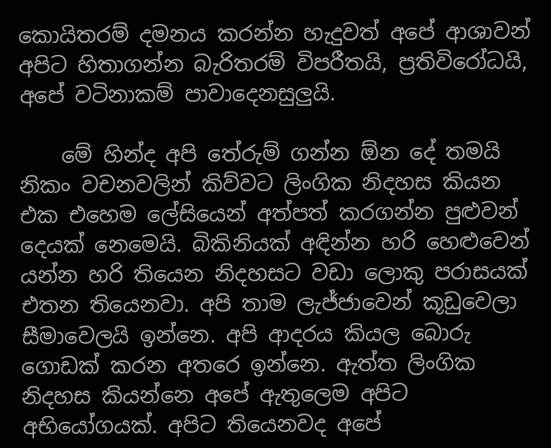කොයිතරම් දමනය කරන්න හැදුවත් අපේ ආශාවන් අපිට හිතාගන්න බැරිතරම් විපරීතයි, ප්‍රතිවිරෝධයි, අපේ වටිනාකම් පාවාදෙනසුලුයි.

    මේ හින්ද අපි තේරුම් ගන්න ඕන දේ තමයි නිකං වචනවලින් කිව්වට ලිංගික නිදහස කියන එක එහෙම ලේසියෙන් අත්පත් කරගන්න පුළුවන් දෙයක් නෙමෙයි. බිකිනියක් අඳින්න හරි හෙළුවෙන් යන්න හරි තියෙන නිදහසට වඩා ලොකු පරාසයක් එතන තියෙනවා. අපි තාම ලැජ්ජාවෙන් කූඩුවෙලා සීමාවෙලයි ඉන්නෙ. අපි ආදරය කියල බොරු ගොඩක් කරන අතරෙ ඉන්නෙ. ඇත්ත ලිංගික නිදහස කියන්නෙ අපේ ඇතුලෙම අපිට අභියෝගයක්. අපිට තියෙනවද අපේ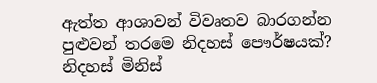ඇත්ත ආශාවන් විවෘතව බාරගන්න පුළුවන් තරමෙ නිදහස් පෞර්ෂයක්? නිදහස් මිනිස්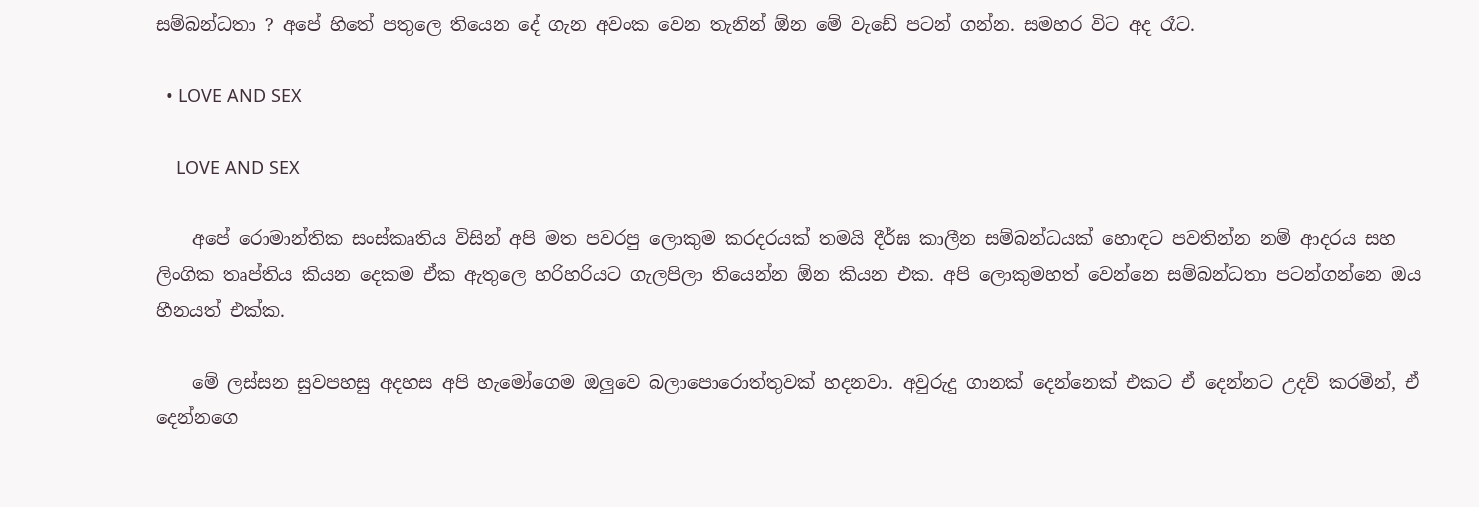සම්බන්ධතා ? අපේ හිතේ පතුලෙ තියෙන දේ ගැන අවංක වෙන තැනින් ඕන මේ වැඩේ පටන් ගන්න. සමහර විට අද රෑට.

  • LOVE AND SEX

    LOVE AND SEX

    අපේ රොමාන්තික සංස්කෘතිය විසින් අපි මත පවරපු ලොකුම කරදරයක් තමයි දීර්ඝ කාලීන සම්බන්ධයක් හොඳට පවතින්න නම් ආදරය සහ ලිංගික තෘප්තිය කියන දෙකම ඒක ඇතුලෙ හරිහරියට ගැලපිලා තියෙන්න ඕන කියන එක. අපි ලොකුමහත් වෙන්නෙ සම්බන්ධතා පටන්ගන්නෙ ඔය හීනයත් එක්ක.

    මේ ලස්සන සුවපහසු අදහස අපි හැමෝගෙම ඔලුවෙ බලාපොරොත්තුවක් හදනවා. අවුරුදු ගානක් දෙන්නෙක් එකට ඒ දෙන්නට උදව් කරමින්, ඒ දෙන්නගෙ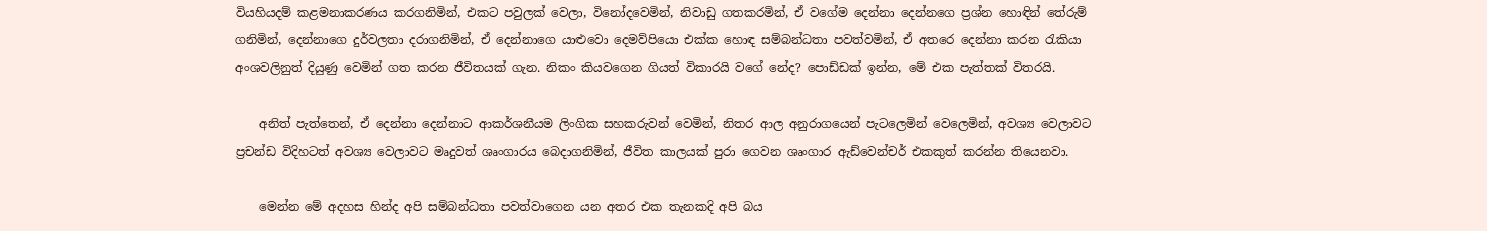වියහියදම් කළමනාකරණය කරගනිමින්, එකට පවුලක් වෙලා, විනෝදවෙමින්, නිවාඩු ගතකරමින්, ඒ වගේම දෙන්නා දෙන්නගෙ ප්‍රශ්න හොඳින් තේරුම් ගනිමින්, දෙන්නාගෙ දුර්වලතා දරාගනිමින්, ඒ දෙන්නාගෙ යාළුවො දෙමව්පියො එක්ක හොඳ සම්බන්ධතා පවත්වමින්, ඒ අතරෙ දෙන්නා කරන රැකියා අංශවලිනුත් දියුණු වෙමින් ගත කරන ජීවිතයක් ගැන. නිකං කියවගෙන ගියත් විකාරයි වගේ නේද? පොඩ්ඩක් ඉන්න, මේ එක පැත්තක් විතරයි.

    අනිත් පැත්තෙන්, ඒ දෙන්නා දෙන්නාට ආකර්ශනීයම ලිංගික සහකරුවන් වෙමින්, නිතර ආල අනුරාගයෙන් පැටලෙමින් වෙලෙමින්, අවශ්‍ය වෙලාවට ප්‍රචන්ඩ විදිහටත් අවශ්‍ය වෙලාවට මෘදුවත් ශෘංගාරය බෙදාගනිමින්, ජීවිත කාලයක් පුරා ගෙවන ශෘංගාර ඇඩ්වෙන්චර් එකකුත් කරන්න තියෙනවා.

    මෙන්න මේ අදහස හින්ද අපි සම්බන්ධතා පවත්වාගෙන යන අතර එක තැනකදි අපි බය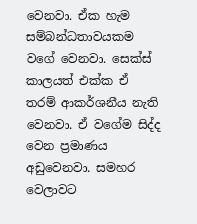වෙනවා. ඒක හැම සම්බන්ධතාවයකම වගේ වෙනවා. සෙක්ස් කාලයත් එක්ක ඒ තරම් ආකර්ශනීය නැති වෙනවා. ඒ වගේම සිද්ද වෙන ප්‍රමාණය අඩුවෙනවා. සමහර වෙලාවට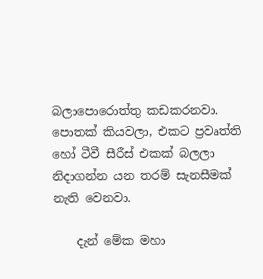බලාපොරොත්තු කඩකරනවා. පොතක් කියවලා, එකට ප්‍රවෘත්ති හෝ ටීවී සීරීස් එකක් බලලා නිදාගන්න යන තරම් සැනසීමක් නැති වෙනවා.

    දැන් මේක මහා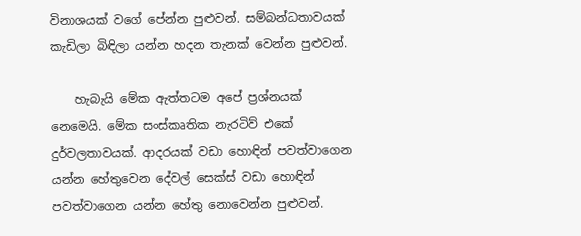විනාශයක් වගේ පේන්න පුළුවන්. සම්බන්ධතාවයක් කැඩිලා බිඳිලා යන්න හදන තැනක් වෙන්න පුළුවන්.

    හැබැයි මේක ඇත්තටම අපේ ප්‍රශ්නයක් නෙමෙයි. මේක සංස්කෘතික නැරටිව් එකේ දුර්වලතාවයක්. ආදරයක් වඩා හොඳින් පවත්වාගෙන යන්න හේතුවෙන දේවල් සෙක්ස් වඩා හොඳින් පවත්වාගෙන යන්න හේතු නොවෙන්න පුළුවන්.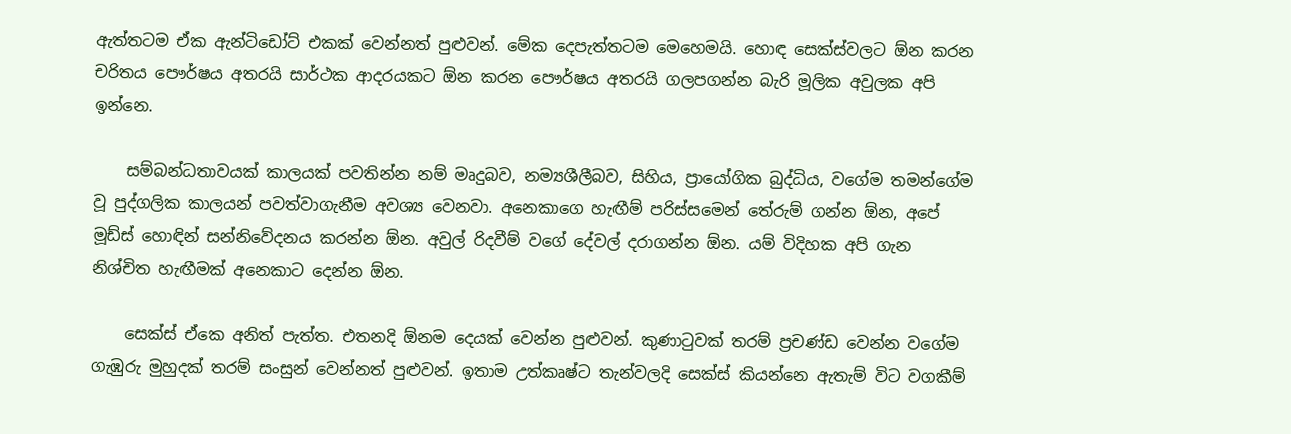ඇත්තටම ඒක ඇන්ටිඩෝට් එකක් වෙන්නත් පුළුවන්. මේක දෙපැත්තටම මෙහෙමයි. හොඳ සෙක්ස්වලට ඕන කරන චරිතය පෞර්ෂය අතරයි සාර්ථක ආදරයකට ඕන කරන පෞර්ෂය අතරයි ගලපගන්න බැරි මූලික අවුලක අපි ඉන්නෙ.

    සම්බන්ධතාවයක් කාලයක් පවතින්න නම් මෘදුබව, නම්‍යශීලීබව, සිහිය, ප්‍රායෝගික බුද්ධිය, වගේම තමන්ගේම වූ පුද්ගලික කාලයන් පවත්වාගැනීම අවශ්‍ය වෙනවා. අනෙකාගෙ හැඟීම් පරිස්සමෙන් තේරුම් ගන්න ඕන, අපේ මූඩ්ස් හොඳින් සන්නිවේදනය කරන්න ඕන. අවුල් රිදවීම් වගේ දේවල් දරාගන්න ඕන. යම් විදිහක අපි ගැන නිශ්චිත හැඟීමක් අනෙකාට දෙන්න ඕන.

    සෙක්ස් ඒකෙ අනිත් පැත්ත. එතනදි ඕනම දෙයක් වෙන්න පුළුවන්. කුණාටුවක් තරම් ප්‍රචණ්ඩ වෙන්න වගේම ගැඹුරු මුහුදක් තරම් සංසුන් වෙන්නත් පුළුවන්. ඉතාම උත්කෘෂ්ට තැන්වලදි සෙක්ස් කියන්නෙ ඇතැම් විට වගකීම්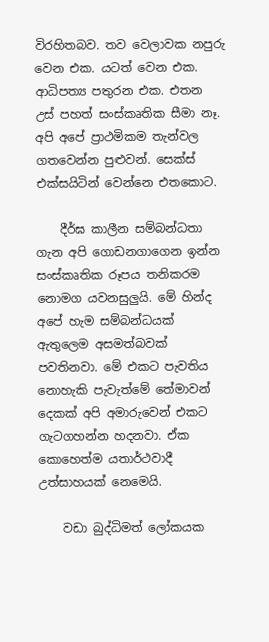විරහිතබව. තව වෙලාවක නපුරු වෙන එක. යටත් වෙන එක. ආධිපත්‍ය පතුරන එක. එතන උස් පහත් සංස්කෘතික සීමා නෑ. අපි අපේ ප්‍රාථමිකම තැන්වල ගතවෙන්න පුළුවන්. සෙක්ස් එක්සයිටින් වෙන්නෙ එතකොට.

    දීර්ඝ කාලීන සම්බන්ධතා ගැන අපි ගොඩනගාගෙන ඉන්න සංස්කෘතික රූපය තනිකරම නොමග යවනසුලුයි. මේ හින්ද අපේ හැම සම්බන්ධයක් ඇතුලෙම අසමත්බවක් පවතිනවා. මේ එකට පැවතිය නොහැකි පැවැත්මේ තේමාවන් දෙකක් අපි අමාරුවෙන් එකට ගැටගහන්න හදනවා. ඒක කොහෙත්ම යතාර්ථවාදී උත්සාහයක් නෙමෙයි.

    වඩා බුද්ධිමත් ලෝකයක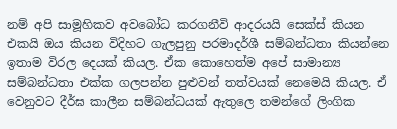නම් අපි සාමූහිකව අවබෝධ කරගනීවි ආදරයයි සෙක්ස් කියන එකයි ඔය කියන විදිහට ගැලපුනු පරමාදර්ශී සම්බන්ධතා කියන්නෙ ඉතාම විරල දෙයක් කියල. ඒක කොහෙත්ම අපේ සාමාන්‍ය සම්බන්ධතා එක්ක ගලපන්න පුළුවන් තත්වයක් නෙමෙයි කියල. ඒ වෙනුවට දීර්ඝ කාලීන සම්බන්ධයක් ඇතුලෙ තමන්ගේ ලිංගික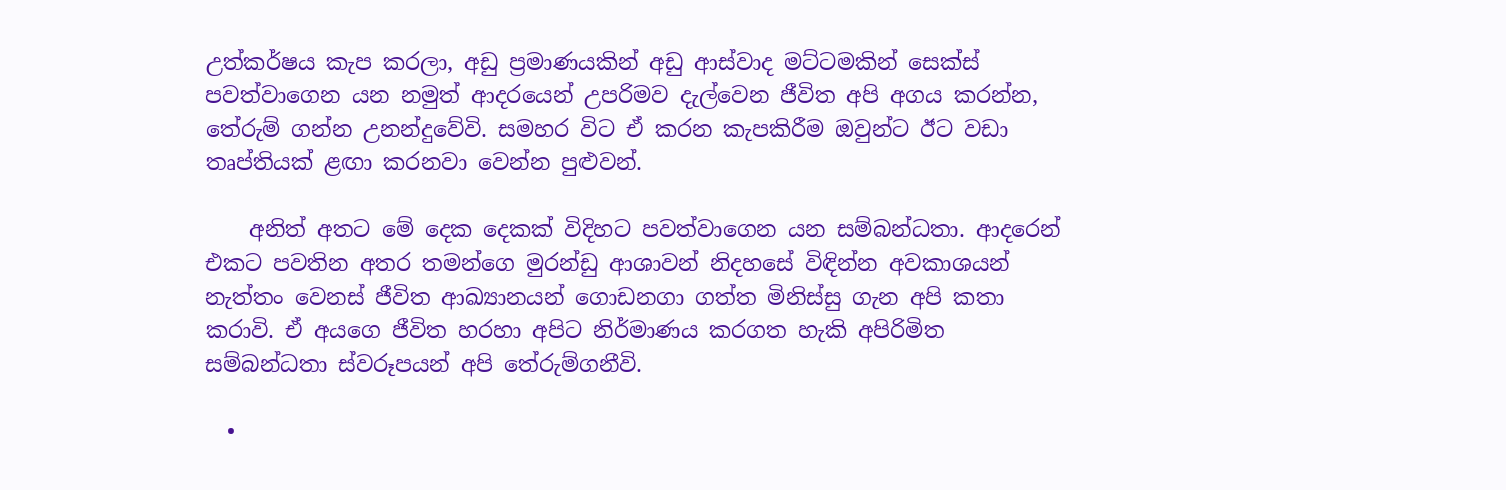උත්කර්ෂය කැප කරලා, අඩු ප්‍රමාණයකින් අඩු ආස්වාද මට්ටමකින් සෙක්ස් පවත්වාගෙන යන නමුත් ආදරයෙන් උපරිමව දැල්වෙන ජීවිත අපි අගය කරන්න, තේරුම් ගන්න උනන්දුවේවි. සමහර විට ඒ කරන කැපකිරීම ඔවුන්ට ඊට වඩා තෘප්තියක් ළඟා කරනවා වෙන්න පුළුවන්.

    අනිත් අතට මේ දෙක දෙකක් විදිහට පවත්වාගෙන යන සම්බන්ධතා. ආදරෙන් එකට පවතින අතර තමන්ගෙ මුරන්ඩු ආශාවන් නිදහසේ විඳින්න අවකාශයන් නැත්තං වෙනස් ජීවිත ආඛ්‍යානයන් ගොඩනගා ගත්ත මිනිස්සු ගැන අපි කතා කරාවි. ඒ අයගෙ ජීවිත හරහා අපිට නිර්මාණය කරගත හැකි අපිරිමිත සම්බන්ධතා ස්වරූපයන් අපි තේරුම්ගනීවි.

  •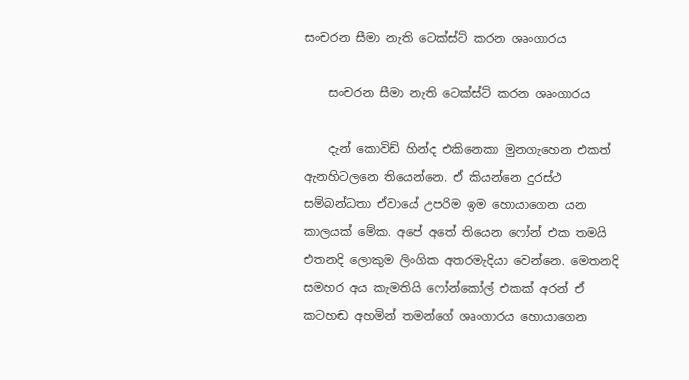සංචරන සීමා නැති ටෙක්ස්ට් කරන ශෘංගාරය

    සංචරන සීමා නැති ටෙක්ස්ට් කරන ශෘංගාරය

    දැන් කොවිඩ් හින්ද එකිනෙකා මුනගැහෙන එකත් ඇනහිටලනෙ තියෙන්නෙ. ඒ කියන්නෙ දුරස්ථ සම්බන්ධතා ඒවායේ උපරිම ඉම හොයාගෙන යන කාලයක් මේක. අපේ අතේ තියෙන ෆෝන් එක තමයි එතනදි ලොකුම ලිංගික අතරමැදියා වෙන්නෙ. මෙතනදි සමහර අය කැමතියි ෆෝන්කෝල් එකක් අරන් ඒ කටහඬ අහමින් තමන්ගේ ශෘංගාරය හොයාගෙන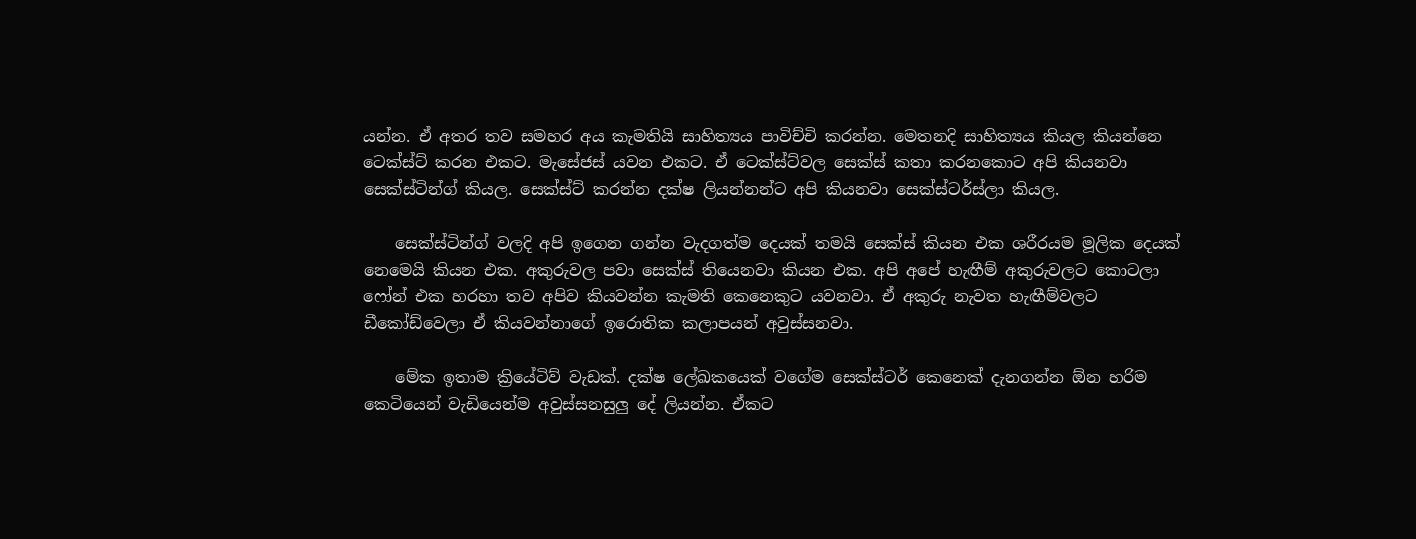යන්න. ඒ අතර තව සමහර අය කැමතියි සාහිත්‍යය පාවිච්චි කරන්න. මෙතනදි සාහිත්‍යය කියල කියන්නෙ ටෙක්ස්ට් කරන එකට. මැසේජස් යවන එකට. ඒ ටෙක්ස්ට්වල සෙක්ස් කතා කරනකොට අපි කියනවා සෙක්ස්ටින්ග් කියල. සෙක්ස්ට් කරන්න දක්ෂ ලියන්නන්ට අපි කියනවා සෙක්ස්ටර්ස්ලා කියල.

    සෙක්ස්ටින්ග් වලදි අපි ඉගෙන ගන්න වැදගත්ම දෙයක් තමයි සෙක්ස් කියන එක ශරීරයම මූලික දෙයක් නෙමෙයි කියන එක. අකුරුවල පවා සෙක්ස් තියෙනවා කියන එක. අපි අපේ හැඟීම් අකුරුවලට කොටලා ෆෝන් එක හරහා තව අපිව කියවන්න කැමති කෙනෙකුට යවනවා. ඒ අකුරු නැවත හැඟීම්වලට ඩීකෝඩ්වෙලා ඒ කියවන්නාගේ ඉරොතික කලාපයන් අවුස්සනවා.

    මේක ඉතාම ක්‍රියේටිව් වැඩක්. දක්ෂ ලේඛකයෙක් වගේම සෙක්ස්ටර් කෙනෙක් දැනගන්න ඕන හරිම කෙටියෙන් වැඩියෙන්ම අවුස්සනසුලු දේ ලියන්න. ඒකට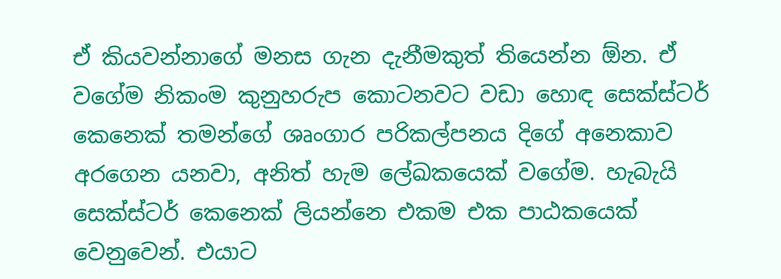ඒ කියවන්නාගේ මනස ගැන දැනීමකුත් තියෙන්න ඕන. ඒ වගේම නිකංම කුනුහරුප කොටනවට වඩා හොඳ සෙක්ස්ටර් කෙනෙක් තමන්ගේ ශෘංගාර පරිකල්පනය දිගේ අනෙකාව අරගෙන යනවා, අනිත් හැම ලේඛකයෙක් වගේම. හැබැයි සෙක්ස්ටර් කෙනෙක් ලියන්නෙ එකම එක පාඨකයෙක් වෙනුවෙන්. එයාට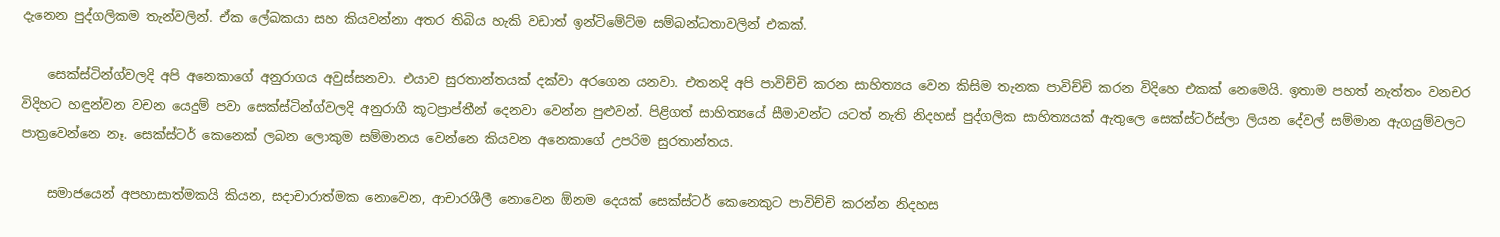දැනෙන පුද්ගලිකම තැන්වලින්. ඒක ලේඛකයා සහ කියවන්නා අතර තිබිය හැකි වඩාත් ඉන්ටිමේට්ම සම්බන්ධතාවලින් එකක්.

    සෙක්ස්ටින්ග්වලදි අපි අනෙකාගේ අනුරාගය අවුස්සනවා. එයාව සුරතාන්තයක් දක්වා අරගෙන යනවා. එතනදි අපි පාවිච්චි කරන සාහිත්‍යය වෙන කිසිම තැනක පාවිච්චි කරන විදිහෙ එකක් නෙමෙයි. ඉතාම පහත් නැත්තං වනචර විදිහට හඳුන්වන වචන යෙදුම් පවා සෙක්ස්ටින්ග්වලදි අනුරාගී කූටප්‍රාප්තීන් දෙනවා වෙන්න පුළුවන්. පිළිගත් සාහිත්‍යයේ සීමාවන්ට යටත් නැති නිදහස් පුද්ගලික සාහිත්‍යයක් ඇතුලෙ සෙක්ස්ටර්ස්ලා ලියන දේවල් සම්මාන ඇගයුම්වලට පාත්‍රවෙන්නෙ නෑ. සෙක්ස්ටර් කෙනෙක් ලබන ලොකුම සම්මානය වෙන්නෙ කියවන අනෙකාගේ උපරිම සුරතාන්තය.

    සමාජයෙන් අපහාසාත්මකයි කියන, සදාචාරාත්මක නොවෙන, ආචාරශීලී නොවෙන ඕනම දෙයක් සෙක්ස්ටර් කෙනෙකුට පාවිච්චි කරන්න නිදහස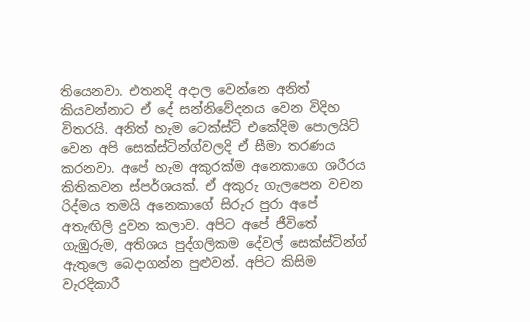තියෙනවා. එතනදි අදාල වෙන්නෙ අනිත් කියවන්නාට ඒ දේ සන්නිවේදනය වෙන විදිහ විතරයි. අනිත් හැම ටෙක්ස්ට් එකේදිම පොලයිට් වෙන අපි සෙක්ස්ටින්ග්වලදි ඒ සීමා තරණය කරනවා. අපේ හැම අකුරක්ම අනෙකාගෙ ශරීරය කිතිකවන ස්පර්ශයක්. ඒ අකුරු ගැලපෙන වචන රිද්මය තමයි අනෙකාගේ සිරුර පුරා අපේ අතැඟිලි දුවන කලාව. අපිට අපේ ජීවිතේ ගැඹුරුම, අතිශය පුද්ගලිකම දේවල් සෙක්ස්ටින්ග් ඇතුලෙ බෙදාගන්න පුළුවන්. අපිට කිසිම වැරදිකාරී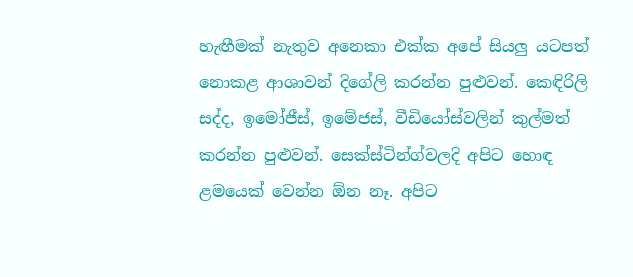හැඟීමක් නැතුව අනෙකා එක්ක අපේ සියලු යටපත් නොකළ ආශාවන් දිගේලි කරන්න පුළුවන්. කෙඳිරිලි සද්ද, ඉමෝජීස්, ඉමේජස්, වීඩියෝස්වලින් කුල්මත් කරන්න පුළුවන්. සෙක්ස්ටින්ග්වලදි අපිට හොඳ ළමයෙක් වෙන්න ඕන නෑ. අපිට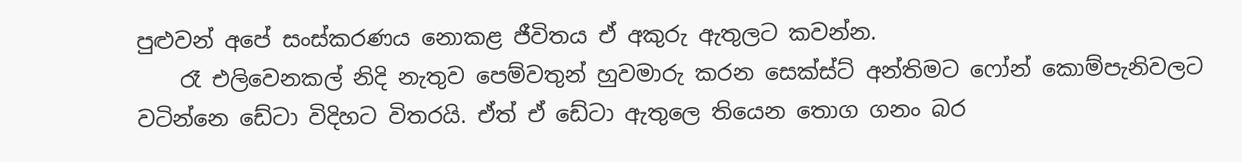පුළුවන් අපේ සංස්කරණය නොකළ ජීවිතය ඒ අකුරු ඇතුලට කවන්න.
    රෑ එලිවෙනකල් නිදි නැතුව පෙම්වතුන් හුවමාරු කරන සෙක්ස්ට් අන්තිමට ෆෝන් කොම්පැනිවලට වටින්නෙ ඩේටා විදිහට විතරයි. ඒත් ඒ ඩේටා ඇතුලෙ තියෙන තොග ගනං බර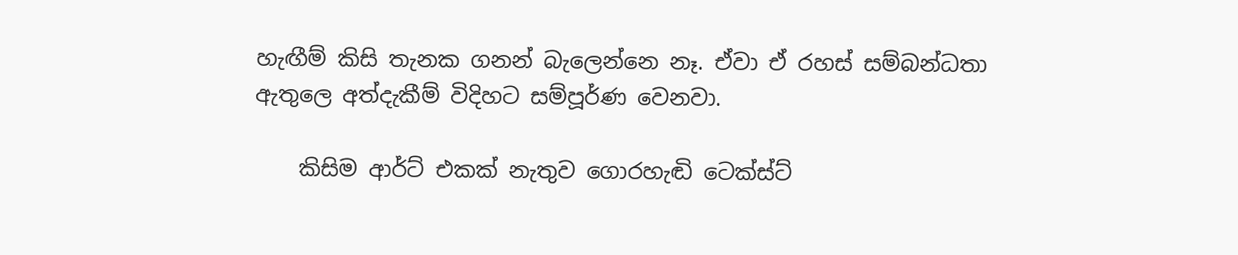හැඟීම් කිසි තැනක ගනන් බැලෙන්නෙ නෑ. ඒවා ඒ රහස් සම්බන්ධතා ඇතුලෙ අත්දැකීම් විදිහට සම්පූර්ණ වෙනවා.

    කිසිම ආර්ට් එකක් නැතුව ගොරහැඬි ටෙක්ස්ට්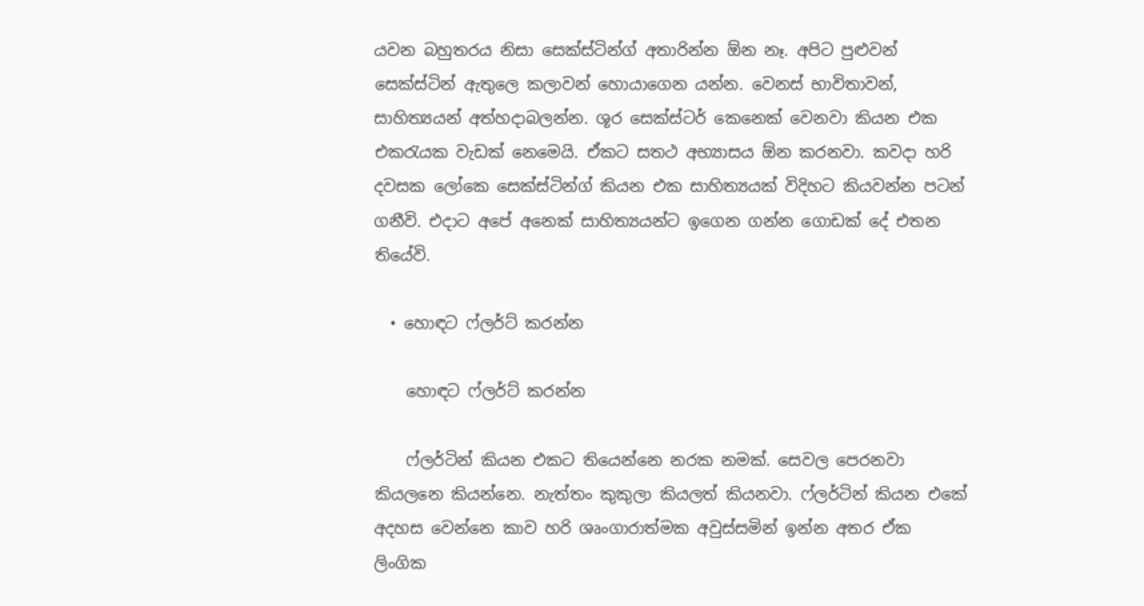යවන බහුතරය නිසා සෙක්ස්ටින්ග් අතාරින්න ඕන නෑ. අපිට පුළුවන් සෙක්ස්ටින් ඇතුලෙ කලාවන් හොයාගෙන යන්න. වෙනස් භාවිතාවන්, සාහිත්‍යයන් අත්හදාබලන්න. ශූර සෙක්ස්ටර් කෙනෙක් වෙනවා කියන එක එකරැයක වැඩක් නෙමෙයි. ඒකට සතථ අභ්‍යාසය ඕන කරනවා. කවදා හරි දවසක ලෝකෙ සෙක්ස්ටින්ග් කියන එක සාහිත්‍යයක් විදිහට කියවන්න පටන් ගනීවි. එදාට අපේ අනෙක් සාහිත්‍යයන්ට ඉගෙන ගන්න ගොඩක් දේ එතන තියේවි.

  • හොඳට ෆ්ලර්ට් කරන්න

    හොඳට ෆ්ලර්ට් කරන්න

    ෆ්ලර්ටින් කියන එකට තියෙන්නෙ නරක නමක්. සෙවල පෙරනවා කියලනෙ කියන්නෙ. නැත්තං කුකුලා කියලත් කියනවා. ෆ්ලර්ටින් කියන එකේ අදහස වෙන්නෙ කාව හරි ශෘංගාරාත්මක අවුස්සමින් ඉන්න අතර ඒක ලිංගික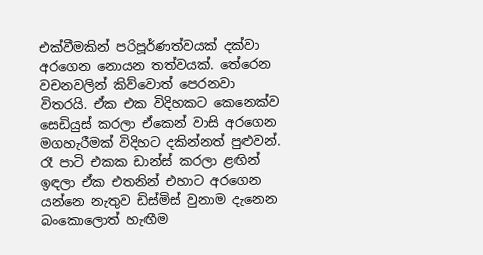එක්වීමකින් පරිපූර්ණත්වයක් දක්වා අරගෙන නොයන තත්වයක්. තේරෙන වචනවලින් කිව්වොත් පෙරනවා විතරයි. ඒක එක විදිහකට කෙනෙක්ව සෙඩියුස් කරලා ඒකෙන් වාසි අරගෙන මගහැරීමක් විදිහට දකින්නත් පුළුවන්. රෑ පාටි එකක ඩාන්ස් කරලා ළඟින් ඉඳලා ඒක එතනින් එහාට අරගෙන යන්නෙ නැතුව ඩිස්මිස් වුනාම දැනෙන බංකොලොත් හැඟීම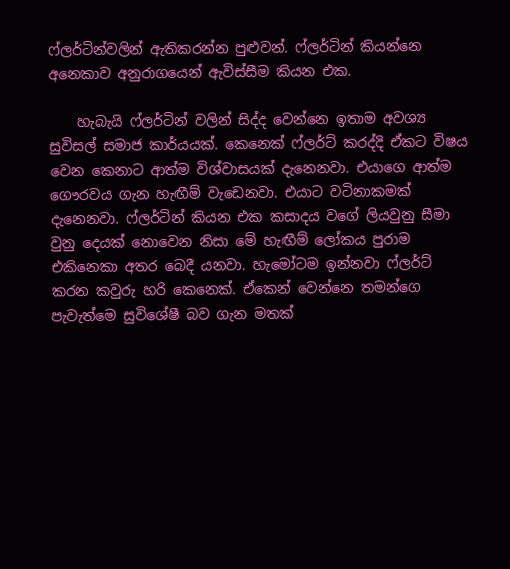ෆ්ලර්ටින්වලින් ඇතිකරන්න පුළුවන්. ෆ්ලර්ටින් කියන්නෙ අනෙකාව අනුරාගයෙන් ඇවිස්සීම කියන එක.

    හැබැයි ෆ්ලර්ටින් වලින් සිද්ද වෙන්නෙ ඉතාම අවශ්‍ය සුවිසල් සමාජ කාර්යයක්. කෙනෙක් ෆ්ලර්ට් කරද්දි ඒකට විෂය වෙන කෙනාට ආත්ම විශ්වාසයක් දැනෙනවා. එයාගෙ ආත්ම ගෞරවය ගැන හැඟීම් වැඩෙනවා. එයාට වටිනාකමක් දැනෙනවා. ෆ්ලර්ටින් කියන එක කසාදය වගේ ලියවුනු සීමා වුනු දෙයක් නොවෙන නිසා මේ හැඟීම් ලෝකය පුරාම එකිනෙකා අතර බෙදී යනවා. හැමෝටම ඉන්නවා ෆ්ලර්ට් කරන කවුරු හරි කෙනෙක්. ඒකෙන් වෙන්නෙ තමන්ගෙ පැවැත්මෙ සුවිශේෂී බව ගැන මතක්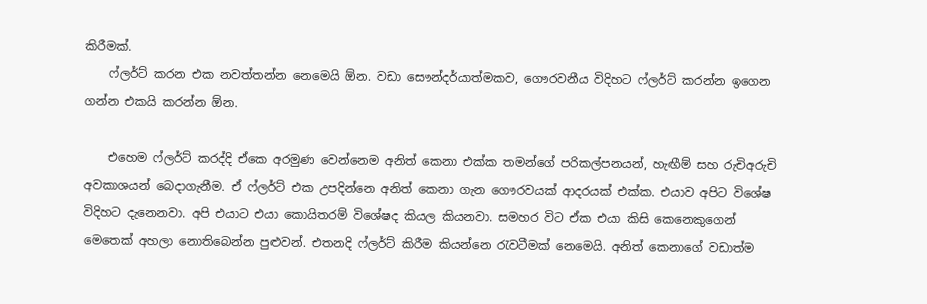කිරීමක්.
    ෆ්ලර්ට් කරන එක නවත්තන්න නෙමෙයි ඕන. වඩා සෞන්දර්යාත්මකව, ගෞරවනීය විදිහට ෆ්ලර්ට් කරන්න ඉගෙන ගන්න එකයි කරන්න ඕන.

    එහෙම ෆ්ලර්ට් කරද්දි ඒකෙ අරමුණ වෙන්නෙම අනිත් කෙනා එක්ක තමන්ගේ පරිකල්පනයන්, හැඟීම් සහ රුචිඅරුචි අවකාශයන් බෙදාගැනීම. ඒ ෆ්ලර්ට් එක උපදින්නෙ අනිත් කෙනා ගැන ගෞරවයක් ආදරයක් එක්ක. එයාව අපිට විශේෂ විදිහට දැනෙනවා. අපි එයාට එයා කොයිතරම් විශේෂද කියල කියනවා. සමහර විට ඒක එයා කිසි කෙනෙකුගෙන් මෙතෙක් අහලා නොතිබෙන්න පුළුවන්. එතනදි ෆ්ලර්ට් කිරීම කියන්නෙ රැවටීමක් නෙමෙයි. අනිත් කෙනාගේ වඩාත්ම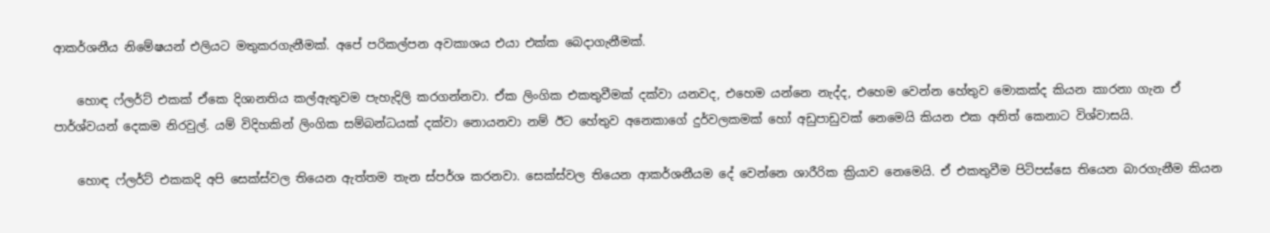ආකර්ශනීය නිමේෂයන් එලියට මතුකරගැනීමක්. අපේ පරිකල්පන අවකාශය එයා එක්ක බෙදාගැනීමක්.

    හොඳ ෆ්ලර්ට් එකක් ඒකෙ දිශානතිය කල්ඇතුවම පැහැදිලි කරගන්නවා. ඒක ලිංගික එකතුවීමක් දක්වා යනවද, එහෙම යන්නෙ නැද්ද, එහෙම වෙන්න හේතුව මොකක්ද කියන කාරනා ගැන ඒ පාර්ශ්වයන් දෙකම නිරවුල්. යම් විදිහකින් ලිංගික සම්බන්ධයක් දක්වා නොයනවා නම් ඊට හේතුව අනෙකාගේ දුර්වලකමක් හෝ අඩුපාඩුවක් නෙමෙයි කියන එක අනිත් කෙනාට විශ්වාසයි.

    හොඳ ෆ්ලර්ට් එකකදි අපි සෙක්ස්වල තියෙන ඇත්තම තැන ස්පර්ශ කරනවා. සෙක්ස්වල තියෙන ආකර්ශනීයම දේ වෙන්නෙ ශාරීරික ක්‍රියාව නෙමෙයි. ඒ එකතුවීම පිටිපස්සෙ තියෙන බාරගැනීම කියන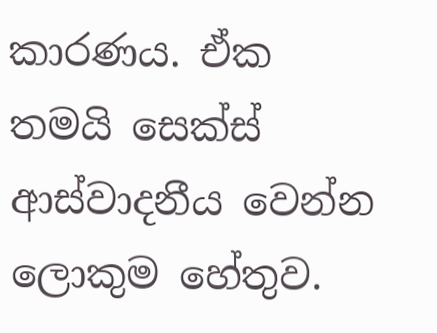කාරණය. ඒක තමයි සෙක්ස් ආස්වාදනීය වෙන්න ලොකුම හේතුව.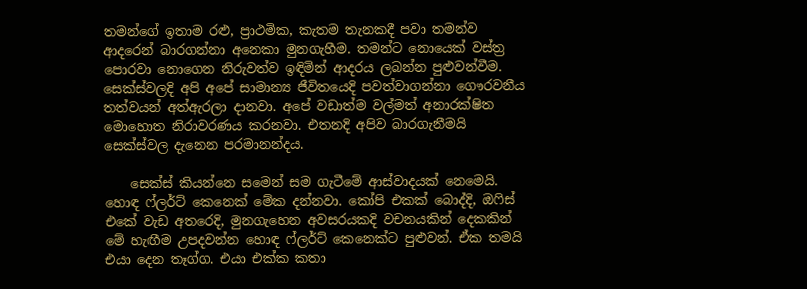තමන්ගේ ඉතාම රළු, ප්‍රාථමික, කැතම තැනකදී පවා තමන්ව ආදරෙන් බාරගන්නා අනෙකා මුනගැහීම. තමන්ට නොයෙක් වස්ත්‍ර පොරවා නොගෙන නිරුවත්ව ඉඳිමින් ආදරය ලබන්න පුළුවන්වීම. සෙක්ස්වලදි අපි අපේ සාමාන්‍ය ජීවිතයෙදි පවත්වාගන්නා ගෞරවනීය තත්වයන් අත්ඇරලා දානවා. අපේ වඩාත්ම වල්මත් අනාරක්ෂිත මොහොත නිරාවරණය කරනවා. එතනදි අපිව බාරගැනීමයි සෙක්ස්වල දැනෙන පරමානන්දය.

    සෙක්ස් කියන්නෙ සමෙන් සම ගැටීමේ ආස්වාදයක් නෙමෙයි. හොඳ ෆ්ලර්ට් කෙනෙක් මේක දන්නවා. කෝපි එකක් බොද්දි, ඔෆිස් එකේ වැඩ අතරෙදි, මුනගැහෙන අවසරයකදි වචනයකින් දෙකකින් මේ හැඟීම උපදවන්න හොඳ ෆ්ලර්ට් කෙනෙක්ට පුළුවන්. ඒක තමයි එයා දෙන තෑග්ග. එයා එක්ක කතා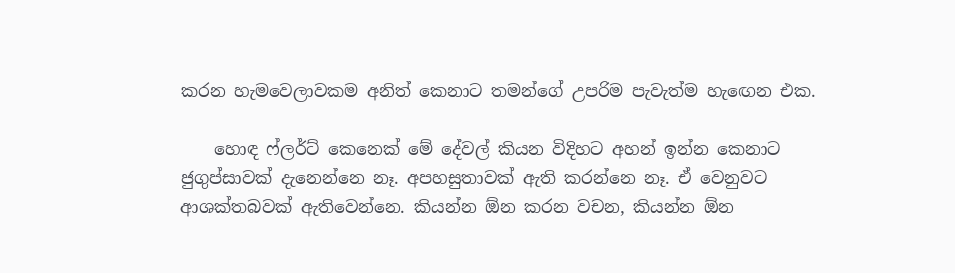කරන හැමවෙලාවකම අනිත් කෙනාට තමන්ගේ උපරිම පැවැත්ම හැඟෙන එක.

    හොඳ ෆ්ලර්ට් කෙනෙක් මේ දේවල් කියන විදිහට අහන් ඉන්න කෙනාට ජුගුප්සාවක් දැනෙන්නෙ නෑ. අපහසුතාවක් ඇති කරන්නෙ නෑ. ඒ වෙනුවට ආශක්තබවක් ඇතිවෙන්නෙ. කියන්න ඕන කරන වචන, කියන්න ඕන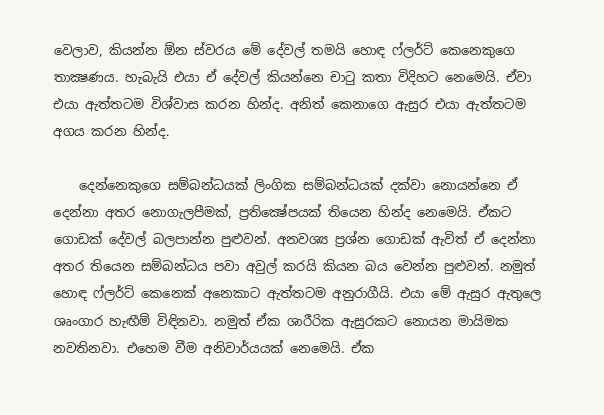වෙලාව, කියන්න ඕන ස්වරය මේ දේවල් තමයි හොඳ ෆ්ලර්ට් කෙනෙකුගෙ තාක්‍ෂණය. හැබැයි එයා ඒ දේවල් කියන්නෙ චාටු කතා විදිහට නෙමෙයි. ඒවා එයා ඇත්තටම විශ්වාස කරන හින්ද. අනිත් කෙනාගෙ ඇසුර එයා ඇත්තටම අගය කරන හින්ද.

    දෙන්නෙකුගෙ සම්බන්ධයක් ලිංගික සම්බන්ධයක් දක්වා නොයන්නෙ ඒ දෙන්නා අතර නොගැලපීමක්, ප්‍රතික්‍ෂේපයක් තියෙන හින්ද නෙමෙයි. ඒකට ගොඩක් දේවල් බලපාන්න පුළුවන්. අනවශ්‍ය ප්‍රශ්න ගොඩක් ඇවිත් ඒ දෙන්නා අතර තියෙන සම්බන්ධය පවා අවුල් කරයි කියන බය වෙන්න පුළුවන්. නමුත් හොඳ ෆ්ලර්ට් කෙනෙක් අනෙකාට ඇත්තටම අනුරාගීයි. එයා මේ ඇසුර ඇතුලෙ ශෘංගාර හැඟීම් විඳිනවා. නමුත් ඒක ශාරීරික ඇසුරකට නොයන මායිමක නවතිනවා. එහෙම වීම අනිවාර්යයක් නෙමෙයි. ඒක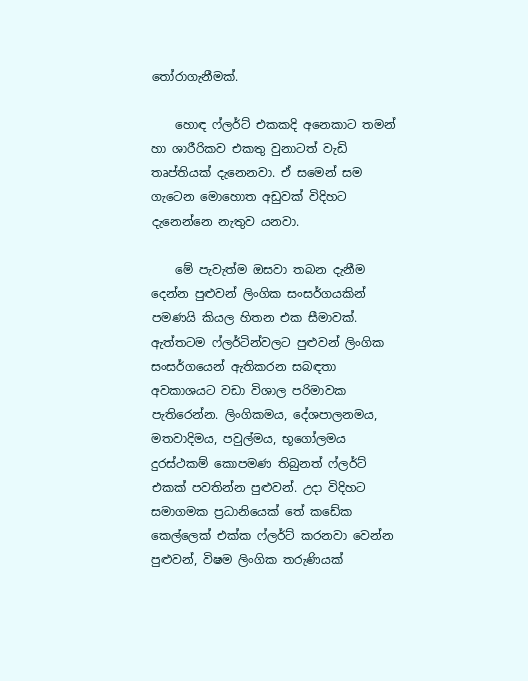තෝරාගැනීමක්.

    හොඳ ෆ්ලර්ට් එකකදි අනෙකාට තමන් හා ශාරීරිකව එකතු වුනාටත් වැඩි තෘප්තියක් දැනෙනවා. ඒ සමෙන් සම ගැටෙන මොහොත අඩුවක් විදිහට දැනෙන්නෙ නැතුව යනවා.

    මේ පැවැත්ම ඔසවා තබන දැනීම දෙන්න පුළුවන් ලිංගික සංසර්ගයකින් පමණයි කියල හිතන එක සීමාවක්. ඇත්තටම ෆ්ලර්ටින්වලට පුළුවන් ලිංගික සංසර්ගයෙන් ඇතිකරන සබඳතා අවකාශයට වඩා විශාල පරිමාවක පැතිරෙන්න. ලිංගිකමය, දේශපාලනමය, මතවාදිමය, පවුල්මය, භූගෝලමය දුරස්ථකම් කොපමණ තිබුනත් ෆ්ලර්ට් එකක් පවතින්න පුළුවන්. උදා විදිහට සමාගමක ප්‍රධානියෙක් තේ කඩේක කෙල්ලෙක් එක්ක ෆ්ලර්ට් කරනවා වෙන්න පුළුවන්, විෂම ලිංගික තරුණියක්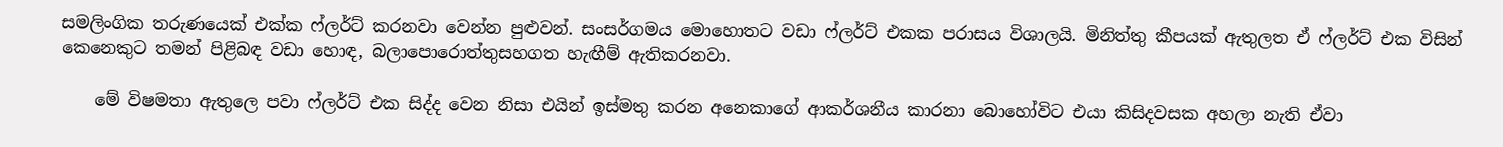සමලිංගික තරුණයෙක් එක්ක ෆ්ලර්ට් කරනවා වෙන්න පුළුවන්. සංසර්ගමය මොහොතට වඩා ෆ්ලර්ට් එකක පරාසය විශාලයි. මිනිත්තු කීපයක් ඇතුලත ඒ ෆ්ලර්ට් එක විසින් කෙනෙකුට තමන් පිළිබඳ වඩා හොඳ, බලාපොරොත්තුසහගත හැඟීම් ඇතිකරනවා.

    මේ විෂමතා ඇතුලෙ පවා ෆ්ලර්ට් එක සිද්ද වෙන නිසා එයින් ඉස්මතු කරන අනෙකාගේ ආකර්ශනීය කාරනා බොහෝවිට එයා කිසිදවසක අහලා නැති ඒවා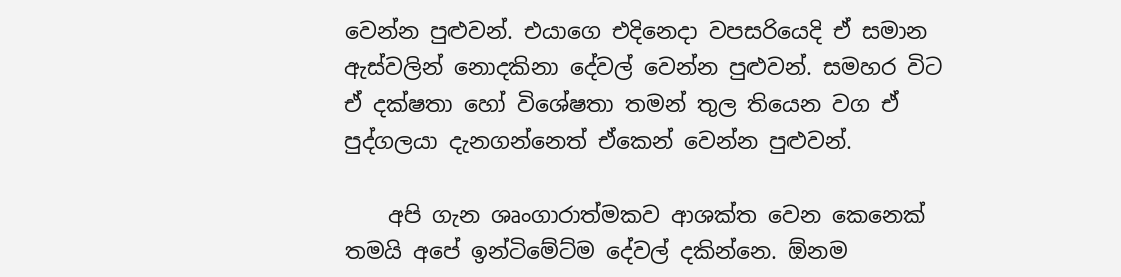වෙන්න පුළුවන්. එයාගෙ එදිනෙදා වපසරියෙදි ඒ සමාන ඇස්වලින් නොදකිනා දේවල් වෙන්න පුළුවන්. සමහර විට ඒ දක්ෂතා හෝ විශේෂතා තමන් තුල තියෙන වග ඒ පුද්ගලයා දැනගන්නෙත් ඒකෙන් වෙන්න පුළුවන්.

    අපි ගැන ශෘංගාරාත්මකව ආශක්ත වෙන කෙනෙක් තමයි අපේ ඉන්ටිමේට්ම දේවල් දකින්නෙ. ඕනම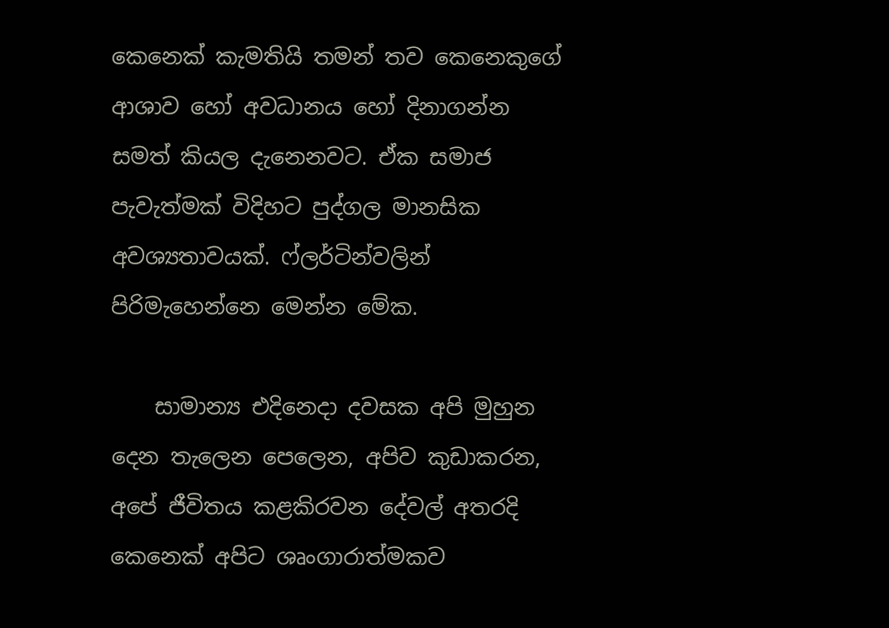කෙනෙක් කැමතියි තමන් තව කෙනෙකුගේ ආශාව හෝ අවධානය හෝ දිනාගන්න සමත් කියල දැනෙනවට. ඒක සමාජ පැවැත්මක් විදිහට පුද්ගල මානසික අවශ්‍යතාවයක්. ෆ්ලර්ටින්වලින් පිරිමැහෙන්නෙ මෙන්න මේක.

    සාමාන්‍ය එදිනෙදා දවසක අපි මුහුන දෙන තැලෙන පෙලෙන, අපිව කුඩාකරන, අපේ ජීවිතය කළකිරවන දේවල් අතරදි කෙනෙක් අපිට ශෘංගාරාත්මකව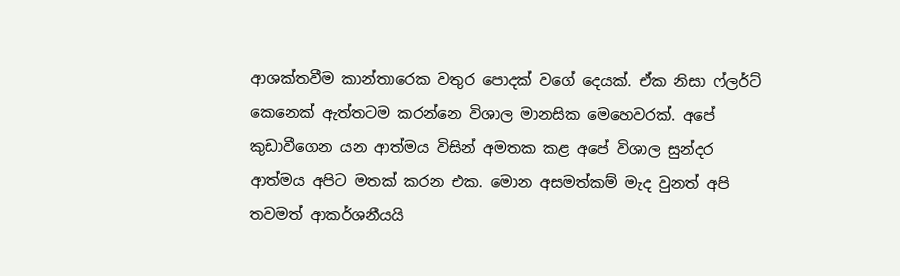ආශක්තවීම කාන්තාරෙක වතුර පොදක් වගේ දෙයක්. ඒක නිසා ෆ්ලර්ට් කෙනෙක් ඇත්තටම කරන්නෙ විශාල මානසික මෙහෙවරක්. අපේ කුඩාවීගෙන යන ආත්මය විසින් අමතක කළ අපේ විශාල සුන්දර ආත්මය අපිට මතක් කරන එක. මොන අසමත්කම් මැද වුනත් අපි තවමත් ආකර්ශනීයයි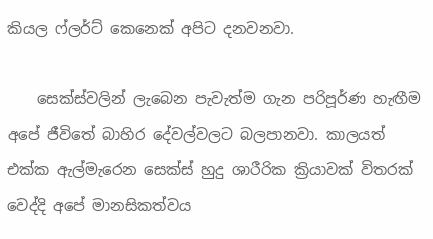කියල ෆ්ලර්ට් කෙනෙක් අපිට දනවනවා.

    සෙක්ස්වලින් ලැබෙන පැවැත්ම ගැන පරිපූර්ණ හැඟීම අපේ ජීවිතේ බාහිර දේවල්වලට බලපානවා. කාලයත් එක්ක ඇල්මැරෙන සෙක්ස් හුදු ශාරීරික ක්‍රියාවක් විතරක් වෙද්දි අපේ මානසිකත්වය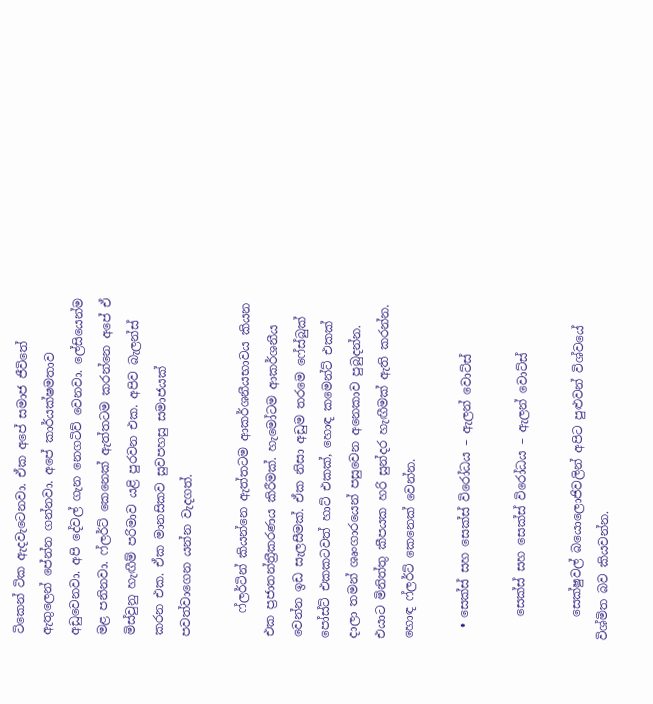ටිකෙන් ටික ඇදවැටෙනවා. ඒක අපේ සමාජ ජීවිතේ ඇතුලෙන් පේන්න ගන්නවා. අපේ කාර්යක්ෂමතාව අඩුවෙනවා. අපි දේවල් ගැන නෙගටිව් වෙනවා. ලේසියෙන්ම මළ පනිනවා. ෆ්ලර්ට් කෙනෙක් ඇත්තටම කරන්නෙ අපේ ඒ මිස්වුනු හැඟීම් පරිමාව යළි පුරවන එක. අපිව බැලන්ස් කරන එක. ඒක මානසිකව සුවපහසු සමාජයක් පවත්වාගෙන යන්න වැදගත්.

    ෆ්ලර්ටින් කියන්නෙ ඇත්තටම ආකර්ශනීයභාවය කියන එක ප්‍රජාතන්ත්‍රීකරණය කිරීමක්. හැමෝටම ආකර්ශනීය වෙන්න ඉඩ සැලසීමක්. ඒක නිසා අඩුම තරමෙ ෆේස්බුක් පෝස්ට් එකකටවත් හාට් එකක්, හොඳ කමෙන්ට් එකක් දාලා තමන් ශෘංගාරයෙන් පසුවෙන අනෙකාව පුබුදන්න. එයාට මිනිත්තු කීපයක හරි සුන්දර හැඟීමක් ඇති කරන්න. හොඳ ෆ්ලර්ට් කෙනෙක් වෙන්න.

  • සෙක්ස් සහ සෙක්ස් විරෝධය – ඇලන් වොට්ස්

    සෙක්ස් සහ සෙක්ස් විරෝධය – ඇලන් වොට්ස්

    සෙක්ෂුවල් බයොලොජිවලින් අපිට පුළුවන් විශ්වයේ විශ්මිත බව කියවන්න.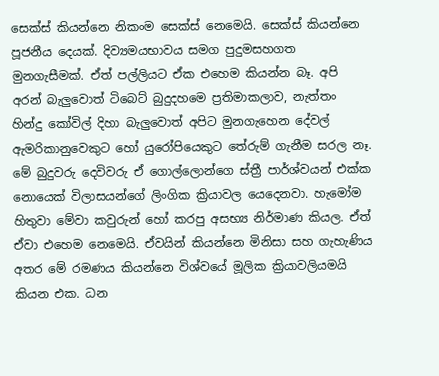සෙක්ස් කියන්නෙ නිකංම සෙක්ස් නෙමෙයි. සෙක්ස් කියන්නෙ පූජනීය දෙයක්. දිව්‍යමයභාවය සමග පුදුමසහගත මුනගැසීමක්. ඒත් පල්ලියට ඒක එහෙම කියන්න බෑ. අපි අරන් බැලුවොත් ටිබෙට් බුදුදහමෙ ප්‍රතිමාකලාව, නැත්තං හින්දු කෝවිල් දිහා බැලුවොත් අපිට මුනගැහෙන දේවල් ඇමරිකානුවෙකුට හෝ යුරෝපියෙකුට තේරුම් ගැනීම සරල නෑ. මේ බුදුවරු දෙවිවරු ඒ ගොල්ලොන්ගෙ ස්ත්‍රී පාර්ශ්වයන් එක්ක නොයෙක් විලාසයන්ගේ ලිංගික ක්‍රියාවල යෙදෙනවා. හැමෝම හිතුවා මේවා කවුරුන් හෝ කරපු අසභ්‍ය නිර්මාණ කියල. ඒත් ඒවා එහෙම නෙමෙයි. ඒවයින් කියන්නෙ මිනිසා සහ ගැහැණිය අතර මේ රමණය කියන්නෙ විශ්වයේ මූලික ක්‍රියාවලියමයි කියන එක. ධන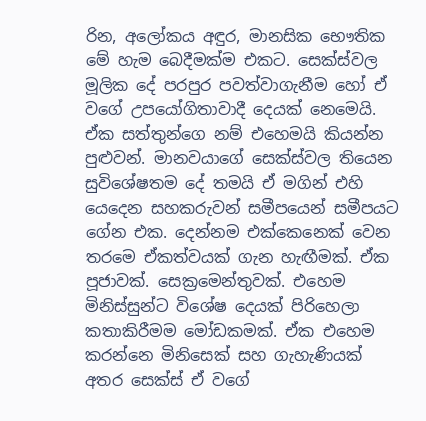රින, අලෝකය අඳුර, මානසික භෞතික මේ හැම බෙදීමක්ම එකට. සෙක්ස්වල මූලික දේ පරපුර පවත්වාගැනීම හෝ ඒ වගේ උපයෝගිතාවාදී දෙයක් නෙමෙයි. ඒක සත්තුන්ගෙ නම් එහෙමයි කියන්න පුළුවන්. මානවයාගේ සෙක්ස්වල තියෙන සුවිශේෂතම දේ තමයි ඒ මගින් එහි යෙදෙන සහකරුවන් සමීපයෙන් සමීපයට ගේන එක. දෙන්නම එක්කෙනෙක් වෙන තරමෙ ඒකත්වයක් ගැන හැඟීමක්. ඒක පූජාවක්. සෙක්‍රමෙන්තුවක්. එහෙම මිනිස්සුන්ට විශේෂ දෙයක් පිරිහෙලා කතාකිරීමම මෝඩකමක්. ඒක එහෙම කරන්නෙ මිනිසෙක් සහ ගැහැණියක් අතර සෙක්ස් ඒ වගේ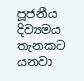පූජනීය දිව්‍යමය තැනකට යනවා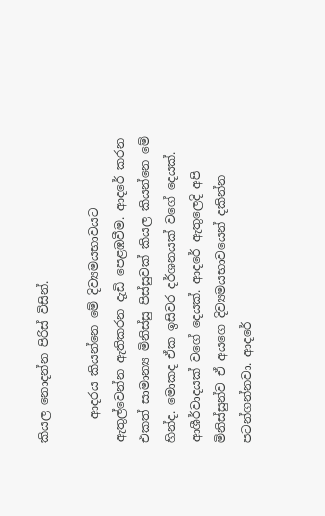කියල නොදන්න පිරිස් විසින්.

    ආදරය කියන්නෙ මේ දිව්‍යමයභාවයට ඇතුල්වෙන්න ඇතිකරන දැඩි පෙළඹවීම. ආදරේ කරන එකත් සාමාන්‍ය මිනිස්සු පිස්සුවක් කියල කියන්නෙ මේ හින්ද. මොකද ඒක ඉසිවර දර්ශනයක් වගේ දෙයක්. ආශීර්වාදයක් වගේ දෙයක්. ආදරේ ඇතුලෙදි අපි මිනිස්සුන්ව ඒ අයගෙ දිව්‍යමයභාවයෙන් දකින්න පටන්ගන්නවා. ආදරේ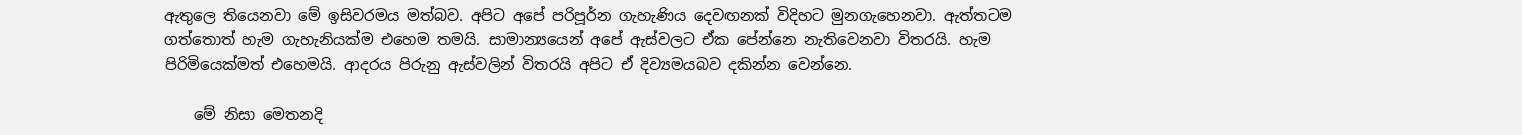ඇතුලෙ තියෙනවා මේ ඉසිවරමය මත්බව. අපිට අපේ පරිපූර්න ගැහැණිය දෙවඟනක් විදිහට මුනගැහෙනවා. ඇත්තටම ගත්තොත් හැම ගැහැනියක්ම එහෙම තමයි. සාමාන්‍යයෙන් අපේ ඇස්වලට ඒක පේන්නෙ නැතිවෙනවා විතරයි. හැම පිරිමියෙක්මත් එහෙමයි. ආදරය පිරුනු ඇස්වලින් විතරයි අපිට ඒ දිව්‍යමයබව දකින්න වෙන්නෙ.

    මේ නිසා මෙතනදි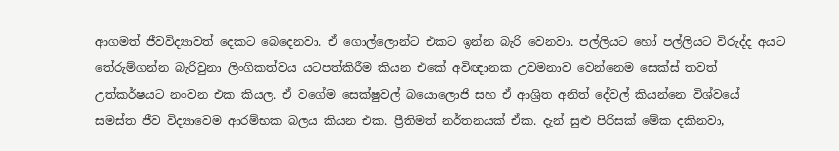ආගමත් ජීවවිද්‍යාවත් දෙකට බෙදෙනවා. ඒ ගොල්ලොන්ට එකට ඉන්න බැරි වෙනවා. පල්ලියට හෝ පල්ලියට විරුද්ද අයට තේරුම්ගන්න බැරිවුනා ලිංගිකත්වය යටපත්කිරීම කියන එකේ අවිඥානක උවමනාව වෙන්නෙම සෙක්ස් තවත් උත්කර්ෂයට නංවන එක කියල. ඒ වගේම සෙක්ෂුවල් බයොලොජි සහ ඒ ආශ්‍රිත අනිත් දේවල් කියන්නෙ විශ්වයේ සමස්ත ජීව විද්‍යාවෙම ආරම්භක බලය කියන එක. ප්‍රීතිමත් නර්තනයක් ඒක. දැන් සුළු පිරිසක් මේක දකිනවා,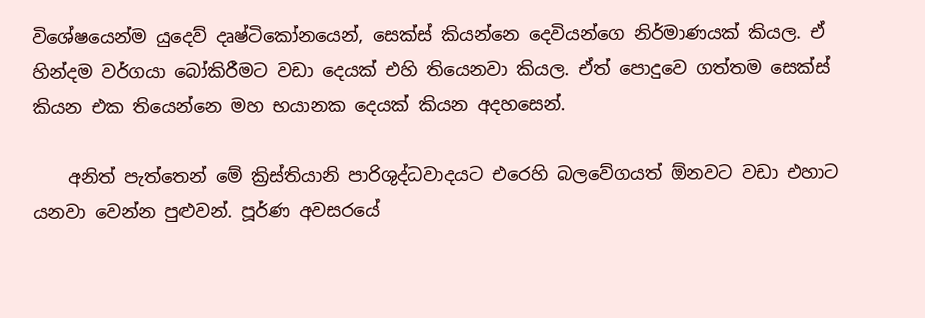විශේෂයෙන්ම යුදෙව් දෘෂ්ටිකෝනයෙන්, සෙක්ස් කියන්නෙ දෙවියන්ගෙ නිර්මාණයක් කියල. ඒ හින්දම වර්ගයා බෝකිරීමට වඩා දෙයක් එහි තියෙනවා කියල. ඒත් පොදුවෙ ගත්තම සෙක්ස් කියන එක තියෙන්නෙ මහ භයානක දෙයක් කියන අදහසෙන්.

    අනිත් පැත්තෙන් මේ ක්‍රිස්තියානි පාරිශුද්ධවාදයට එරෙහි බලවේගයත් ඕනවට වඩා එහාට යනවා වෙන්න පුළුවන්. පූර්ණ අවසරයේ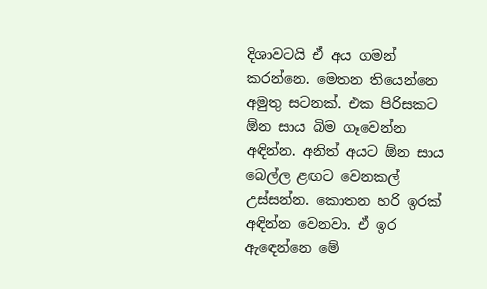දිශාවටයි ඒ අය ගමන් කරන්නෙ. මෙතන තියෙන්නෙ අමුතු සටනක්. එක පිරිසකට ඕන සාය බිම ගෑවෙන්න අඳින්න. අනිත් අයට ඕන සාය බෙල්ල ළඟට වෙනකල් උස්සන්න. කොතන හරි ඉරක් අඳින්න වෙනවා. ඒ ඉර ඇඳෙන්නෙ මේ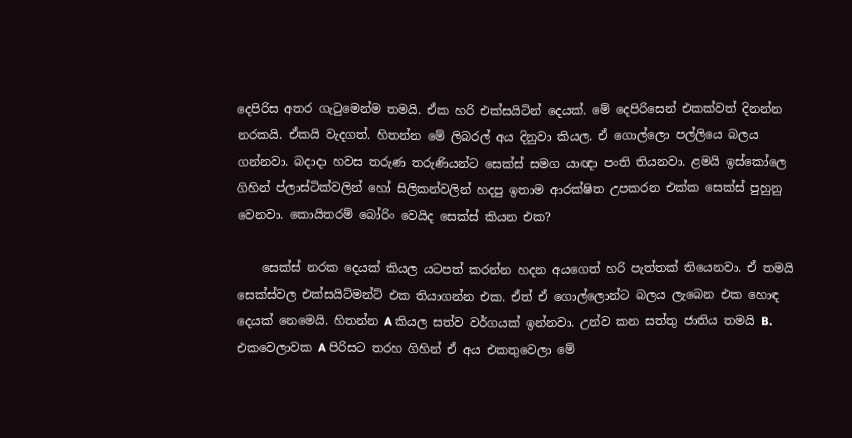දෙපිරිස අතර ගැටුමෙන්ම තමයි. ඒක හරි එක්සයිටින් දෙයක්. මේ දෙපිරිසෙන් එකක්වත් දිනන්න නරකයි. ඒකයි වැදගත්. හිතන්න මේ ලිබරල් අය දිනුවා කියල. ඒ ගොල්ලො පල්ලියෙ බලය ගන්නවා. බදාදා හවස තරුණ තරුණියන්ට සෙක්ස් සමග යාඥා පංති තියනවා. ළමයි ඉස්කෝලෙ ගිහින් ප්ලාස්ටික්වලින් හෝ සිලිකන්වලින් හදපු ඉතාම ආරක්ෂිත උපකරන එක්ක සෙක්ස් පුහුනු වෙනවා. කොයිතරම් බෝරිං වෙයිද සෙක්ස් කියන එක?

    සෙක්ස් නරක දෙයක් කියල යටපත් කරන්න හදන අයගෙත් හරි පැත්තක් තියෙනවා. ඒ තමයි සෙක්ස්වල එක්සයිට්මන්ට් එක තියාගන්න එක. ඒත් ඒ ගොල්ලොන්ට බලය ලැබෙන එක හොඳ දෙයක් නෙමෙයි. හිතන්න A කියල සත්ව වර්ගයක් ඉන්නවා. උන්ව කන සත්තු ජාතිය තමයි B. එකවෙලාවක A පිරිසට තරහ ගිහින් ඒ අය එකතුවෙලා මේ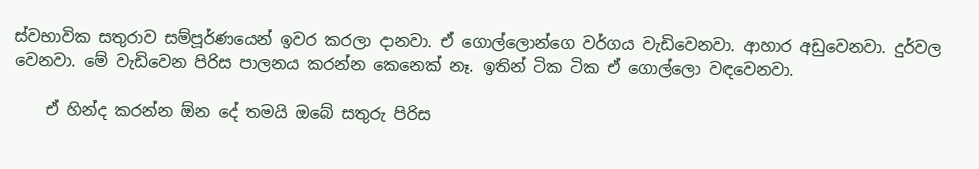ස්වභාවික සතුරාව සම්පූර්ණයෙන් ඉවර කරලා දානවා. ඒ ගොල්ලොන්ගෙ වර්ගය වැඩිවෙනවා. ආහාර අඩුවෙනවා. දුර්වල වෙනවා. මේ වැඩිවෙන පිරිස පාලනය කරන්න කෙනෙක් නෑ. ඉතින් ටික ටික ඒ ගොල්ලො වඳවෙනවා.

    ඒ හින්ද කරන්න ඕන දේ තමයි ඔබේ සතුරු පිරිස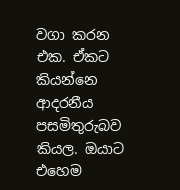වගා කරන එක. ඒකට කියන්නෙ ආදරනීය පසමිතුරුබව කියල. ඔයාට එහෙම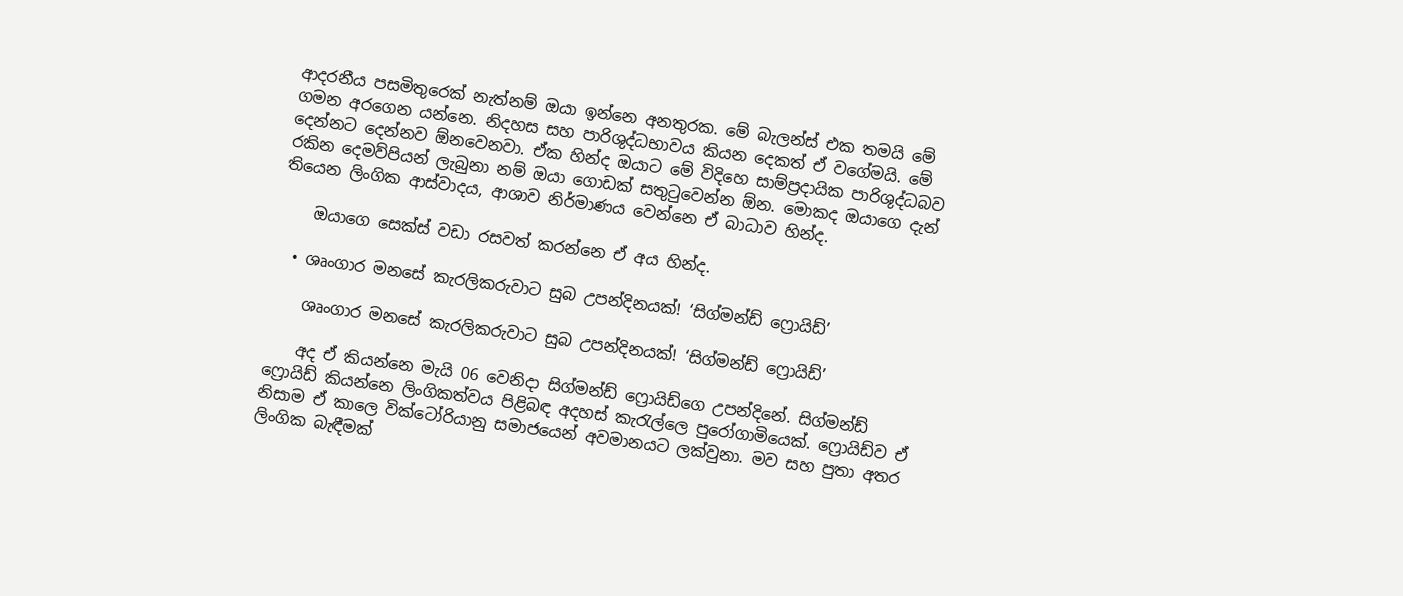ආදරනීය පසමිතුරෙක් නැත්නම් ඔයා ඉන්නෙ අනතුරක. මේ බැලන්ස් එක තමයි මේ ගමන අරගෙන යන්නෙ. නිදහස සහ පාරිශුද්ධභාවය කියන දෙකත් ඒ වගේමයි. මේ දෙන්නට දෙන්නව ඕනවෙනවා. ඒක හින්ද ඔයාට මේ විදිහෙ සාම්ප්‍රදායික පාරිශුද්ධබව රකින දෙමව්පියන් ලැබුනා නම් ඔයා ගොඩක් සතුටුවෙන්න ඕන. මොකද ඔයාගෙ දැන් තියෙන ලිංගික ආස්වාදය, ආශාව නිර්මාණය වෙන්නෙ ඒ බාධාව හින්ද.

    ඔයාගෙ සෙක්ස් වඩා රසවත් කරන්නෙ ඒ අය හින්ද.

  • ශෘංගාර මනසේ කැරලිකරුවාට සුබ උපන්දිනයක්! ‘සිග්මන්ඩ් ෆ්‍රොයිඩ්’

    ශෘංගාර මනසේ කැරලිකරුවාට සුබ උපන්දිනයක්! ‘සිග්මන්ඩ් ෆ්‍රොයිඩ්’

    අද ඒ කියන්නෙ මැයි 06 වෙනිදා සිග්මන්ඩ් ෆ්‍රොයිඩ්ගෙ උපන්දිනේ. සිග්මන්ඩ් ෆ්‍රොයිඩ් කියන්නෙ ලිංගිකත්වය පිළිබඳ අදහස් කැරැල්ලෙ පුරෝගාමියෙක්. ෆ්‍රොයිඩ්ව ඒ නිසාම ඒ කාලෙ වික්ටෝරියානු සමාජයෙන් අවමානයට ලක්වුනා. මව සහ පුතා අතර ලිංගික බැඳීමක්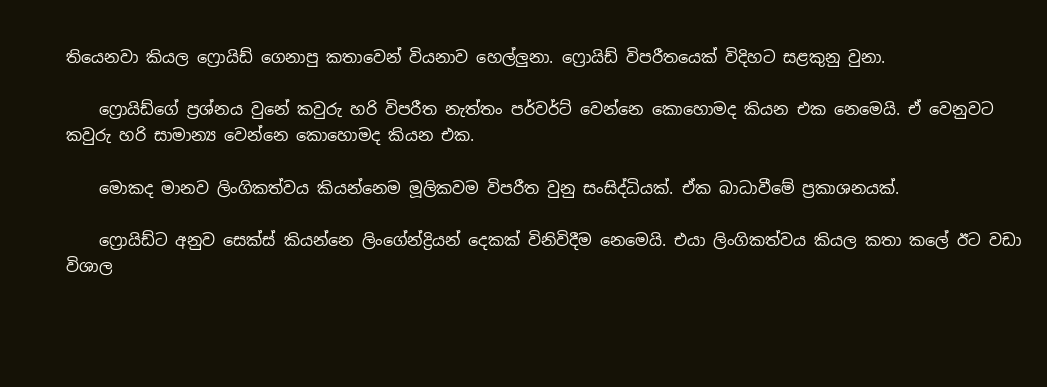තියෙනවා කියල ෆ්‍රොයිඩ් ගෙනාපු කතාවෙන් වියනාව හෙල්ලුනා. ෆ්‍රොයිඩ් විපරීතයෙක් විදිහට සළකුනු වුනා.

    ෆ්‍රොයිඩ්ගේ ප්‍රශ්නය වුනේ කවුරු හරි විපරීත නැත්තං පර්වර්ට් වෙන්නෙ කොහොමද කියන එක නෙමෙයි. ඒ වෙනුවට කවුරු හරි සාමාන්‍ය වෙන්නෙ කොහොමද කියන එක.

    මොකද මානව ලිංගිකත්වය කියන්නෙම මූලිකවම විපරීත වුනු සංසිද්ධියක්. ඒක බාධාවීමේ ප්‍රකාශනයක්.

    ෆ්‍රොයිඩ්ට අනුව සෙක්ස් කියන්නෙ ලිංගේන්ද්‍රියන් දෙකක් විනිවිදීම නෙමෙයි. එයා ලිංගිකත්වය කියල කතා කලේ ඊට වඩා විශාල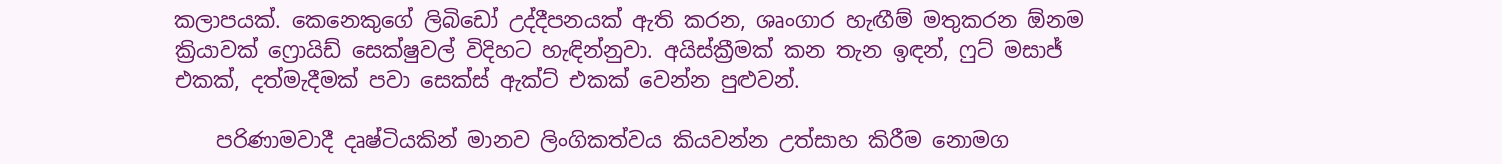කලාපයක්. කෙනෙකුගේ ලිබිඩෝ උද්දීපනයක් ඇති කරන, ශෘංගාර හැඟීම් මතුකරන ඕනම ක්‍රියාවක් ෆ්‍රොයිඩ් සෙක්ෂුවල් විදිහට හැඳින්නුවා. අයිස්ක්‍රීමක් කන තැන ඉඳන්, ෆුට් මසාජ් එකක්, දත්මැදීමක් පවා සෙක්ස් ඇක්ට් එකක් වෙන්න පුළුවන්.

    පරිණාමවාදී දෘෂ්ටියකින් මානව ලිංගිකත්වය කියවන්න උත්සාහ කිරීම නොමග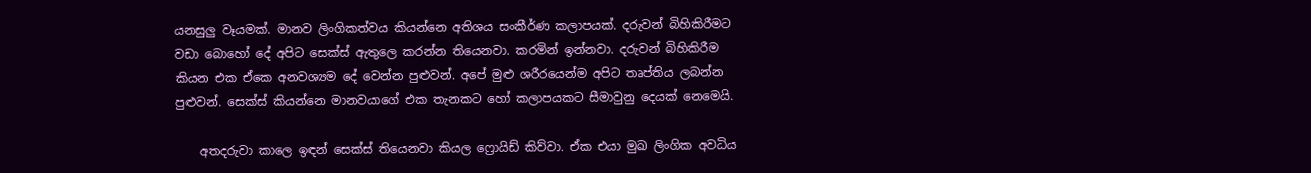යනසුලු වෑයමක්. මානව ලිංගිකත්වය කියන්නෙ අතිශය සංකීර්ණ කලාපයක්. දරුවන් බිහිකිරීමට වඩා බොහෝ දේ අපිට සෙක්ස් ඇතුලෙ කරන්න තියෙනවා. කරමින් ඉන්නවා. දරුවන් බිහිකිරීම කියන එක ඒකෙ අනවශ්‍යම දේ වෙන්න පුළුවන්. අපේ මුළු ශරීරයෙන්ම අපිට තෘප්තිය ලබන්න පුළුවන්. සෙක්ස් කියන්නෙ මානවයාගේ එක තැනකට හෝ කලාපයකට සීමාවුනු දෙයක් නෙමෙයි.

    අතදරුවා කාලෙ ඉඳන් සෙක්ස් තියෙනවා කියල ෆ්‍රොයිඩ් කිව්වා. ඒක එයා මුඛ ලිංගික අවධිය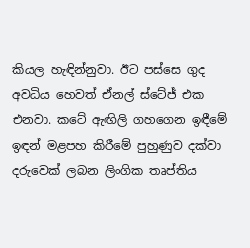කියල හැඳින්නුවා. ඊට පස්සෙ ගුද අවධිය හෙවත් ඒනල් ස්ටේජ් එක එනවා. කටේ ඇඟිලි ගහගෙන ඉඳීමේ ඉඳන් මළපහ කිරීමේ පුහුණුව දක්වා දරුවෙක් ලබන ලිංගික තෘප්තිය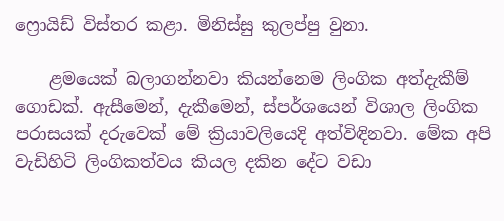ෆ්‍රොයිඩ් විස්තර කළා. මිනිස්සු කුලප්පු වුනා.

    ළමයෙක් බලාගන්නවා කියන්නෙම ලිංගික අත්දැකීම් ගොඩක්. ඇසීමෙන්, දැකීමෙන්, ස්පර්ශයෙන් විශාල ලිංගික පරාසයක් දරුවෙක් මේ ක්‍රියාවලියෙදි අත්විඳිනවා. මේක අපි වැඩිහිටි ලිංගිකත්වය කියල දකින දේට වඩා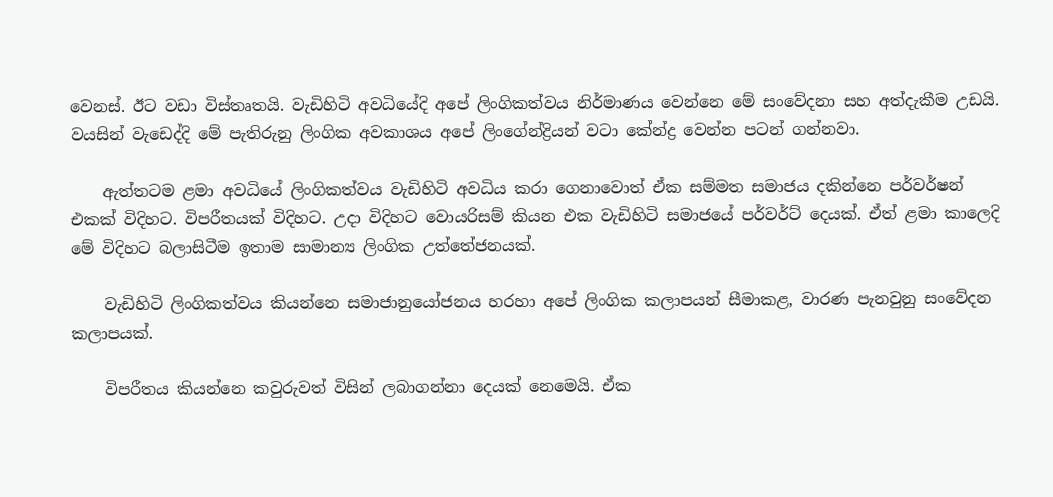වෙනස්. ඊට වඩා විස්තෘතයි. වැඩිහිටි අවධියේදි අපේ ලිංගිකත්වය නිර්මාණය වෙන්නෙ මේ සංවේදනා සහ අත්දැකීම උඩයි. වයසින් වැඩෙද්දි මේ පැතිරුනු ලිංගික අවකාශය අපේ ලිංගේන්ද්‍රියන් වටා කේන්ද්‍ර වෙන්න පටන් ගන්නවා.

    ඇත්තටම ළමා අවධියේ ලිංගිකත්වය වැඩිහිටි අවධිය කරා ගෙනාවොත් ඒක සම්මත සමාජය දකින්නෙ පර්වර්ෂන් එකක් විදිහට. විපරීතයක් විදිහට. උදා විදිහට වොයරිසම් කියන එක වැඩිහිටි සමාජයේ පර්වර්ට් දෙයක්. ඒත් ළමා කාලෙදි මේ විදිහට බලාසිටීම ඉතාම සාමාන්‍ය ලිංගික උත්තේජනයක්.

    වැඩිහිටි ලිංගිකත්වය කියන්නෙ සමාජානුයෝජනය හරහා අපේ ලිංගික කලාපයන් සීමාකළ, වාරණ පැනවුනු සංවේදන කලාපයක්.

    විපරීතය කියන්නෙ කවුරුවත් විසින් ලබාගන්නා දෙයක් නෙමෙයි. ඒක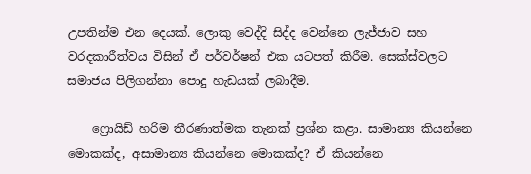උපතින්ම එන දෙයක්. ලොකු වෙද්දි සිද්ද වෙන්නෙ ලැජ්ජාව සහ වරදකාරීත්වය විසින් ඒ පර්වර්ෂන් එක යටපත් කිරීම. සෙක්ස්වලට සමාජය පිලිගන්නා පොදු හැඩයක් ලබාදීම.

    ෆ්‍රොයිඩ් හරිම තීරණාත්මක තැනක් ප්‍රශ්න කළා. සාමාන්‍ය කියන්නෙ මොකක්ද, අසාමාන්‍ය කියන්නෙ මොකක්ද? ඒ කියන්නෙ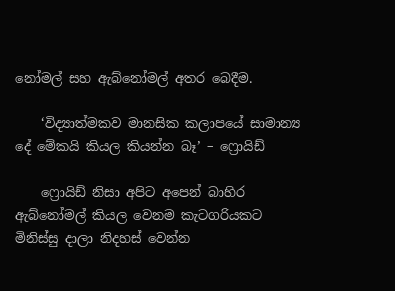නෝමල් සහ ඇබ්නෝමල් අතර බෙදීම.

    ‘විද්‍යාත්මකව මානසික කලාපයේ සාමාන්‍ය දේ මේකයි කියල කියන්න බෑ’ – ෆ්‍රොයිඩ්

    ෆ්‍රොයිඩ් නිසා අපිට අපෙන් බාහිර ඇබ්නෝමල් කියල වෙනම කැටගරියකට මිනිස්සු දාලා නිදහස් වෙන්න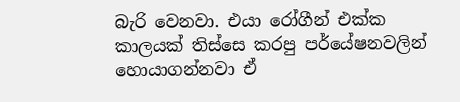බැරි වෙනවා. එයා රෝගීන් එක්ක කාලයක් තිස්සෙ කරපු පර්යේෂනවලින් හොයාගන්නවා ඒ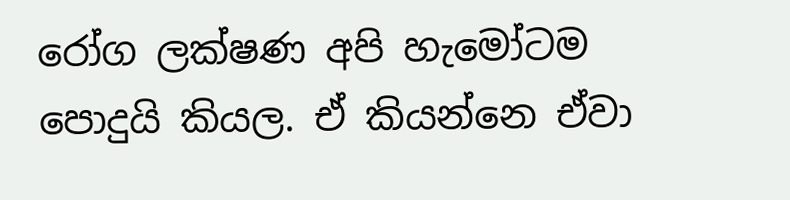රෝග ලක්ෂණ අපි හැමෝටම පොදුයි කියල. ඒ කියන්නෙ ඒවා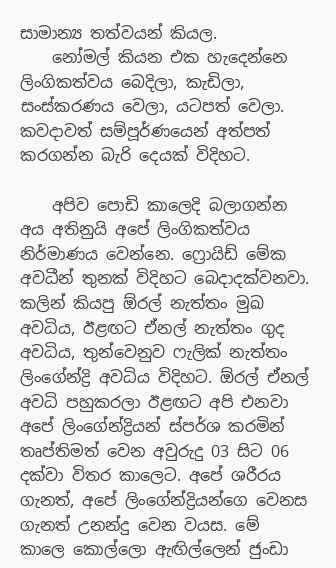සාමාන්‍ය තත්වයන් කියල.
    නෝමල් කියන එක හැදෙන්නෙ ලිංගිකත්වය බෙදිලා, කැඩිලා, සංස්කරණය වෙලා, යටපත් වෙලා. කවදාවත් සම්පූර්ණයෙන් අත්පත් කරගන්න බැරි දෙයක් විදිහට.

    අපිව පොඩි කාලෙදි බලාගන්න අය අතිනුයි අපේ ලිංගිකත්වය නිර්මාණය වෙන්නෙ. ෆ්‍රොයිඩ් මේක අවධීන් තුනක් විදිහට බෙදාදක්වනවා. කලින් කියපු ඕරල් නැත්තං මුඛ අවධිය, ඊළඟට ඒනල් නැත්තං ගුද අවධිය, තුන්වෙනුව ෆැලික් නැත්තං ලිංගේන්ද්‍රි අවධිය විදිහට. ඕරල් ඒනල් අවධි පහුකරලා ඊළඟට අපි එනවා අපේ ලිංගේන්ද්‍රියන් ස්පර්ශ කරමින් තෘප්තිමත් වෙන අවුරුදු 03 සිට 06 දක්වා විතර කාලෙට. අපේ ශරීරය ගැනත්, අපේ ලිංගේන්ද්‍රියන්ගෙ වෙනස ගැනත් උනන්දු වෙන වයස. මේ කාලෙ කොල්ලො ඇඟිල්ලෙන් ජුංඩා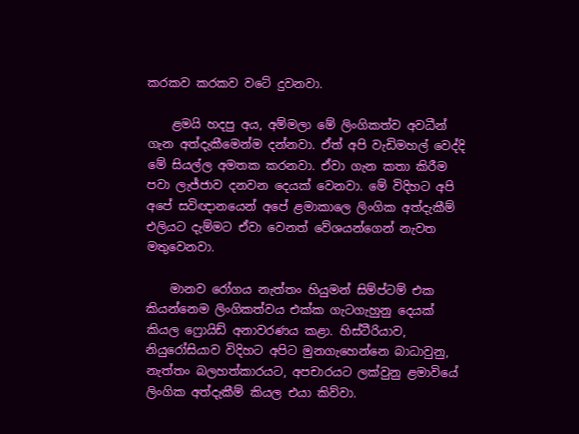කරකව කරකව වටේ දුවනවා.

    ළමයි හදපු අය, අම්මලා මේ ලිංගිකත්ව අවධීන් ගැන අත්දැකීමෙන්ම දන්නවා. ඒත් අපි වැඩිමහල් වෙද්දි මේ සියල්ල අමතක කරනවා. ඒවා ගැන කතා කිරීම පවා ලැජ්ජාව දනවන දෙයක් වෙනවා. මේ විදිහට අපි අපේ සවිඥානයෙන් අපේ ළමාකාලෙ ලිංගික අත්දැකීම් එලියට දැම්මට ඒවා වෙනත් වේශයන්ගෙන් නැවත මතුවෙනවා.

    මානව රෝගය නැත්තං හියුමන් සිම්ප්ටම් එක කියන්නෙම ලිංගිකත්වය එක්ක ගැටගැහුනු දෙයක් කියල ෆ්‍රොයිඩ් අනාවරණය කළා. හිස්ටීරියාව, නියුරෝසියාව විදිහට අපිට මුනගැහෙන්නෙ බාධාවුනු, නැත්තං බලහත්කාරයට, අපචාරයට ලක්වුනු ළමාවියේ ලිංගික අත්දැකීම් කියල එයා කිව්වා.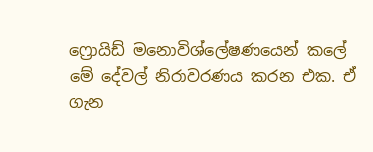ෆ්‍රොයිඩ් මනොවිශ්ලේෂණයෙන් කලේ මේ දේවල් නිරාවරණය කරන එක. ඒ ගැන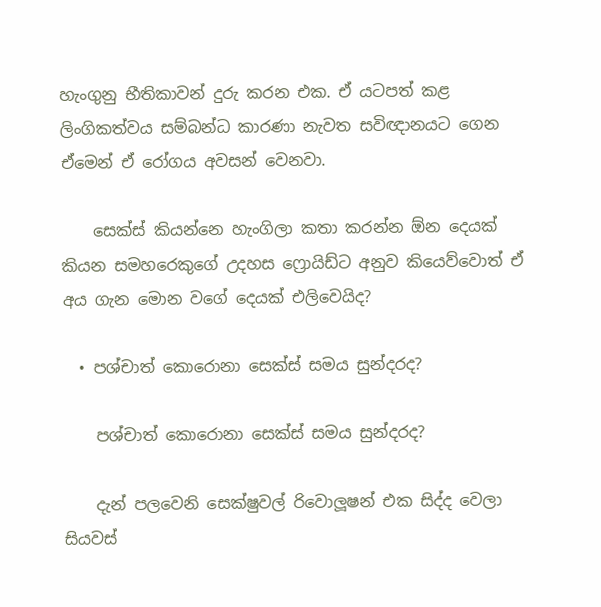හැංගුනු භීතිකාවන් දුරු කරන එක. ඒ යටපත් කළ ලිංගිකත්වය සම්බන්ධ කාරණා නැවත සවිඥානයට ගෙන ඒමෙන් ඒ රෝගය අවසන් වෙනවා.

    සෙක්ස් කියන්නෙ හැංගිලා කතා කරන්න ඕන දෙයක් කියන සමහරෙකුගේ උදහස ෆ්‍රොයිඩ්ට අනුව කියෙව්වොත් ඒ අය ගැන මොන වගේ දෙයක් එලිවෙයිද?

  • පශ්චාත් කොරොනා සෙක්ස් සමය සුන්දරද?

    පශ්චාත් කොරොනා සෙක්ස් සමය සුන්දරද?

    දැන් පලවෙනි සෙක්ෂුවල් රිවොලූෂන් එක සිද්ද වෙලා සියවස්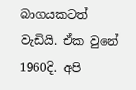බාගයකටත් වැඩියි. ඒක වුනේ 1960දි. අපි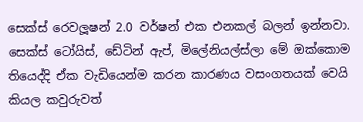සෙක්ස් රෙවලූෂන් 2.0 වර්ෂන් එක එනකල් බලන් ඉන්නවා. සෙක්ස් ටෝයිස්, ඩේටින් ඇප්, මිලේනියල්ස්ලා මේ ඔක්කොම තියෙද්දි ඒක වැඩියෙන්ම කරන කාරණය වසංගතයක් වෙයි කියල කවුරුවත්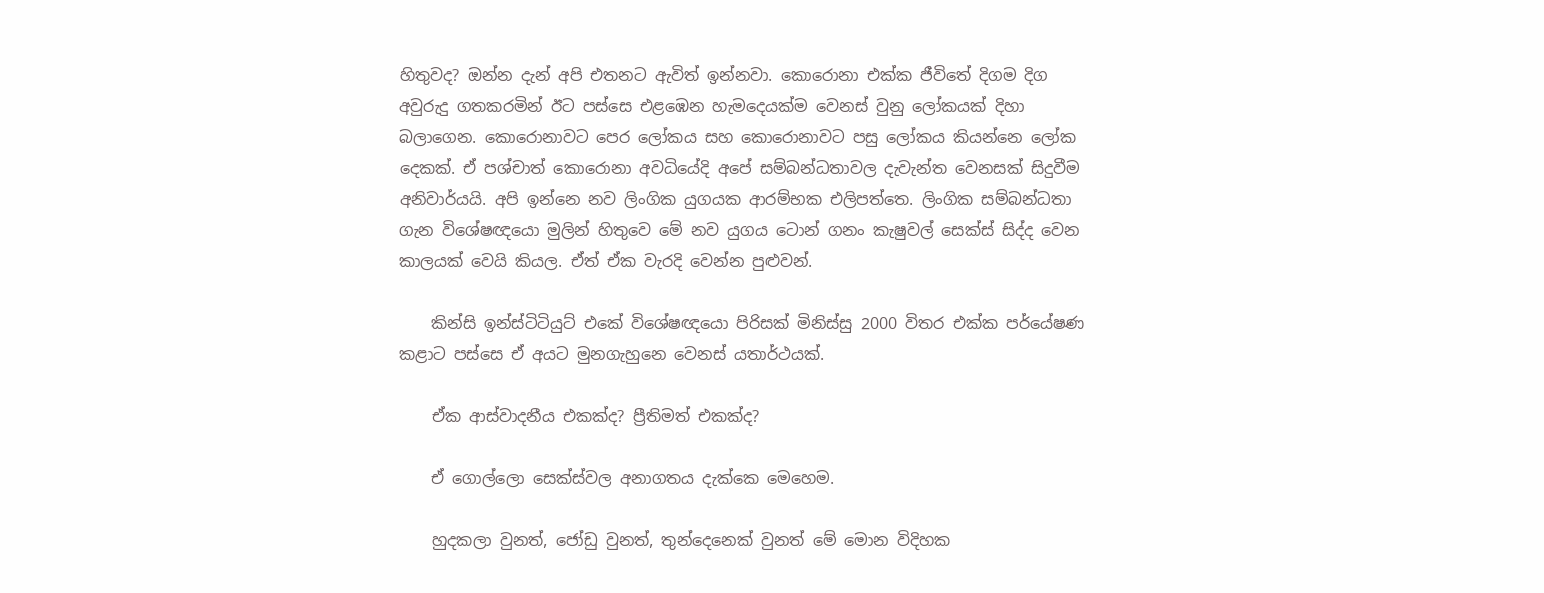හිතුවද? ඔන්න දැන් අපි එතනට ඇවිත් ඉන්නවා. කොරොනා එක්ක ජීවිතේ දිගම දිග අවුරුදු ගතකරමින් ඊට පස්සෙ එළඹෙන හැමදෙයක්ම වෙනස් වුනු ලෝකයක් දිහා බලාගෙන. කොරොනාවට පෙර ලෝකය සහ කොරොනාවට පසු ලෝකය කියන්නෙ ලෝක දෙකක්. ඒ පශ්චාත් කොරොනා අවධියේදි අපේ සම්බන්ධතාවල දැවැන්ත වෙනසක් සිදුවීම අනිවාර්යයි. අපි ඉන්නෙ නව ලිංගික යුගයක ආරම්භක එලිපත්තෙ. ලිංගික සම්බන්ධතා ගැන විශේෂඥයො මුලින් හිතුවෙ මේ නව යුගය ටොන් ගනං කැෂුවල් සෙක්ස් සිද්ද වෙන කාලයක් වෙයි කියල. ඒත් ඒක වැරදි වෙන්න පුළුවන්.

    කින්සි ඉන්ස්ටිටියුට් එකේ විශේෂඥයො පිරිසක් මිනිස්සු 2000 විතර එක්ක පර්යේෂණ කළාට පස්සෙ ඒ අයට මුනගැහුනෙ වෙනස් යතාර්ථයක්.

    ඒක ආස්වාදනීය එකක්ද? ප්‍රීතිමත් එකක්ද?

    ඒ ගොල්ලො සෙක්ස්වල අනාගතය දැක්කෙ මෙහෙම.

    හුදකලා වුනත්, ජෝඩු වුනත්, තුන්දෙනෙක් වුනත් මේ මොන විදිහක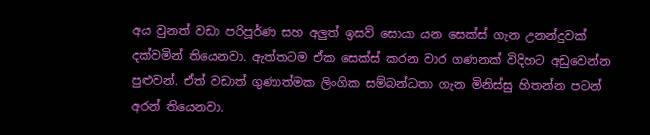අය වුනත් වඩා පරිපූර්ණ සහ අලුත් ඉසව් සොයා යන සෙක්ස් ගැන උනන්දුවක් දක්වමින් තියෙනවා. ඇත්තටම ඒක සෙක්ස් කරන වාර ගණනක් විදිහට අඩුවෙන්න පුළුවන්. ඒත් වඩාත් ගුණාත්මක ලිංගික සම්බන්ධතා ගැන මිනිස්සු හිතන්න පටන් අරන් තියෙනවා.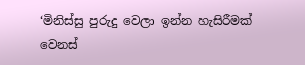‘මිනිස්සු පුරුදු වෙලා ඉන්න හැසිරීමක් වෙනස්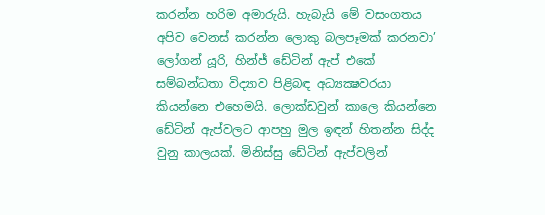කරන්න හරිම අමාරුයි. හැබැයි මේ වසංගතය අපිව වෙනස් කරන්න ලොකු බලපෑමක් කරනවා’ ලෝගන් යූරි, හින්ජ් ඩේටින් ඇප් එකේ සම්බන්ධතා විද්‍යාව පිළිබඳ අධ්‍යක්‍ෂවරයා කියන්නෙ එහෙමයි. ලොක්ඩවුන් කාලෙ කියන්නෙ ඩේටින් ඇප්වලට ආපහු මුල ඉඳන් හිතන්න සිද්ද වුනු කාලයක්. මිනිස්සු ඩේටින් ඇප්වලින්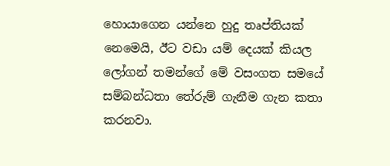හොයාගෙන යන්නෙ හුදු තෘප්තියක් නෙමෙයි, ඊට වඩා යම් දෙයක් කියල ලෝගන් තමන්ගේ මේ වසංගත සමයේ සම්බන්ධතා තේරුම් ගැනීම ගැන කතා කරනවා.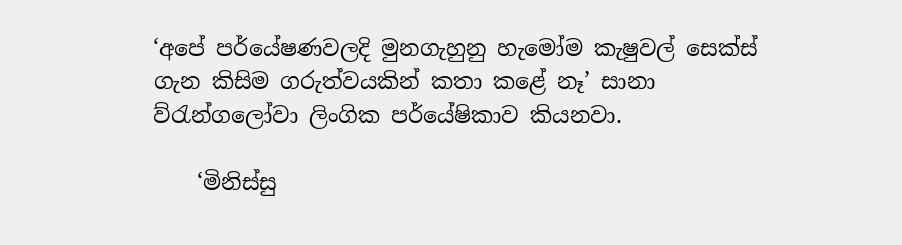‘අපේ පර්යේෂණවලදි මුනගැහුනු හැමෝම කැෂුවල් සෙක්ස් ගැන කිසිම ගරුත්වයකින් කතා කළේ නෑ’ සානා ව්රැන්ගලෝවා ලිංගික පර්යේෂිකාව කියනවා.

    ‘මිනිස්සු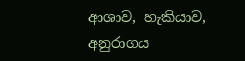ආශාව, හැකියාව, අනුරාගය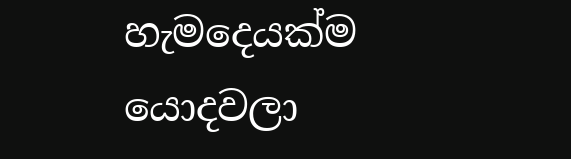හැමදෙයක්ම යොදවලා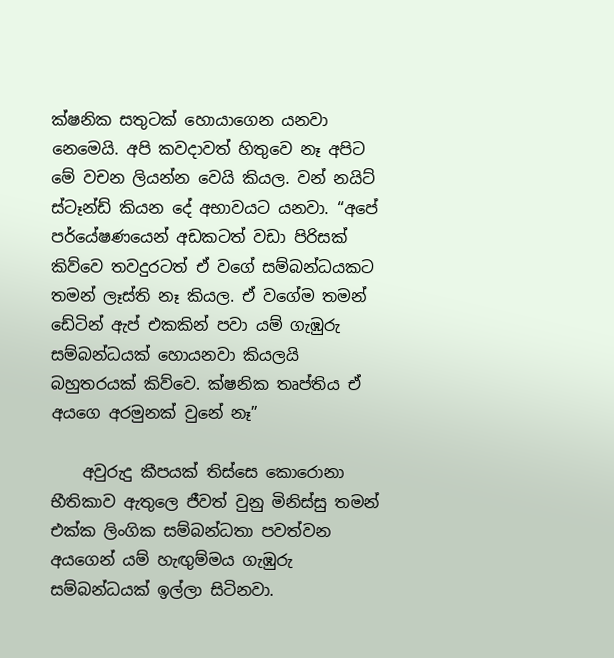ක්ෂනික සතුටක් හොයාගෙන යනවා නෙමෙයි. අපි කවදාවත් හිතුවෙ නෑ අපිට මේ වචන ලියන්න වෙයි කියල. වන් නයිට් ස්ටෑන්ඩ් කියන දේ අභාවයට යනවා. “අපේ පර්යේෂණයෙන් අඩකටත් වඩා පිරිසක් කිව්වෙ තවදුරටත් ඒ වගේ සම්බන්ධයකට තමන් ලෑස්ති නෑ කියල. ඒ වගේම තමන් ඩේටින් ඇප් එකකින් පවා යම් ගැඹුරු සම්බන්ධයක් හොයනවා කියලයි බහුතරයක් කිව්වෙ. ක්ෂනික තෘප්තිය ඒ අයගෙ අරමුනක් වුනේ නෑ”

    අවුරුදු කීපයක් තිස්සෙ කොරොනා භීතිකාව ඇතුලෙ ජීවත් වුනු මිනිස්සු තමන් එක්ක ලිංගික සම්බන්ධතා පවත්වන අයගෙන් යම් හැඟුම්මය ගැඹුරු සම්බන්ධයක් ඉල්ලා සිටිනවා.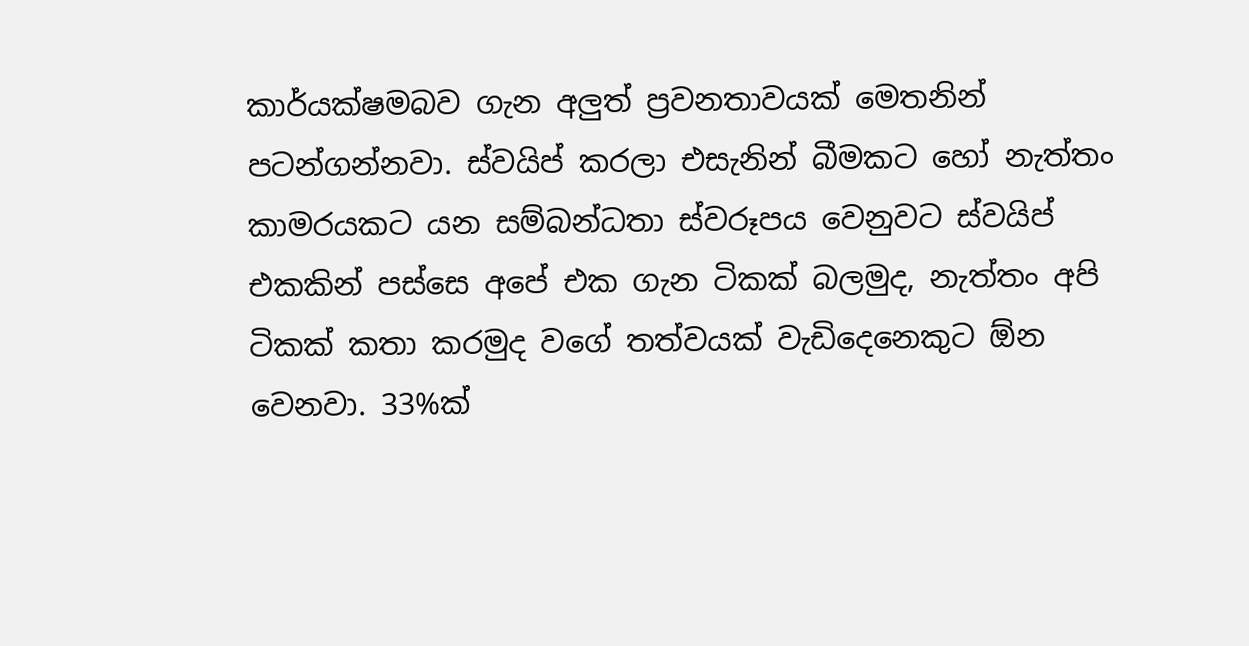කාර්යක්ෂමබව ගැන අලුත් ප්‍රවනතාවයක් මෙතනින් පටන්ගන්නවා. ස්වයිප් කරලා එසැනින් බීමකට හෝ නැත්තං කාමරයකට යන සම්බන්ධතා ස්වරූපය වෙනුවට ස්වයිප් එකකින් පස්සෙ අපේ එක ගැන ටිකක් බලමුද, නැත්තං අපි ටිකක් කතා කරමුද වගේ තත්වයක් වැඩිදෙනෙකුට ඕන වෙනවා. 33%ක්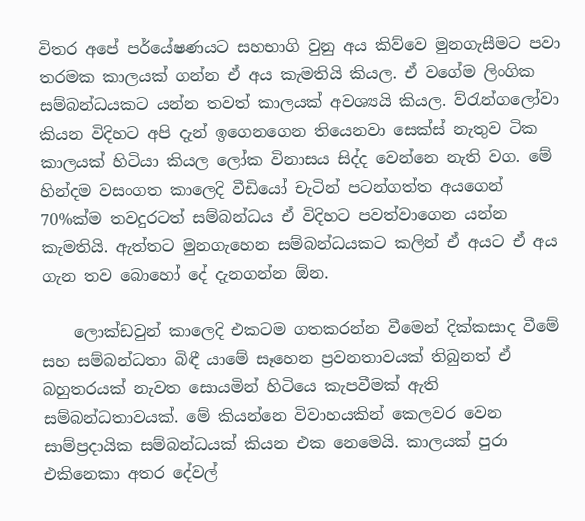විතර අපේ පර්යේෂණයට සහභාගි වුනු අය කිව්වෙ මුනගැසීමට පවා තරමක කාලයක් ගන්න ඒ අය කැමතියි කියල. ඒ වගේම ලිංගික සම්බන්ධයකට යන්න තවත් කාලයක් අවශ්‍යයි කියල. ව්රැන්ගලෝවා කියන විදිහට අපි දැන් ඉගෙනගෙන තියෙනවා සෙක්ස් නැතුව ටික කාලයක් හිටියා කියල ලෝක විනාසය සිද්ද වෙන්නෙ නැති වග. මේ හින්දම වසංගත කාලෙදි වීඩියෝ චැටින් පටන්ගත්ත අයගෙන් 70%ක්ම තවදුරටත් සම්බන්ධය ඒ විදිහට පවත්වාගෙන යන්න කැමතියි. ඇත්තට මුනගැහෙන සම්බන්ධයකට කලින් ඒ අයට ඒ අය ගැන තව බොහෝ දේ දැනගන්න ඕන.

    ලොක්ඩවුන් කාලෙදි එකටම ගතකරන්න වීමෙන් දික්කසාද වීමේ සහ සම්බන්ධතා බිඳී යාමේ සෑහෙන ප්‍රවනතාවයක් තිබුනත් ඒ බහුතරයක් නැවත සොයමින් හිටියෙ කැපවීමක් ඇති සම්බන්ධතාවයක්. මේ කියන්නෙ විවාහයකින් කෙලවර වෙන සාම්ප්‍රදායික සම්බන්ධයක් කියන එක නෙමෙයි. කාලයක් පුරා එකිනෙකා අතර දේවල්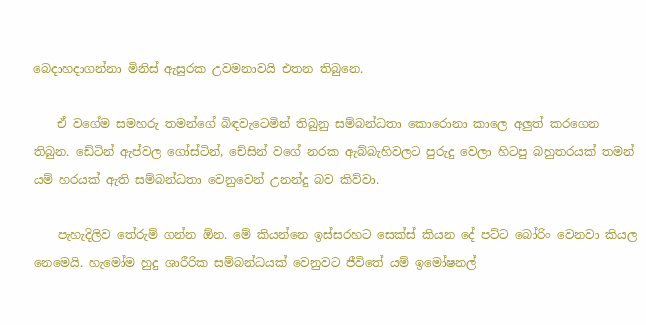බෙදාහදාගන්නා මිනිස් ඇසුරක උවමනාවයි එතන තිබුනෙ.

    ඒ වගේම සමහරු තමන්ගේ බිඳවැටෙමින් තිබුනු සම්බන්ධතා කොරොනා කාලෙ අලුත් කරගෙන තිබුන. ඩේටින් ඇප්වල ගෝස්ටින්, චේසින් වගේ නරක ඇබ්බැහිවලට පුරුදු වෙලා හිටපු බහුතරයක් තමන් යම් හරයක් ඇති සම්බන්ධතා වෙනුවෙන් උනන්දු බව කිව්වා.

    පැහැදිලිව තේරුම් ගන්න ඕන. මේ කියන්නෙ ඉස්සරහට සෙක්ස් කියන දේ පට්ට බෝරිං වෙනවා කියල නෙමෙයි. හැමෝම හුදු ශාරීරික සම්බන්ධයක් වෙනුවට ජීවිතේ යම් ඉමෝෂනල්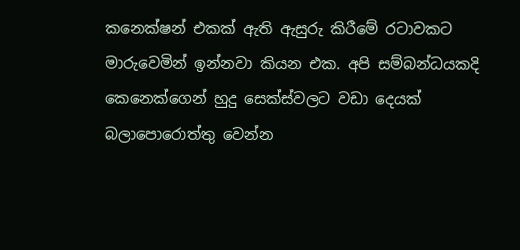කනෙක්ෂන් එකක් ඇති ඇසුරු කිරීමේ රටාවකට මාරුවෙමින් ඉන්නවා කියන එක. අපි සම්බන්ධයකදි කෙනෙක්ගෙන් හුදු සෙක්ස්වලට වඩා දෙයක් බලාපොරොත්තු වෙන්න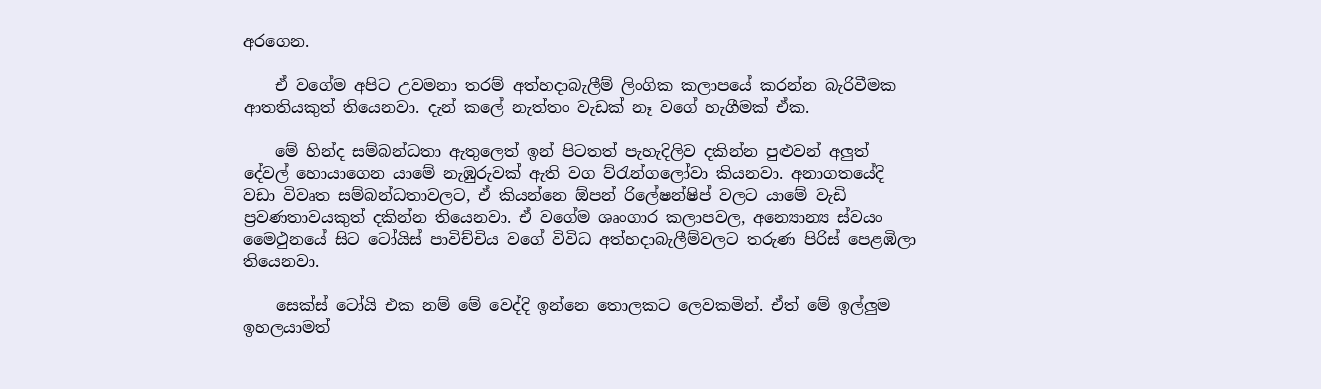අරගෙන.

    ඒ වගේම අපිට උවමනා තරම් අත්හදාබැලීම් ලිංගික කලාපයේ කරන්න බැරිවීමක ආතතියකුත් තියෙනවා. දැන් කලේ නැත්තං වැඩක් නෑ වගේ හැගීමක් ඒක.

    මේ හින්ද සම්බන්ධතා ඇතුලෙත් ඉන් පිටතත් පැහැදිලිව දකින්න පුළුවන් අලුත් දේවල් හොයාගෙන යාමේ නැඹුරුවක් ඇති වග ව්රැන්ගලෝවා කියනවා. අනාගතයේදි වඩා විවෘත සම්බන්ධතාවලට, ඒ කියන්නෙ ඕපන් රිලේෂන්ෂිප් වලට යාමේ වැඩි ප්‍රවණතාවයකුත් දකින්න තියෙනවා. ඒ වගේම ශෘංගාර කලාපවල, අන්‍යොන්‍ය ස්වයං මෛථුනයේ සිට ටෝයිස් පාවිච්චිය වගේ විවිධ අත්හදාබැලීම්වලට තරුණ පිරිස් පෙළඹිලා තියෙනවා.

    සෙක්ස් ටෝයි එක නම් මේ වෙද්දි ඉන්නෙ තොලකට ලෙවකමින්. ඒත් මේ ඉල්ලුම ඉහලයාමත්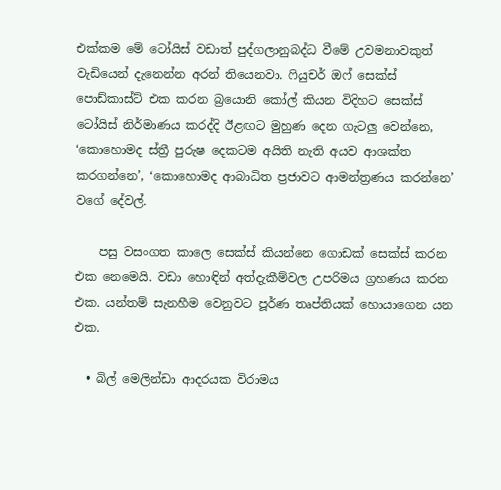එක්කම මේ ටෝයිස් වඩාත් පුද්ගලානුබද්ධ වීමේ උවමනාවකුත් වැඩියෙන් දැනෙන්න අරන් තියෙනවා. ෆියුචර් ඔෆ් සෙක්ස් පොඩ්කාස්ට් එක කරන බ්‍රයොනි කෝල් කියන විදිහට සෙක්ස් ටෝයිස් නිර්මාණය කරද්දි ඊළඟට මුහුණ දෙන ගැටලු වෙන්නෙ, ‘කොහොමද ස්ත්‍රී පුරුෂ දෙකටම අයිති නැති අයව ආශක්ත කරගන්නෙ’, ‘කොහොමද ආබාධිත ප්‍රජාවට ආමන්ත්‍රණය කරන්නෙ’ වගේ දේවල්.

    පසු වසංගත කාලෙ සෙක්ස් කියන්නෙ ගොඩක් සෙක්ස් කරන එක නෙමෙයි. වඩා හොඳින් අත්දැකීම්වල උපරිමය ග්‍රහණය කරන එක. යන්තම් සැනහීම වෙනුවට පූර්ණ තෘප්තියක් හොයාගෙන යන එක.

  • බිල් මෙලින්ඩා ආදරයක විරාමය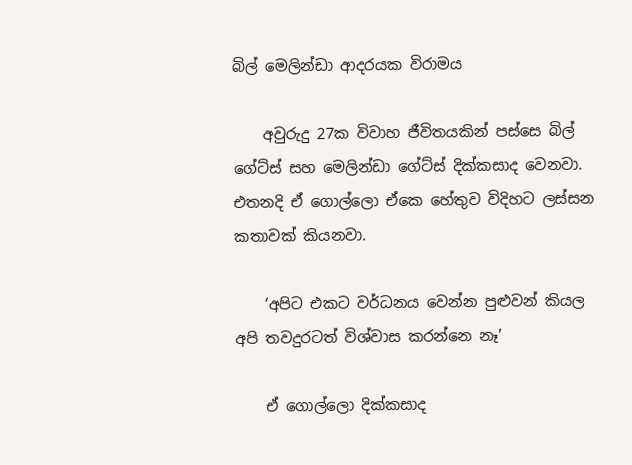බිල් මෙලින්ඩා ආදරයක විරාමය

    අවුරුදු 27ක විවාහ ජීවිතයකින් පස්සෙ බිල් ගේට්ස් සහ මෙලින්ඩා ගේට්ස් දික්කසාද වෙනවා. එතනදි ඒ ගොල්ලො ඒකෙ හේතුව විදිහට ලස්සන කතාවක් කියනවා.

    ‘අපිට එකට වර්ධනය වෙන්න පුළුවන් කියල අපි තවදුරටත් විශ්වාස කරන්නෙ නෑ’

    ඒ ගොල්ලො දික්කසාද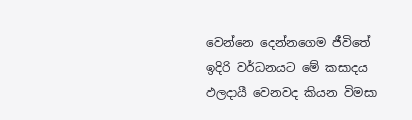වෙන්නෙ දෙන්නගෙම ජීවිතේ ඉදිරි වර්ධනයට මේ කසාදය ඵලදායී වෙනවද කියන විමසා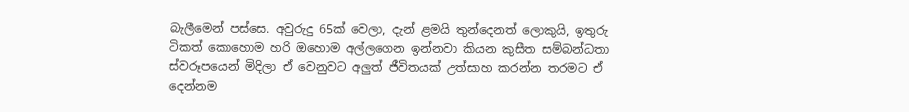බැලීමෙන් පස්සෙ. අවුරුදු 65ක් වෙලා, දැන් ළමයි තුන්දෙනත් ලොකුයි, ඉතුරු ටිකත් කොහොම හරි ඔහොම අල්ලගෙන ඉන්නවා කියන කුසීත සම්බන්ධතා ස්වරූපයෙන් මිදිලා ඒ වෙනුවට අලුත් ජීවිතයක් උත්සාහ කරන්න තරමට ඒ දෙන්නම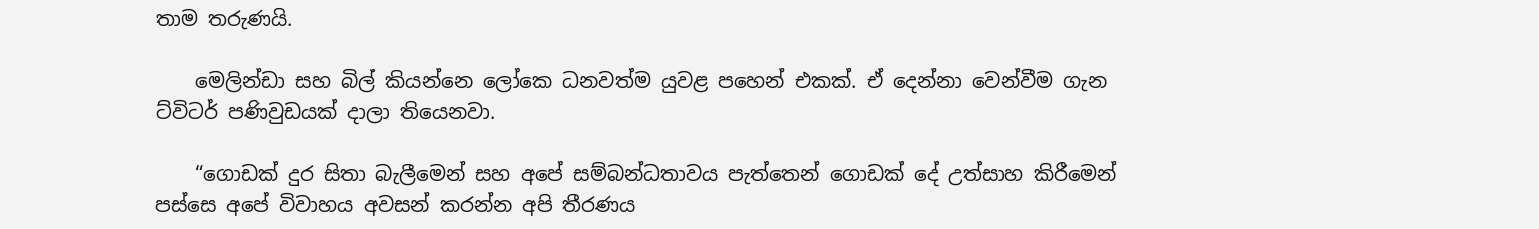තාම තරුණයි.

    මෙලින්ඩා සහ බිල් කියන්නෙ ලෝකෙ ධනවත්ම යුවළ පහෙන් එකක්. ඒ දෙන්නා වෙන්වීම ගැන ට්විටර් පණිවුඩයක් දාලා තියෙනවා.

    “ගොඩක් දුර සිතා බැලීමෙන් සහ අපේ සම්බන්ධතාවය පැත්තෙන් ගොඩක් දේ උත්සාහ කිරීමෙන් පස්සෙ අපේ විවාහය අවසන් කරන්න අපි තීරණය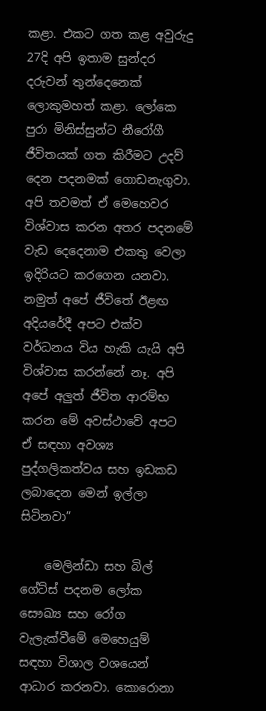කළා. එකට ගත කළ අවුරුදු 27දි අපි ඉතාම සුන්දර දරුවන් තුන්දෙනෙක් ලොකුමහත් කළා. ලෝකෙ පුරා මිනිස්සුන්ට නීරෝගී ජීවිතයක් ගත කිරීමට උදව් දෙන පදනමක් ගොඩනැගුවා. අපි තවමත් ඒ මෙහෙවර විශ්වාස කරන අතර පදනමේ වැඩ දෙදෙනාම එකතු වෙලා ඉදිරියට කරගෙන යනවා. නමුත් අපේ ජීවිතේ ඊළඟ අදියරේදී අපට එක්ව වර්ධනය විය හැකි යැයි අපි විශ්වාස කරන්නේ නෑ. අපි අපේ අලුත් ජීවිත ආරම්භ කරන මේ අවස්ථාවේ අපට ඒ සඳහා අවශ්‍ය පුද්ගලිකත්වය සහ ඉඩකඩ ලබාදෙන මෙන් ඉල්ලා සිටිනවා”

    මෙලින්ඩා සහ බිල් ගේට්ස් පදනම ලෝක සෞඛ්‍ය සහ රෝග වැලැක්වීමේ මෙහෙයුම් සඳහා විශාල වශයෙන් ආධාර කරනවා. කොරොනා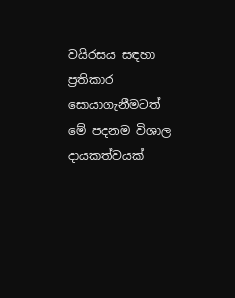වයිරසය සඳහා ප්‍රතිකාර සොයාගැනීමටත් මේ පදනම විශාල දායකත්වයක්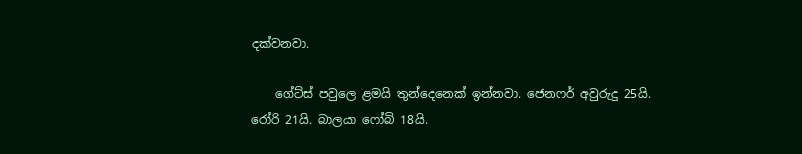දක්වනවා.

    ගේට්ස් පවුලෙ ළමයි තුන්දෙනෙක් ඉන්නවා. ජෙනෆර් අවුරුදු 25යි. රෝරි 21යි. බාලයා ෆෝබි 18යි.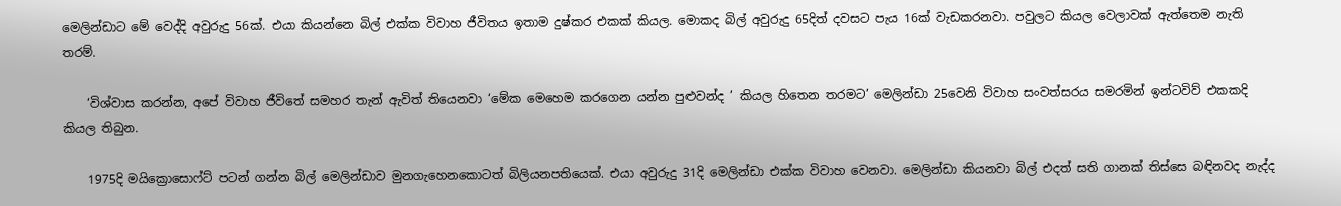මෙලින්ඩාට මේ වෙද්දි අවුරුදු 56ක්. එයා කියන්නෙ බිල් එක්ක විවාහ ජීවිතය ඉතාම දුෂ්කර එකක් කියල. මොකද බිල් අවුරුදු 65දිත් දවසට පැය 16ක් වැඩකරනවා. පවුලට කියල වෙලාවක් ඇත්තෙම නැති තරම්.

    ‘විශ්වාස කරන්න, අපේ විවාහ ජීවිතේ සමහර තැන් ඇවිත් තියෙනවා ‘මේක මෙහෙම කරගෙන යන්න පුළුවන්ද ’ කියල හිතෙන තරමට’ මෙලින්ඩා 25වෙනි විවාහ සංවත්සරය සමරමින් ඉන්ටවිව් එකකදි කියල තිබුන.

    1975දි මයික්‍රොසොෆ්ට් පටන් ගන්න බිල් මෙලින්ඩාව මුනගැහෙනකොටත් බිලියනපතියෙක්. එයා අවුරුදු 31දි මෙලින්ඩා එක්ක විවාහ වෙනවා. මෙලින්ඩා කියනවා බිල් එදත් සති ගානක් තිස්සෙ බඳිනවද නැද්ද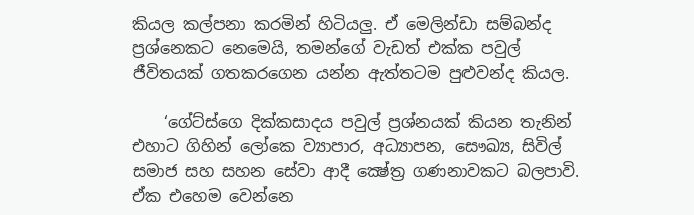කියල කල්පනා කරමින් හිටියලු. ඒ මෙලින්ඩා සම්බන්ද ප්‍රශ්නෙකට නෙමෙයි, තමන්ගේ වැඩත් එක්ක පවුල් ජීවිතයක් ගතකරගෙන යන්න ඇත්තටම පුළුවන්ද කියල.

    ‘ගේට්ස්ගෙ දික්කසාදය පවුල් ප්‍රශ්නයක් කියන තැනින් එහාට ගිහින් ලෝකෙ ව්‍යාපාර, අධ්‍යාපන, සෞඛ්‍ය, සිවිල් සමාජ සහ සහන සේවා ආදී ක්‍ෂේත්‍ර ගණනාවකට බලපාවි. ඒක එහෙම වෙන්නෙ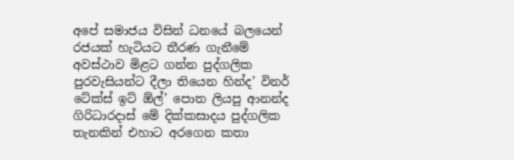අපේ සමාජය විසින් ධනයේ බලයෙන් රජයක් හැටියට තීරණ ගැනීමේ අවස්ථාව මිළට ගන්න පුද්ගලික පුරවැසියන්ට දීලා තියෙන හින්ද’ විනර් ටේක්ස් ඉට් ඕල්’ පොත ලියපු ආනන්ද ගිරිධාරදාස් මේ දික්කසාදය පුද්ගලික තැනකින් එහාට අරගෙන කතා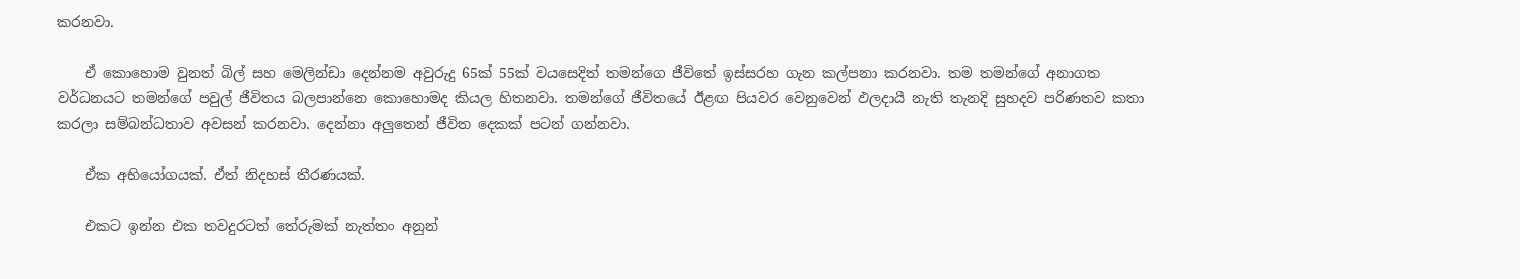කරනවා.

    ඒ කොහොම වුනත් බිල් සහ මෙලින්ඩා දෙන්නම අවුරුදු 65ක් 55ක් වයසෙදිත් තමන්ගෙ ජීවිතේ ඉස්සරහ ගැන කල්පනා කරනවා. තම තමන්ගේ අනාගත වර්ධනයට තමන්ගේ පවුල් ජීවිතය බලපාන්නෙ කොහොමද කියල හිතනවා. තමන්ගේ ජීවිතයේ ඊළඟ පියවර වෙනුවෙන් ඵලදායී නැති තැනදි සුහදව පරිණතව කතා කරලා සම්බන්ධතාව අවසන් කරනවා. දෙන්නා අලුතෙන් ජීවිත දෙකක් පටන් ගන්නවා.

    ඒක අභියෝගයක්. ඒත් නිදහස් තීරණයක්.

    එකට ඉන්න එක තවදුරටත් තේරුමක් නැත්තං අනුන්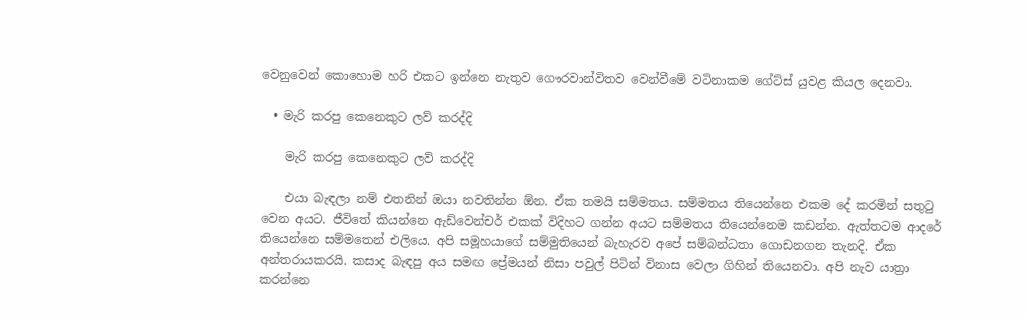වෙනුවෙන් කොහොම හරි එකට ඉන්නෙ නැතුව ගෞරවාන්විතව වෙන්වීමේ වටිනාකම ගේට්ස් යුවළ කියල දෙනවා.

  • මැරි කරපු කෙනෙකුට ලව් කරද්දි

    මැරි කරපු කෙනෙකුට ලව් කරද්දි

    එයා බැඳලා නම් එතනින් ඔයා නවතින්න ඕන. ඒක තමයි සම්මතය. සම්මතය තියෙන්නෙ එකම දේ කරමින් සතුටු වෙන අයට. ජීවිතේ කියන්නෙ ඇඩ්වෙන්චර් එකක් විදිහට ගන්න අයට සම්මතය තියෙන්නෙම කඩන්න. ඇත්තටම ආදරේ තියෙන්නෙ සම්මතෙන් එලියෙ. අපි සමූහයාගේ සම්මුතියෙන් බැහැරව අපේ සම්බන්ධතා ගොඩනගන තැනදි. ඒක අන්තරායකරයි. කසාද බැඳපු අය සමඟ ප්‍රේමයන් නිසා පවුල් පිටින් විනාස වෙලා ගිහින් තියෙනවා. අපි නැව යාත්‍රා කරන්නෙ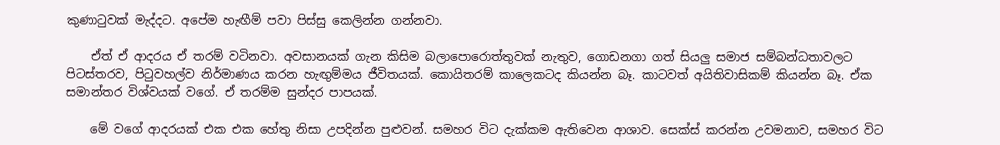කුණාටුවක් මැද්දට. අපේම හැඟීම් පවා පිස්සු කෙලින්න ගන්නවා.

    ඒත් ඒ ආදරය ඒ තරම් වටිනවා. අවසානයක් ගැන කිසිම බලාපොරොත්තුවක් නැතුව, ගොඩනගා ගත් සියලු සමාජ සම්බන්ධතාවලට පිටස්තරව, පිටුවහල්ව නිර්මාණය කරන හැඟුම්මය ජීවිතයක්. කොයිතරම් කාලෙකටද කියන්න බෑ. කාටවත් අයිතිවාසිකම් කියන්න බෑ. ඒක සමාන්තර විශ්වයක් වගේ. ඒ තරම්ම සුන්දර පාපයක්.

    මේ වගේ ආදරයක් එක එක හේතු නිසා උපදින්න පුළුවන්. සමහර විට දැක්කම ඇතිවෙන ආශාව. සෙක්ස් කරන්න උවමනාව, සමහර විට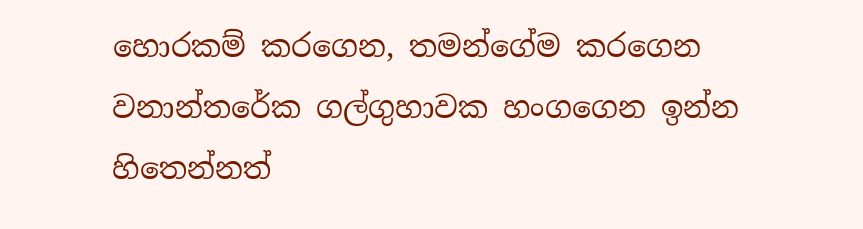හොරකම් කරගෙන, තමන්ගේම කරගෙන වනාන්තරේක ගල්ගුහාවක හංගගෙන ඉන්න හිතෙන්නත්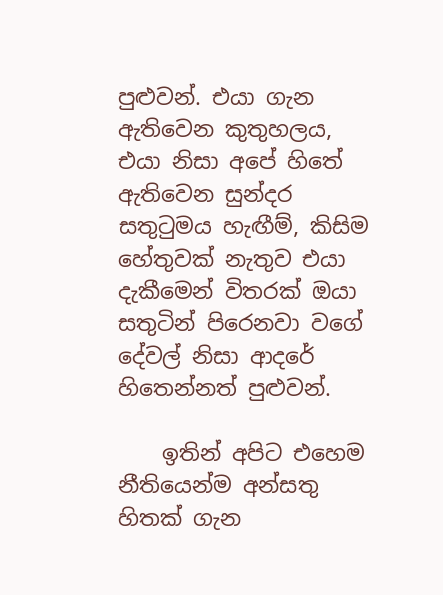පුළුවන්. එයා ගැන ඇතිවෙන කුතුහලය, එයා නිසා අපේ හිතේ ඇතිවෙන සුන්දර සතුටුමය හැඟීම්, කිසිම හේතුවක් නැතුව එයා දැකීමෙන් විතරක් ඔයා සතුටින් පිරෙනවා වගේ දේවල් නිසා ආදරේ හිතෙන්නත් පුළුවන්.

    ඉතින් අපිට එහෙම නීතියෙන්ම අන්සතු හිතක් ගැන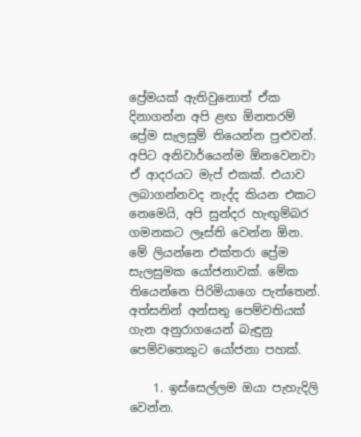ප්‍රේමයක් ඇතිවුනොත් ඒක දිනාගන්න අපි ළඟ ඕනතරම් ප්‍රේම සැලසුම් තියෙන්න පුළුවන්. අපිට අනිවාර්යෙන්ම ඕනවෙනවා ඒ ආදරයට මැප් එකක්. එයාව ලබාගන්නවද නැද්ද කියන එකට නෙමෙයි, අපි සුන්දර හැඟුම්බර ගමනකට ලෑස්ති වෙන්න ඕන. මේ ලියන්නෙ එක්තරා ප්‍රේම සැලසුමක යෝජනාවක්. මේක තියෙන්නෙ පිරිමියාගෙ පැත්තෙන්. අත්සනින් අන්සතු පෙම්වතියක් ගැන අනුරාගයෙන් බැඳුනු පෙම්වතෙකුට යෝජනා පහක්.

    1. ඉස්සෙල්ලම ඔයා පැහැදිලි වෙන්න.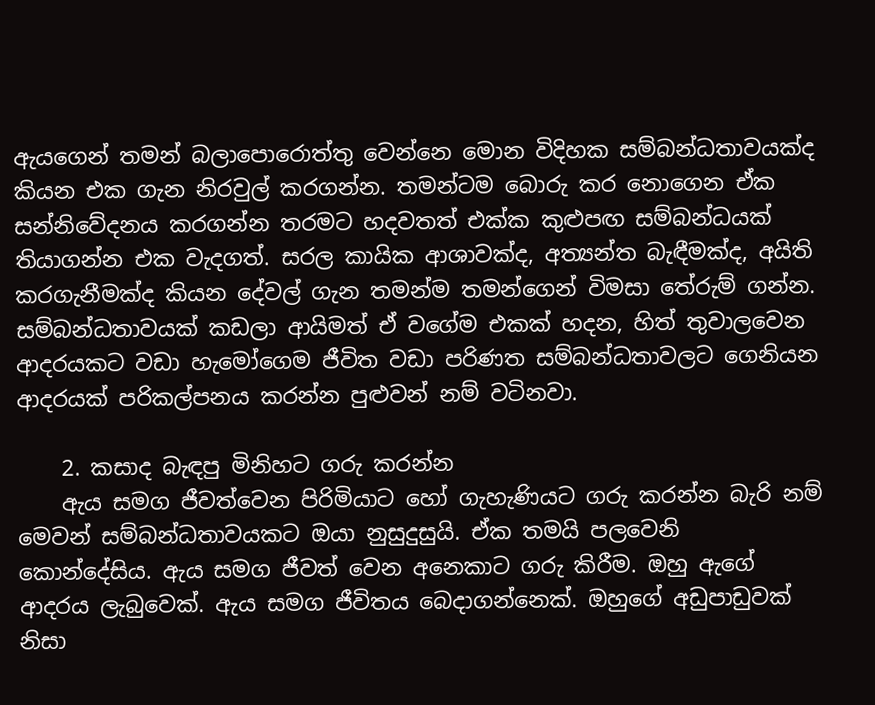ඇයගෙන් තමන් බලාපොරොත්තු වෙන්නෙ මොන විදිහක සම්බන්ධතාවයක්ද කියන එක ගැන නිරවුල් කරගන්න. තමන්ටම බොරු කර නොගෙන ඒක සන්නිවේදනය කරගන්න තරමට හදවතත් එක්ක කුළුපඟ සම්බන්ධයක් තියාගන්න එක වැදගත්. සරල කායික ආශාවක්ද, අත්‍යන්ත බැඳීමක්ද, අයිති කරගැනීමක්ද කියන දේවල් ගැන තමන්ම තමන්ගෙන් විමසා තේරුම් ගන්න. සම්බන්ධතාවයක් කඩලා ආයිමත් ඒ වගේම එකක් හදන, හිත් තුවාලවෙන ආදරයකට වඩා හැමෝගෙම ජීවිත වඩා පරිණත සම්බන්ධතාවලට ගෙනියන ආදරයක් පරිකල්පනය කරන්න පුළුවන් නම් වටිනවා.

    2. කසාද බැඳපු මිනිහට ගරු කරන්න
    ඇය සමග ජීවත්වෙන පිරිමියාට හෝ ගැහැණියට ගරු කරන්න බැරි නම් මෙවන් සම්බන්ධතාවයකට ඔයා නුසුදුසුයි. ඒක තමයි පලවෙනි කොන්දේසිය. ඇය සමග ජීවත් වෙන අනෙකාට ගරු කිරීම. ඔහු ඇගේ ආදරය ලැබුවෙක්. ඇය සමග ජීවිතය බෙදාගන්නෙක්. ඔහුගේ අඩුපාඩුවක් නිසා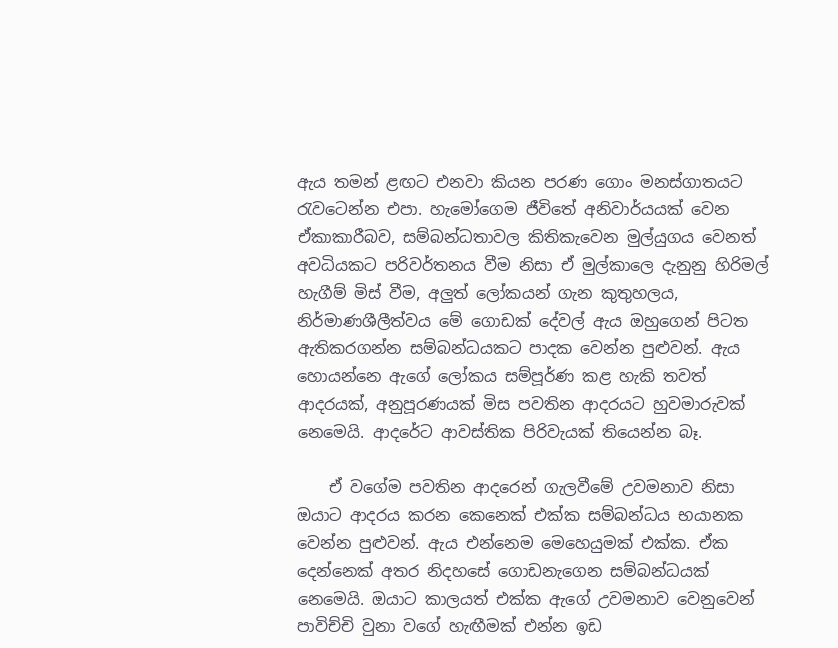ඇය තමන් ළඟට එනවා කියන පරණ ගොං මනස්ගාතයට රැවටෙන්න එපා. හැමෝගෙම ජීවිතේ අනිවාර්යයක් වෙන ඒකාකාරීබව, සම්බන්ධතාවල කිතිකැවෙන මුල්යුගය වෙනත් අවධියකට පරිවර්තනය වීම නිසා ඒ මුල්කාලෙ දැනුනු හිරිමල් හැගීම් මිස් වීම, අලුත් ලෝකයන් ගැන කුතුහලය, නිර්මාණශීලීත්වය මේ ගොඩක් දේවල් ඇය ඔහුගෙන් පිටත ඇතිකරගන්න සම්බන්ධයකට පාදක වෙන්න පුළුවන්. ඇය හොයන්නෙ ඇගේ ලෝකය සම්පූර්ණ කළ හැකි තවත් ආදරයක්, අනුපූරණයක් මිස පවතින ආදරයට හුවමාරුවක් නෙමෙයි. ආදරේට ආවස්තික පිරිවැයක් තියෙන්න බෑ.

    ඒ වගේම පවතින ආදරෙන් ගැලවීමේ උවමනාව නිසා ඔයාට ආදරය කරන කෙනෙක් එක්ක සම්බන්ධය භයානක වෙන්න පුළුවන්. ඇය එන්නෙම මෙහෙයුමක් එක්ක. ඒක දෙන්නෙක් අතර නිදහසේ ගොඩනැගෙන සම්බන්ධයක් නෙමෙයි. ඔයාට කාලයත් එක්ක ඇගේ උවමනාව වෙනුවෙන් පාවිච්චි වුනා වගේ හැඟීමක් එන්න ඉඩ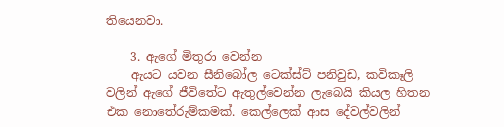තියෙනවා.

    3. ඇගේ මිතුරා වෙන්න
    ඇයට යවන සීනිබෝල ටෙක්ස්ට් පනිවුඩ, කවිකෑලි වලින් ඇගේ ජීවිතේට ඇතුල්වෙන්න ලැබෙයි කියල හිතන එක නොතේරුම්කමක්. කෙල්ලෙක් ආස දේවල්වලින්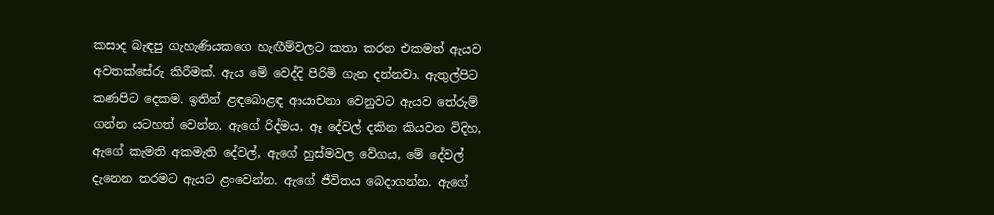කසාද බැඳපු ගැහැණියකගෙ හැඟීම්වලට කතා කරන එකමත් ඇයව අවතක්සේරු කිරීමක්. ඇය මේ වෙද්දි පිරිමි ගැන දන්නවා. ඇතුල්පිට කණපිට දෙකම. ඉතින් ළඳබොළඳ ආයාචනා වෙනුවට ඇයව තේරුම් ගන්න යටහත් වෙන්න. ඇගේ රිද්මය, ඈ දේවල් දකින කියවන විදිහ, ඇගේ කැමති අකමැති දේවල්, ඇගේ හුස්මවල වේගය, මේ දේවල් දැනෙන තරමට ඇයට ළංවෙන්න. ඇගේ ජීවිතය බෙදාගන්න. ඇගේ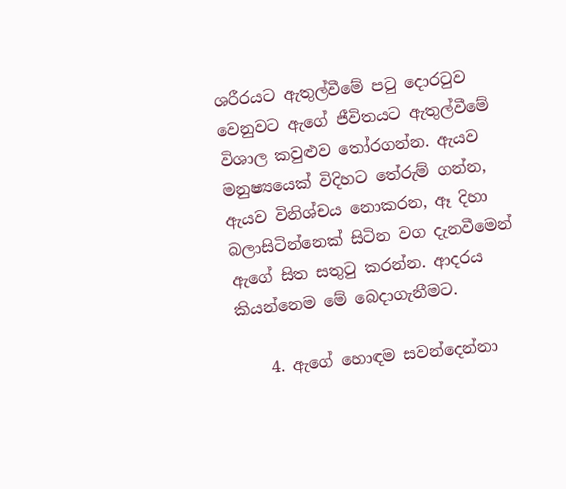ශරීරයට ඇතුල්වීමේ පටු දොරටුව වෙනුවට ඇගේ ජීවිතයට ඇතුල්වීමේ විශාල කවුළුව තෝරගන්න. ඇයව මනුෂ්‍යයෙක් විදිහට තේරුම් ගන්න, ඇයව විනිශ්චය නොකරන, ඈ දිහා බලාසිටින්නෙක් සිටින වග දැනවීමෙන් ඇගේ සිත සතුටු කරන්න. ආදරය කියන්නෙම මේ බෙදාගැනීමට.

    4. ඇගේ හොඳම සවන්දෙන්නා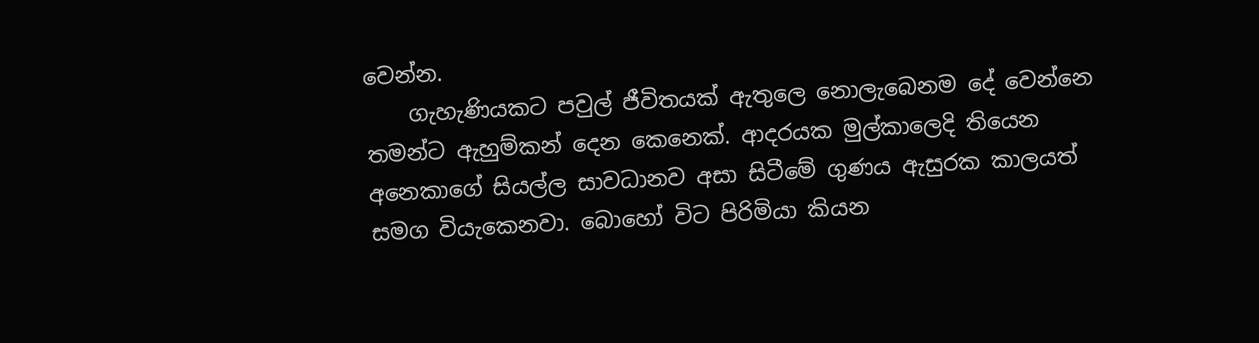වෙන්න.
    ගැහැණියකට පවුල් ජීවිතයක් ඇතුලෙ නොලැබෙනම දේ වෙන්නෙ තමන්ට ඇහුම්කන් දෙන කෙනෙක්. ආදරයක මුල්කාලෙදි තියෙන අනෙකාගේ සියල්ල සාවධානව අසා සිටීමේ ගුණය ඇසුරක කාලයත් සමග වියැකෙනවා. බොහෝ විට පිරිමියා කියන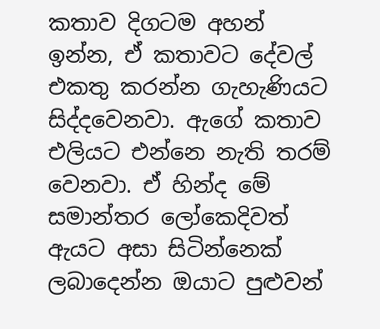කතාව දිගටම අහන් ඉන්න, ඒ කතාවට දේවල් එකතු කරන්න ගැහැණියට සිද්දවෙනවා. ඇගේ කතාව එලියට එන්නෙ නැති තරම් වෙනවා. ඒ හින්ද මේ සමාන්තර ලෝකෙදිවත් ඇයට අසා සිටින්නෙක් ලබාදෙන්න ඔයාට පුළුවන්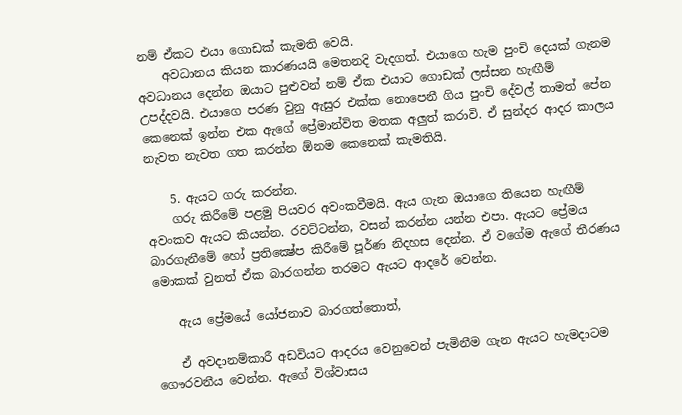නම් ඒකට එයා ගොඩක් කැමති වෙයි.
    අවධානය කියන කාරණයයි මෙතනදි වැදගත්. එයාගෙ හැම පුංචි දෙයක් ගැනම අවධානය දෙන්න ඔයාට පුළුවන් නම් ඒක එයාට ගොඩක් ලස්සන හැඟීම් උපද්දවයි. එයාගෙ පරණ වුනු ඇසුර එක්ක නොපෙනී ගිය පුංචි දේවල් තාමත් පේන කෙනෙක් ඉන්න එක ඇගේ ප්‍රේමාන්විත මතක අලුත් කරාවි. ඒ සුන්දර ආදර කාලය නැවත නැවත ගත කරන්න ඕනම කෙනෙක් කැමතියි.

    5. ඇයට ගරු කරන්න.
    ගරු කිරීමේ පළමු පියවර අවංකවීමයි. ඇය ගැන ඔයාගෙ තියෙන හැඟීම් අවංකව ඇයට කියන්න. රවට්ටන්න, වසන් කරන්න යන්න එපා. ඇයට ප්‍රේමය බාරගැනීමේ හෝ ප්‍රතික්‍ෂේප කිරීමේ පූර්ණ නිදහස දෙන්න. ඒ වගේම ඇගේ තීරණය මොකක් වුනත් ඒක බාරගන්න තරමට ඇයට ආදරේ වෙන්න.

    ඇය ප්‍රේමයේ යෝජනාව බාරගත්තොත්,

    ඒ අවදානම්කාරී අඩවියට ආදරය වෙනුවෙන් පැමිනීම ගැන ඇයට හැමදාටම ගෞරවනීය වෙන්න. ඇගේ විශ්වාසය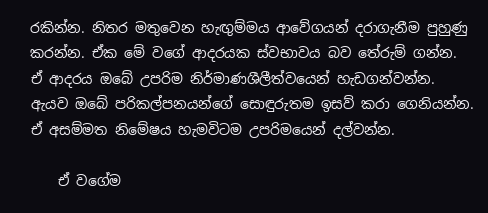රකින්න. නිතර මතුවෙන හැඟුම්මය ආවේගයන් දරාගැනීම පුහුණු කරන්න. ඒක මේ වගේ ආදරයක ස්වභාවය බව තේරුම් ගන්න. ඒ ආදරය ඔබේ උපරිම නිර්මාණශීලීත්වයෙන් හැඩගන්වන්න. ඇයව ඔබේ පරිකල්පනයන්ගේ සොඳුරුතම ඉසව් කරා ගෙනියන්න. ඒ අසම්මත නිමේෂය හැමවිටම උපරිමයෙන් දල්වන්න.

    ඒ වගේම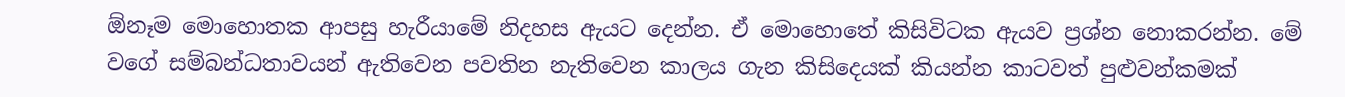ඕනෑම මොහොතක ආපසු හැරීයාමේ නිදහස ඇයට දෙන්න. ඒ මොහොතේ කිසිවිටක ඇයව ප්‍රශ්න නොකරන්න. මේ වගේ සම්බන්ධතාවයන් ඇතිවෙන පවතින නැතිවෙන කාලය ගැන කිසිදෙයක් කියන්න කාටවත් පුළුවන්කමක්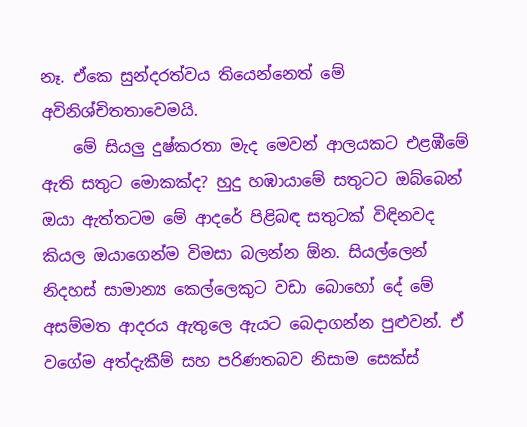නෑ. ඒකෙ සුන්දරත්වය තියෙන්නෙත් මේ අවිනිශ්චිතතාවෙමයි.
    මේ සියලු දුෂ්කරතා මැද මෙවන් ආලයකට එළඹීමේ ඇති සතුට මොකක්ද? හුදු හඹායාමේ සතුටට ඔබ්බෙන් ඔයා ඇත්තටම මේ ආදරේ පිළිබඳ සතුටක් විඳිනවද කියල ඔයාගෙන්ම විමසා බලන්න ඕන. සියල්ලෙන් නිදහස් සාමාන්‍ය කෙල්ලෙකුට වඩා බොහෝ දේ මේ අසම්මත ආදරය ඇතුලෙ ඇයට බෙදාගන්න පුළුවන්. ඒ වගේම අත්දැකීම් සහ පරිණතබව නිසාම සෙක්ස්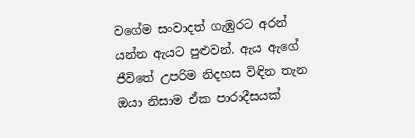වගේම සංවාදත් ගැඹුරට අරන් යන්න ඇයට පුළුවන්. ඇය ඇගේ ජීවිතේ උපරිම නිදහස විඳින තැන ඔයා නිසාම ඒක පාරාදීසයක්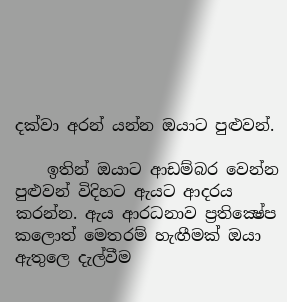දක්වා අරන් යන්න ඔයාට පුළුවන්.

    ඉතින් ඔයාට ආඩම්බර වෙන්න පුළුවන් විදිහට ඇයට ආදරය කරන්න. ඇය ආරධනාව ප්‍රතික්‍ෂේප කලොත් මෙතරම් හැඟීමක් ඔයා ඇතුලෙ දැල්වීම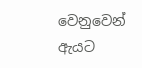වෙනුවෙන් ඇයට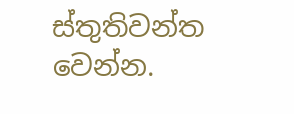ස්තුතිවන්ත වෙන්න.